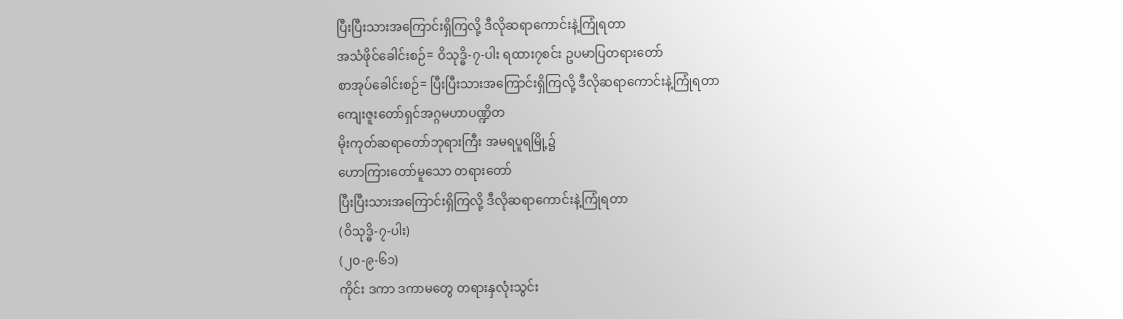ပြီးပြီးသားအကြောင်းရှိကြလို့ ဒီလိုဆရာကောင်းနဲ့ကြုံရတာ
အသံဖိုင်ခေါင်းစဉ်= ဝိသုဒ္ဓိ-၇-ပါး ရထား၇စင်း ဥပမာပြတရားတော်
စာအုပ်ခေါင်းစဉ်= ပြီးပြီးသားအကြောင်းရှိကြလို့ ဒီလိုဆရာကောင်းနဲ့ကြုံရတာ
ကျေးဇူးတော်ရှင်အဂ္ဂမဟာပဏ္ဍိတ
မိုးကုတ်ဆရာတော်ဘုရားကြီး အမရပူရမြို့၌
ဟောကြားတော်မူသော တရားတော်
ပြီးပြီးသားအကြောင်းရှိကြလို့ ဒီလိုဆရာကောင်းနဲ့ကြုံရတာ
(ဝိသုဒ္ဓိ-၇-ပါး)
(၂၀-၉-၆၁)
ကိုင်း ဒကာ ဒကာမတွေ တရားနှလုံးသွင်း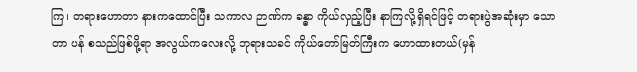ကြ၊ တရားဟောတာ နားကထောင်ပြီး သကာလ ဉာဏ်က ခန္ဓာ ကိုယ်လှည့်ပြီး နာကြလို့ရှိရင်ဖြင့် တရားပွဲအဆုံးမှာ သောတာ ပန် စသည်ဖြစ်ဖို့ရာ အလွယ်ကလေးလို့ ဘုရားသခင် ကိုယ်တော်မြတ်ကြီးက ဟောထားတယ်(မှန်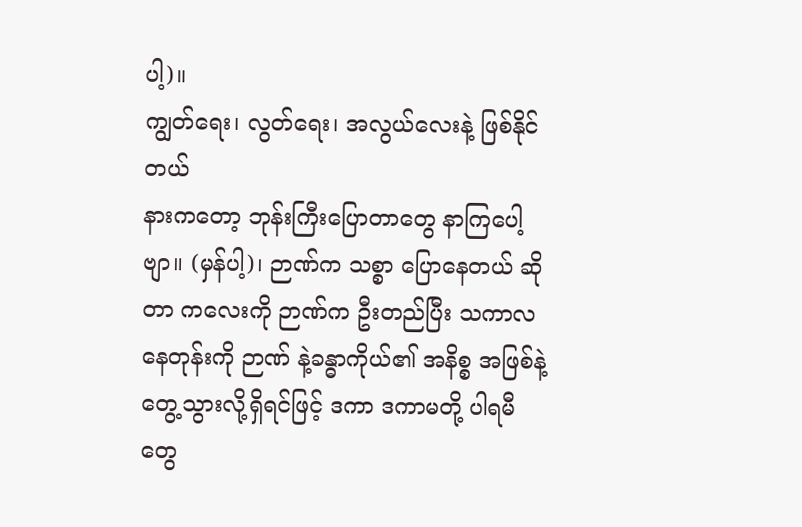ပါ့)။
ကျွတ်ရေး၊ လွတ်ရေး၊ အလွယ်လေးနဲ့ ဖြစ်နိုင်တယ်
နားကတော့ ဘုန်းကြီးပြောတာတွေ နာကြပေါ့ ဗျာ။ (မှန်ပါ့)၊ ဉာဏ်က သစ္စာ ပြောနေတယ် ဆိုတာ ကလေးကို ဉာဏ်က ဦးတည်ပြီး သကာလ နေတုန်းကို ဉာဏ် နဲ့ခန္ဓာကိုယ်၏ အနိစ္စ အဖြစ်နဲ့ တွေ့သွားလို့ရှိရင်ဖြင့် ဒကာ ဒကာမတို့ ပါရမီ တွေ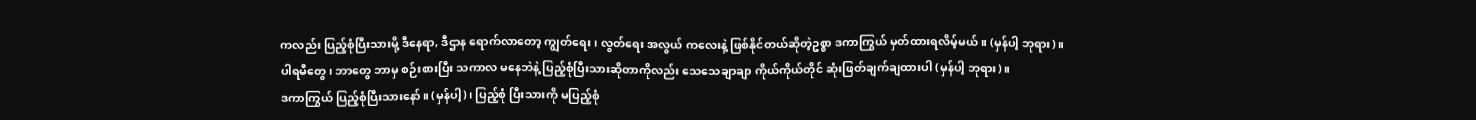ကလည်း ပြည့်စုံပြီးသားမို့ ဒီနေရာ, ဒီဌာန ရောက်လာတော့ ကျွတ်ရေး၊ လွတ်ရေး အလွယ် ကလေးနဲ့ ဖြစ်နိုင်တယ်ဆိုတဲ့ဥစ္စာ ဒကာကြွယ် မှတ်ထားရလိမ့်မယ်။ (မှန်ပါ့ ဘုရား)။
ပါရမီတွေ၊ ဘာတွေ ဘာမှ စဉ်းစားပြီး သကာလ မနေဘဲနဲ့ ပြည့်စုံပြီးသားဆိုတာကိုလည်း သေသေချာချာ ကိုယ်ကိုယ်တိုင် ဆုံးဖြတ်ချက်ချထားပါ (မှန်ပါ့ ဘုရား)။
ဒကာကြွယ် ပြည့်စုံပြီးသားနော်။ (မှန်ပါ့)၊ ပြည့်စုံ ပြီးသားကို မပြည့်စုံ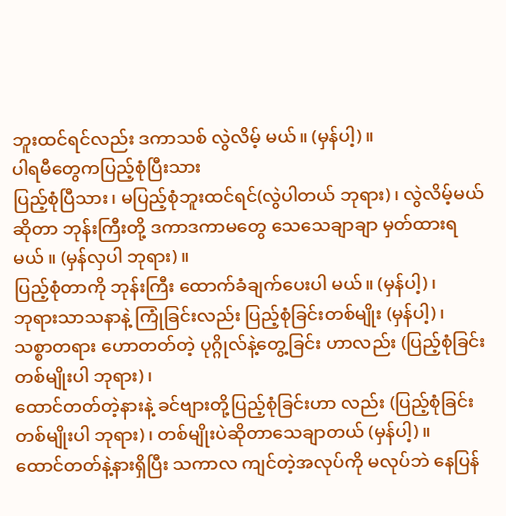ဘူးထင်ရင်လည်း ဒကာသစ် လွဲလိမ့် မယ်။ (မှန်ပါ့)။
ပါရမီတွေကပြည့်စုံပြီးသား
ပြည့်စုံပြီသား၊ မပြည့်စုံဘူးထင်ရင်(လွဲပါတယ် ဘုရား)၊ လွဲလိမ့်မယ်ဆိုတာ ဘုန်းကြီးတို့ ဒကာဒကာမတွေ သေသေချာချာ မှတ်ထားရမယ် ။ (မှန်လှပါ ဘုရား)။
ပြည့်စုံတာကို ဘုန်းကြီး ထောက်ခံချက်ပေးပါ မယ်။ (မှန်ပါ့)၊
ဘုရားသာသနာနဲ့ ကြုံခြင်းလည်း ပြည့်စုံခြင်းတစ်မျိုး (မှန်ပါ့)၊
သစ္စာတရား ဟောတတ်တဲ့ ပုဂ္ဂိုလ်နဲ့တွေ့ခြင်း ဟာလည်း (ပြည့်စုံခြင်း တစ်မျိုးပါ ဘုရား)၊
ထောင်တတ်တဲ့နားနဲ့ ခင်ဗျားတို့ပြည့်စုံခြင်းဟာ လည်း (ပြည့်စုံခြင်း တစ်မျိုးပါ ဘုရား)၊ တစ်မျိုးပဲဆိုတာသေချာတယ် (မှန်ပါ့)။
ထောင်တတ်နဲ့နားရှိပြီး သကာလ ကျင်တဲ့အလုပ်ကို မလုပ်ဘဲ နေပြန်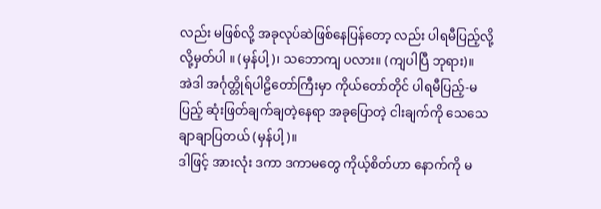လည်း မဖြစ်လို့ အခုလုပ်ဆဲဖြစ်နေပြန်တော့ လည်း ပါရမီပြည့်လို့လို့မှတ်ပါ ။ (မှန်ပါ့)၊ သဘောကျ ပလား။ (ကျပါပြီ ဘုရား)။
အဲဒါ အင်္ဂုတ္တိုရ်ပါဠိတော်ကြီးမှာ ကိုယ်တော်တိုင် ပါရမီပြည့်-မပြည့် ဆုံးဖြတ်ချက်ချတဲ့နေရာ အခုပြောတဲ့ ငါးချက်ကို သေသေချာချာပြတယ် (မှန်ပါ့)။
ဒါဖြင့် အားလုံး ဒကာ ဒကာမတွေ ကိုယ့်စိတ်ဟာ နောက်ကို မ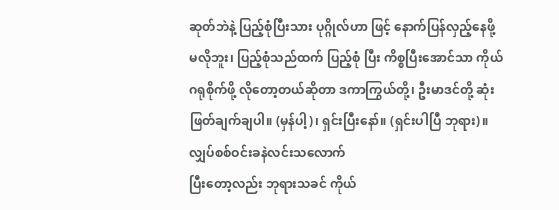ဆုတ်ဘဲနဲ့ ပြည့်စုံပြီးသား ပုဂ္ဂိုလ်ဟာ ဖြင့် နောက်ပြန်လှည့်နေဖို့ မလိုဘူး၊ ပြည့်စုံသည်ထက် ပြည့်စုံ ပြီး ကိစ္စပြီးအောင်သာ ကိုယ်ဂရုစိုက်ဖို့ လိုတော့တယ်ဆိုတာ ဒကာကြွယ်တို့၊ ဦးမာဒင်တို့ ဆုံးဖြတ်ချက်ချပါ။ (မှန်ပါ့)၊ ရှင်းပြီးနော်။ (ရှင်းပါပြီ ဘုရား)။
လျှပ်စစ်ဝင်းခနဲလင်းသလောက်
ပြီးတော့လည်း ဘုရားသခင် ကိုယ်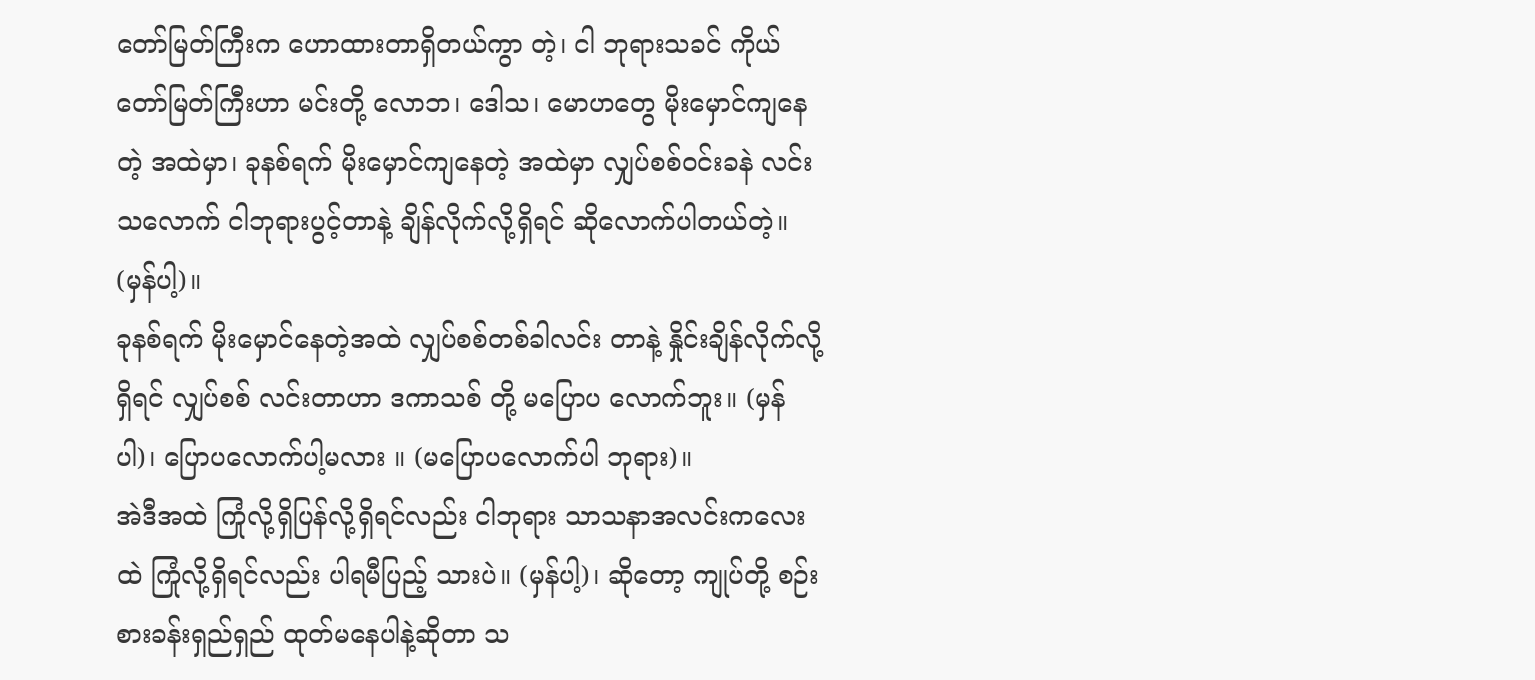တော်မြတ်ကြီးက ဟောထားတာရှိတယ်ကွာ တဲ့၊ ငါ ဘုရားသခင် ကိုယ်တော်မြတ်ကြီးဟာ မင်းတို့ လောဘ၊ ဒေါသ၊ မောဟတွေ မိုးမှောင်ကျနေတဲ့ အထဲမှာ၊ ခုနစ်ရက် မိုးမှောင်ကျနေတဲ့ အထဲမှာ လျှပ်စစ်ဝင်းခနဲ လင်းသလောက် ငါဘုရားပွင့်တာနဲ့ ချိန်လိုက်လို့ရှိရင် ဆိုလောက်ပါတယ်တဲ့။ (မှန်ပါ့)။
ခုနစ်ရက် မိုးမှောင်နေတဲ့အထဲ လျှပ်စစ်တစ်ခါလင်း တာနဲ့ နှိုင်းချိန်လိုက်လို့ရှိရင် လျှပ်စစ် လင်းတာဟာ ဒကာသစ် တို့ မပြောပ လောက်ဘူး။ (မှန်ပါ)၊ ပြောပလောက်ပါ့မလား ။ (မပြောပလောက်ပါ ဘုရား)။
အဲဒီအထဲ ကြုံလို့ရှိပြန်လို့ရှိရင်လည်း ငါဘုရား သာသနာအလင်းကလေးထဲ ကြုံလို့ရှိရင်လည်း ပါရမီပြည့် သားပဲ။ (မှန်ပါ့)၊ ဆိုတော့ ကျုပ်တို့ စဉ်းစားခန်းရှည်ရှည် ထုတ်မနေပါနဲ့ဆိုတာ သ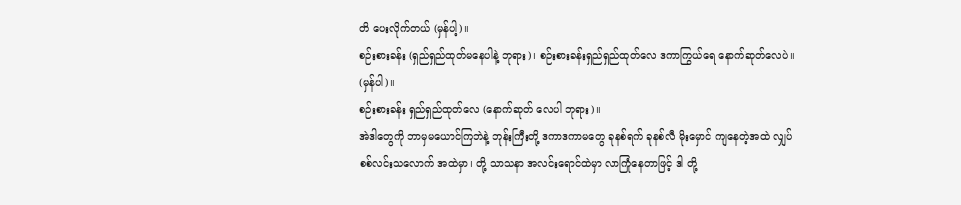တိ ပေးလိုက်တယ် (မှန်ပါ့)။
စဉ်းစားခန်း (ရှည်ရှည်ထုတ်မနေပါနဲ့ ဘုရား)၊ စဉ်းစားခန်းရှည်ရှည်ထုတ်လေ ဒကာကြွယ်ရေ နောက်ဆုတ်လေပဲ။ (မှန်ပါ)။
စဉ်းစားခန်း ရှည်ရှည်ထုတ်လေ (နောက်ဆုတ် လေပါ ဘုရား)။
အဲဒါတွေကို ဘာမှမယောင်ကြဘဲနဲ့ ဘုန်းကြီးတို့ ဒကာဒကာမတွေ ခုနစ်ရက် ခုနစ်လီ မိုးမှောင် ကျနေတဲ့အထဲ လျှပ်စစ်လင်းသလောက် အထဲမှာ၊ တို့ သာသနာ အလင်းရောင်ထဲမှာ လာကြုံနေတာဖြင့် ဒါ တို့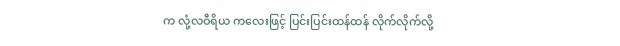က လုံ့လဝီရိယ ကလေးဖြင့် ပြင်းပြင်းထန်ထန် လိုက်လိုက်လို့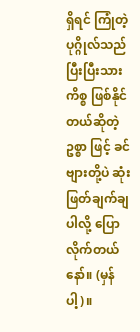ရှိရင် ကြုံတဲ့ ပုဂ္ဂိုလ်သည် ပြီးပြီးသားကိစ္စ ဖြစ်နိုင်တယ်ဆိုတဲ့ဥစ္စာ ဖြင့် ခင်ဗျားတို့ပဲ ဆုံးဖြတ်ချက်ချပါလို့ ပြောလိုက်တယ် နော်။ (မှန်ပါ့)။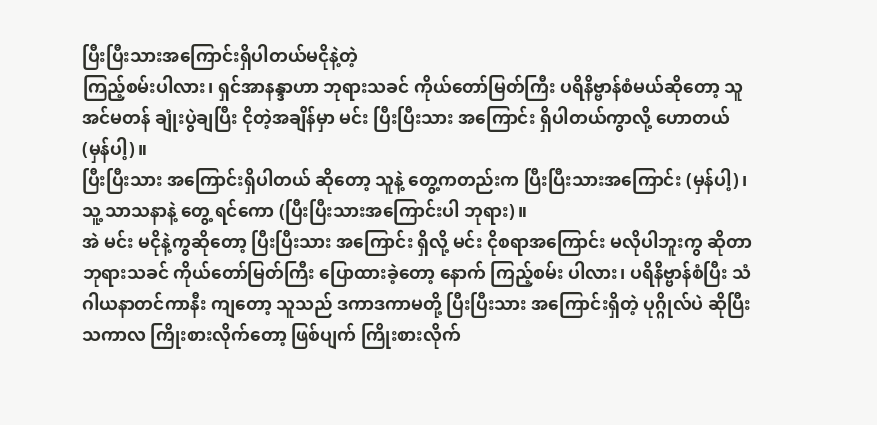ပြီးပြီးသားအကြောင်းရှိပါတယ်မငိုနဲ့တဲ့
ကြည့်စမ်းပါလား၊ ရှင်အာနန္ဒာဟာ ဘုရားသခင် ကိုယ်တော်မြတ်ကြီး ပရိနိဗ္ဗာန်စံမယ်ဆိုတော့ သူ အင်မတန် ချုံးပွဲချပြီး ငိုတဲ့အချိန်မှာ မင်း ပြီးပြီးသား အကြောင်း ရှိပါတယ်ကွာလို့ ဟောတယ် (မှန်ပါ့)။
ပြီးပြီးသား အကြောင်းရှိပါတယ် ဆိုတော့ သူနဲ့ တွေ့ကတည်းက ပြီးပြီးသားအကြောင်း (မှန်ပါ့)၊ သူ့ သာသနာနဲ့ တွေ့ ရင်ကော (ပြီးပြီးသားအကြောင်းပါ ဘုရား)။
အဲ မင်း မငိုနဲ့ကွဆိုတော့ ပြီးပြီးသား အကြောင်း ရှိလို့ မင်း ငိုစရာအကြောင်း မလိုပါဘူးကွ ဆိုတာ ဘုရားသခင် ကိုယ်တော်မြတ်ကြီး ပြောထားခဲ့တော့ နောက် ကြည့်စမ်း ပါလား၊ ပရိနိဗ္ဗာန်စံပြီး သံဂါယနာတင်ကာနီး ကျတော့ သူသည် ဒကာဒကာမတို့ ပြီးပြီးသား အကြောင်းရှိတဲ့ ပုဂ္ဂိုလ်ပဲ ဆိုပြီး သကာလ ကြိုးစားလိုက်တော့ ဖြစ်ပျက် ကြိုးစားလိုက်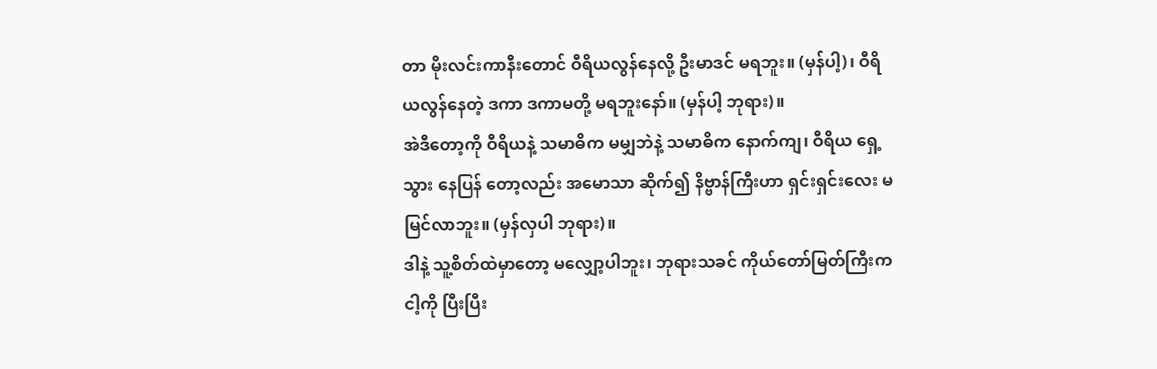တာ မိုးလင်းကာနီးတောင် ဝီရိယလွန်နေလို့ ဦးမာဒင် မရဘူး။ (မှန်ပါ့)၊ ဝီရိယလွန်နေတဲ့ ဒကာ ဒကာမတို့ မရဘူးနော်။ (မှန်ပါ့ ဘုရား)။
အဲဒီတော့ကို ဝီရိယနဲ့ သမာဓိက မမျှဘဲနဲ့ သမာဓိက နောက်ကျ၊ ဝီရိယ ရှေ့သွား နေပြန် တော့လည်း အမောသာ ဆိုက်၍ နိဗ္ဗာန်ကြီးဟာ ရှင်းရှင်းလေး မမြင်လာဘူး။ (မှန်လှပါ ဘုရား)။
ဒါနဲ့ သူ့စိတ်ထဲမှာတော့ မလျှော့ပါဘူး၊ ဘုရားသခင် ကိုယ်တော်မြတ်ကြီးက ငါ့ကို ပြီးပြီး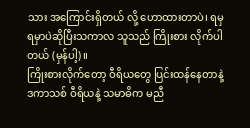သား အကြောင်းရှိတယ် လို့ ဟောထားတာပဲ၊ ရမှ ရမှာပဲဆိုပြီးသကာလ သူသည် ကြိုးစား လိုက်ပါတယ် (မှန်ပါ့)။
ကြိုးစားလိုက်တော့ ဝီရိယတွေ ပြင်းထန်နေတာနဲ့ ဒကာသစ် ဝီရိယနဲ့ သမာဓိက မညီ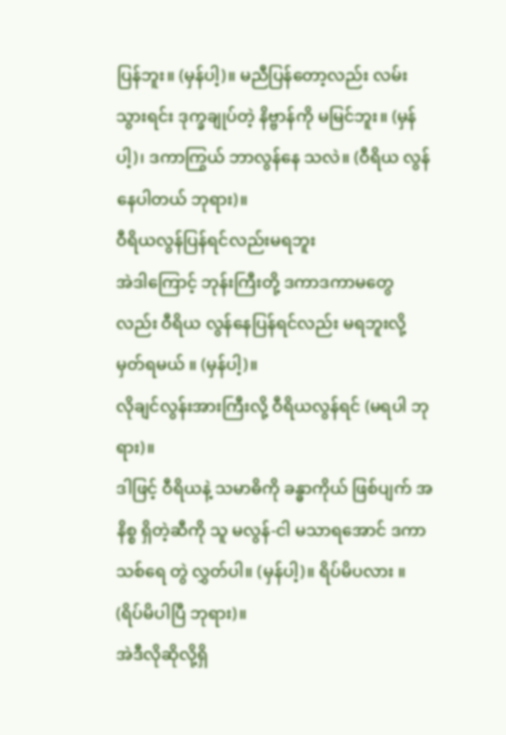ပြန်ဘူး။ (မှန်ပါ့)။ မညီပြန်တော့လည်း လမ်းသွားရင်း ဒုက္ခချုပ်တဲ့ နိဗ္ဗာန်ကို မမြင်ဘူး။ (မှန်ပါ့)၊ ဒကာကြွယ် ဘာလွန်နေ သလဲ။ (ဝီရိယ လွန်နေပါတယ် ဘုရား)။
ဝီရိယလွန်ပြန်ရင်လည်းမရဘူး
အဲဒါကြောင့် ဘုန်းကြီးတို့ ဒကာဒကာမတွေလည်း ဝီရိယ လွန်နေပြန်ရင်လည်း မရဘူးလို့ မှတ်ရမယ် ။ (မှန်ပါ့)။
လိုချင်လွန်းအားကြီးလို့ ဝီရိယလွန်ရင် (မရပါ ဘုရား)။
ဒါဖြင့် ဝီရိယနဲ့ သမာဓိကို ခန္ဓာကိုယ် ဖြစ်ပျက် အနိစ္စ ရှိတဲ့ဆီကို သူ မလွန်-ငါ မသာရအောင် ဒကာသစ်ရေ တွဲ လွှတ်ပါ။ (မှန်ပါ့)။ ရိပ်မိပလား ။ (ရိပ်မိပါပြီ ဘုရား)။
အဲဒီလိုဆိုလို့ရှိ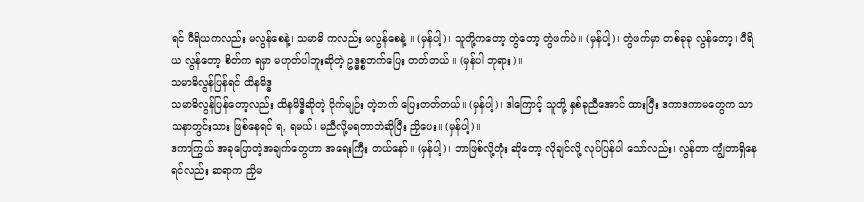ရင် ဝီရိယကလည်း မလွန်စေနဲ့၊ သမာဓိ ကလည်း မလွန်စေနဲ့ ။ (မှန်ပါ့)၊ သူတို့ကတော့ တွဲတော့ တွဲဖက်ပဲ။ (မှန်ပါ့)၊ တွဲဖက်မှာ တစ်ခုခု လွန်တော့၊ ဝီရိယ လွန်တော့ စိတ်က ရမှာ မဟုတ်ပါဘူးဆိုတဲ့ ဥဒ္ဓစ္စဘက်ပြေး တတ်တယ် ။ (မှန်ပါ ဘုရား)။
သမာဓိလွန်ပြန်ရင် ထိနမိဒ္ဓ
သမာဓိလွန်ပြန်တော့လည်း ထိနမိဒ္ဓိဆိုတဲ့ ငိုက်မျဉ်း တဲ့ဘက် ပြေးတတ်တယ်။ (မှန်ပါ့)၊ ဒါကြောင့် သူတို့ နှစ်ခုညီအောင် ထားပြီး ဒကာဒကာမတွေက သာသနာတွင်းသား ဖြစ်နေရင် ရ, ရမယ်၊ မညီလို့မရတာဘဲဆိုပြီး ညှိပေး။ (မှန်ပါ့)။
ဒကာကြွယ် အခုပြောတဲ့အချက်တွေဟာ အရေးကြီး တယ်နော်။ (မှန်ပါ့)၊ ဘာဖြစ်လို့တုံး ဆိုတော့ လိုချင်လို့ လုပ်ပြန်ပါ သော်လည်း၊ လွန်တာ ကျွံတာရှိနေရင်လည်း ဆရာက ညှိမ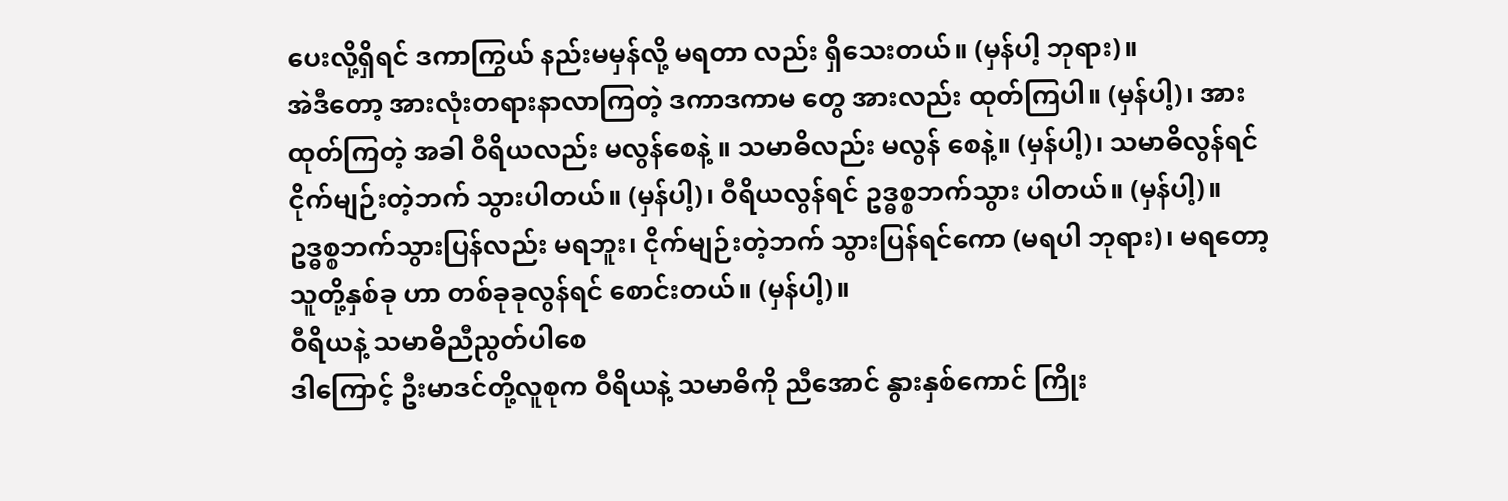ပေးလို့ရှိရင် ဒကာကြွယ် နည်းမမှန်လို့ မရတာ လည်း ရှိသေးတယ်။ (မှန်ပါ့ ဘုရား)။
အဲဒီတော့ အားလုံးတရားနာလာကြတဲ့ ဒကာဒကာမ တွေ အားလည်း ထုတ်ကြပါ။ (မှန်ပါ့)၊ အားထုတ်ကြတဲ့ အခါ ဝီရိယလည်း မလွန်စေနဲ့ ။ သမာဓိလည်း မလွန် စေနဲ့။ (မှန်ပါ့)၊ သမာဓိလွန်ရင် ငိုက်မျဉ်းတဲ့ဘက် သွားပါတယ်။ (မှန်ပါ့)၊ ဝီရိယလွန်ရင် ဥဒ္ဓစ္စဘက်သွား ပါတယ်။ (မှန်ပါ့)။
ဥဒ္ဓစ္စဘက်သွားပြန်လည်း မရဘူး၊ ငိုက်မျဉ်းတဲ့ဘက် သွားပြန်ရင်ကော (မရပါ ဘုရား)၊ မရတော့ သူတို့နှစ်ခု ဟာ တစ်ခုခုလွန်ရင် စောင်းတယ်။ (မှန်ပါ့)။
ဝီရိယနဲ့ သမာဓိညီညွတ်ပါစေ
ဒါကြောင့် ဦးမာဒင်တို့လူစုက ဝီရိယနဲ့ သမာဓိကို ညီအောင် နွားနှစ်ကောင် ကြိုး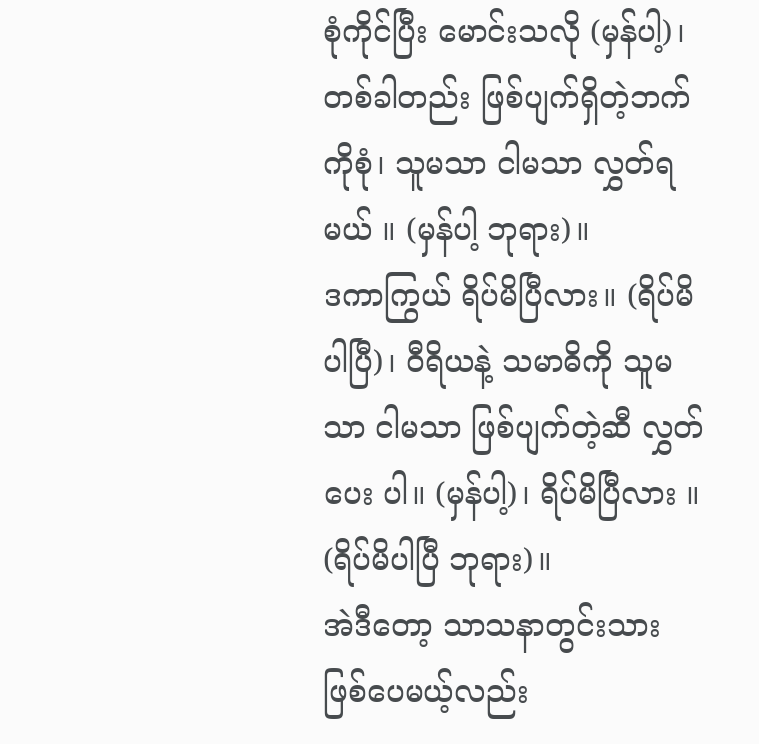စုံကိုင်ပြီး မောင်းသလို (မှန်ပါ့)၊ တစ်ခါတည်း ဖြစ်ပျက်ရှိတဲ့ဘက်ကိုစုံ၊ သူမသာ ငါမသာ လွှတ်ရမယ် ။ (မှန်ပါ့ ဘုရား)။
ဒကာကြွယ် ရိပ်မိပြီလား။ (ရိပ်မိပါပြီ)၊ ဝီရိယနဲ့ သမာဓိကို သူမသာ ငါမသာ ဖြစ်ပျက်တဲ့ဆီ လွှတ်ပေး ပါ။ (မှန်ပါ့)၊ ရိပ်မိပြီလား ။ (ရိပ်မိပါပြီ ဘုရား)။
အဲဒီတော့ သာသနာတွင်းသား ဖြစ်ပေမယ့်လည်း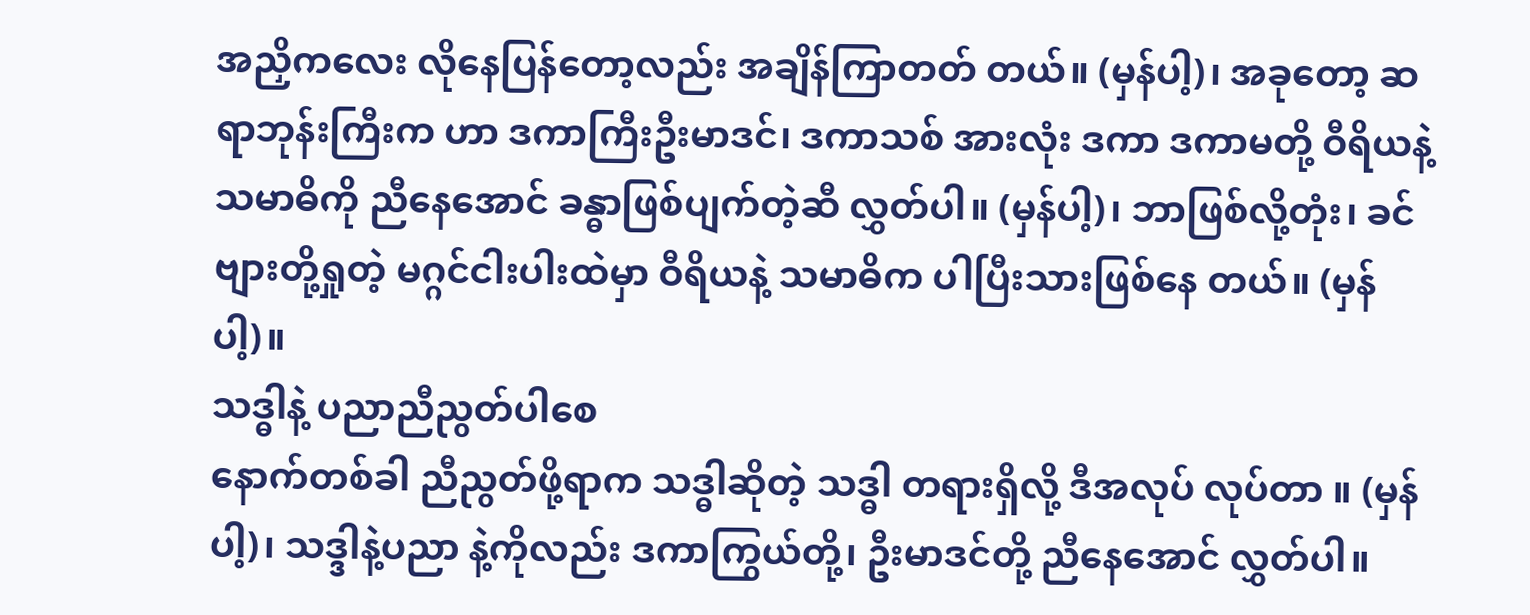အညှိကလေး လိုနေပြန်တော့လည်း အချိန်ကြာတတ် တယ်။ (မှန်ပါ့)၊ အခုတော့ ဆရာဘုန်းကြီးက ဟာ ဒကာကြီးဦးမာဒင်၊ ဒကာသစ် အားလုံး ဒကာ ဒကာမတို့ ဝီရိယနဲ့ သမာဓိကို ညီနေအောင် ခန္ဓာဖြစ်ပျက်တဲ့ဆီ လွှတ်ပါ။ (မှန်ပါ့)၊ ဘာဖြစ်လို့တုံး၊ ခင်ဗျားတို့ရှုတဲ့ မဂ္ဂင်ငါးပါးထဲမှာ ဝီရိယနဲ့ သမာဓိက ပါပြီးသားဖြစ်နေ တယ်။ (မှန်ပါ့)။
သဒ္ဓါနဲ့ ပညာညီညွတ်ပါစေ
နောက်တစ်ခါ ညီညွတ်ဖို့ရာက သဒ္ဓါဆိုတဲ့ သဒ္ဓါ တရားရှိလို့ ဒီအလုပ် လုပ်တာ ။ (မှန်ပါ့)၊ သဒ္ဒါနဲ့ပညာ နဲ့ကိုလည်း ဒကာကြွယ်တို့၊ ဦးမာဒင်တို့ ညီနေအောင် လွှတ်ပါ။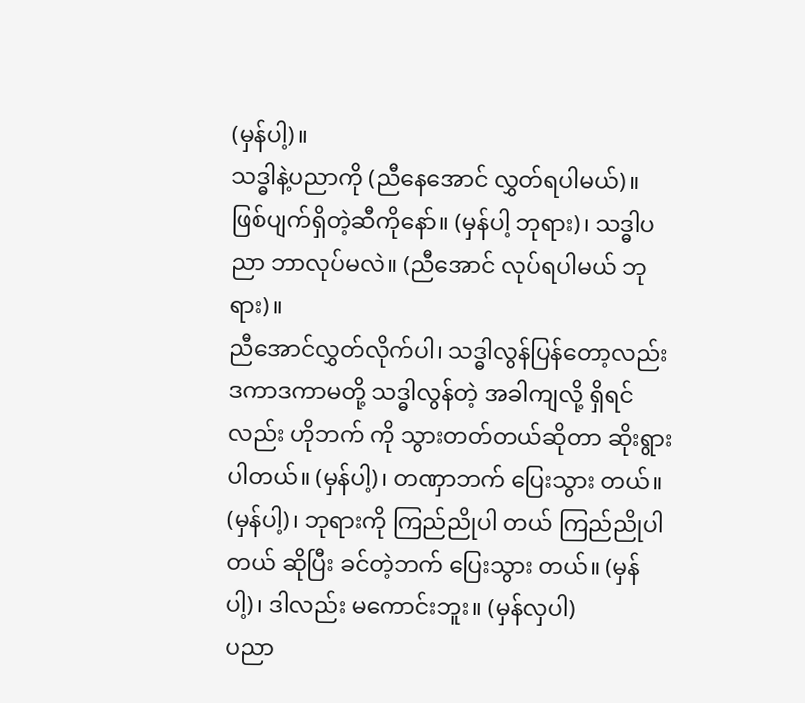(မှန်ပါ့)။
သဒ္ဓါနဲ့ပညာကို (ညီနေအောင် လွှတ်ရပါမယ်)။ ဖြစ်ပျက်ရှိတဲ့ဆီကိုနော်။ (မှန်ပါ့ ဘုရား)၊ သဒ္ဓါပညာ ဘာလုပ်မလဲ။ (ညီအောင် လုပ်ရပါမယ် ဘုရား)။
ညီအောင်လွှတ်လိုက်ပါ၊ သဒ္ဓါလွန်ပြန်တော့လည်း ဒကာဒကာမတို့ သဒ္ဓါလွန်တဲ့ အခါကျလို့ ရှိရင်လည်း ဟိုဘက် ကို သွားတတ်တယ်ဆိုတာ ဆိုးရွားပါတယ်။ (မှန်ပါ့)၊ တဏှာဘက် ပြေးသွား တယ်။ (မှန်ပါ့)၊ ဘုရားကို ကြည်ညိုပါ တယ် ကြည်ညိုပါတယ် ဆိုပြီး ခင်တဲ့ဘက် ပြေးသွား တယ်။ (မှန်ပါ့)၊ ဒါလည်း မကောင်းဘူး။ (မှန်လှပါ)
ပညာ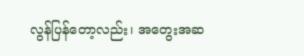လွန်ပြန်တော့လည်း၊ အတွေးအဆ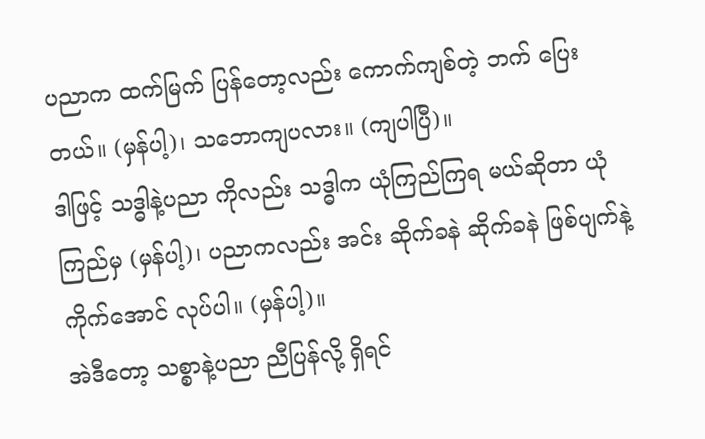ပညာက ထက်မြက် ပြန်တော့လည်း ကောက်ကျစ်တဲ့ ဘက် ပြေး တယ်။ (မှန်ပါ့)၊ သဘောကျပလား။ (ကျပါပြီ)။
ဒါဖြင့် သဒ္ဓါနဲ့ပညာ ကိုလည်း သဒ္ဓါက ယုံကြည်ကြရ မယ်ဆိုတာ ယုံကြည်မှ (မှန်ပါ့)၊ ပညာကလည်း အင်း ဆိုက်ခနဲ ဆိုက်ခနဲ ဖြစ်ပျက်နဲ့ ကိုက်အောင် လုပ်ပါ။ (မှန်ပါ့)။
အဲဒီတော့ သစ္စာနဲ့ပညာ ညီပြန်လို့ ရှိရင်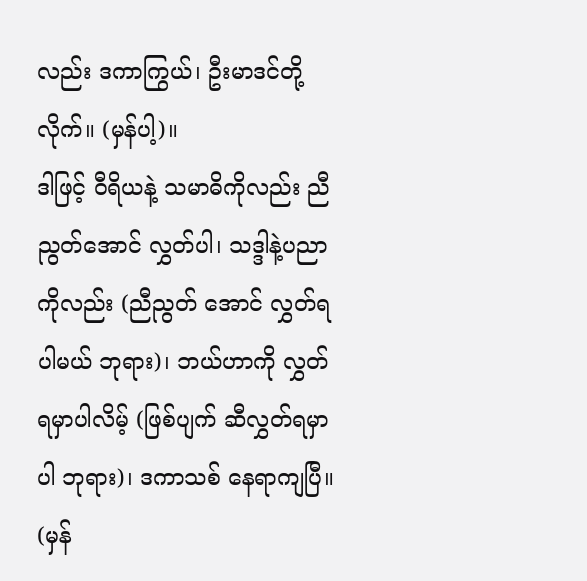လည်း ဒကာကြွယ်၊ ဦးမာဒင်တို့လိုက်။ (မှန်ပါ့)။
ဒါဖြင့် ဝီရိယနဲ့ သမာဓိကိုလည်း ညီညွတ်အောင် လွှတ်ပါ၊ သဒ္ဒါနဲ့ပညာကိုလည်း (ညီညွတ် အောင် လွှတ်ရ ပါမယ် ဘုရား)၊ ဘယ်ဟာကို လွှတ်ရမှာပါလိမ့် (ဖြစ်ပျက် ဆီလွှတ်ရမှာပါ ဘုရား)၊ ဒကာသစ် နေရာကျပြီ။ (မှန်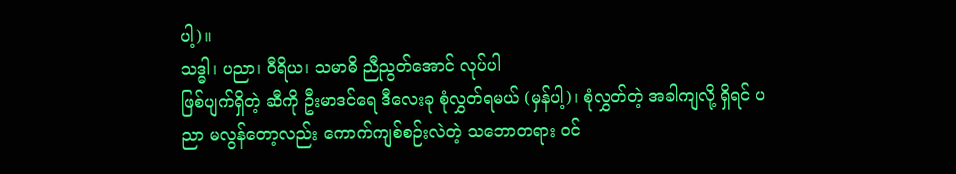ပါ့)။
သဒ္ဓါ၊ ပညာ၊ ဝီရိယ၊ သမာဓိ ညီညွတ်အောင် လုပ်ပါ
ဖြစ်ပျက်ရှိတဲ့ ဆီကို ဦးမာဒင်ရေ ဒီလေးခု စုံလွှတ်ရမယ် (မှန်ပါ့)၊ စုံလွှတ်တဲ့ အခါကျလို့ ရှိရင် ပညာ မလွန်တော့လည်း ကောက်ကျစ်စဉ်းလဲတဲ့ သဘောတရား ဝင်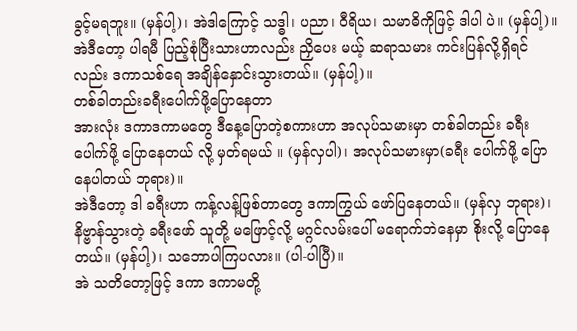ခွင့်မရဘူး။ (မှန်ပါ့)၊ အဲဒါကြောင့် သဒ္ဓါ၊ ပညာ၊ ဝီရိယ၊ သမာဓိကိုဖြင့် ဒါပါ ပဲ။ (မှန်ပါ့)။
အဲဒီတော့ ပါရမီ ပြည့်စုံပြီးသားဟာလည်း ညှိပေး မယ့် ဆရာသမား ကင်းပြန်လို့ရှိရင်လည်း ဒကာသစ်ရေ အချိန်နှောင်းသွားတယ်။ (မှန်ပါ့)။
တစ်ခါတည်းခရီးပေါက်ဖို့ပြောနေတာ
အားလုံး ဒကာဒကာမတွေ ဒီနေ့ပြောတဲ့စကားဟာ အလုပ်သမားမှာ တစ်ခါတည်း ခရီးပေါက်ဖို့ ပြောနေတယ် လို့ မှတ်ရမယ် ။ (မှန်လှပါ)၊ အလုပ်သမားမှာ(ခရီး ပေါက်ဖို့ ပြောနေပါတယ် ဘုရား)။
အဲဒီတော့ ဒါ ခရီးဟာ ကန့်လန့်ဖြစ်တာတွေ ဒကာကြွယ် ဖော်ပြနေတယ်။ (မှန်လှ ဘုရား)၊ နိဗ္ဗာန်သွားတဲ့ ခရီးဖော် သူတို့ မဖြောင့်လို့ မဂ္ဂင်လမ်းပေါ် မရောက်ဘဲနေမှာ စိုးလို့ ပြောနေတယ်။ (မှန်ပါ့)၊ သဘောပါကြပလား။ (ပါ-ပါပြီ)။
အဲ သတိတော့ဖြင့် ဒကာ ဒကာမတို့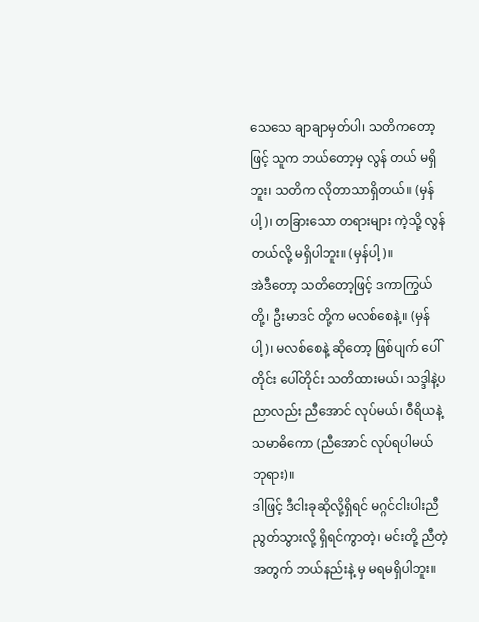သေသေ ချာချာမှတ်ပါ၊ သတိကတော့ဖြင့် သူက ဘယ်တော့မှ လွန် တယ် မရှိဘူး၊ သတိက လိုတာသာရှိတယ်။ (မှန်ပါ့)၊ တခြားသော တရားများ ကဲ့သို့ လွန်တယ်လို့ မရှိပါဘူး။ (မှန်ပါ့)။
အဲဒီတော့ သတိတော့ဖြင့် ဒကာကြွယ်တို့၊ ဦးမာဒင် တို့က မလစ်စေနဲ့။ (မှန်ပါ့)၊ မလစ်စေနဲ့ ဆိုတော့ ဖြစ်ပျက် ပေါ်တိုင်း ပေါ်တိုင်း သတိထားမယ်၊ သဒ္ဒါနဲ့ပညာလည်း ညီအောင် လုပ်မယ်၊ ဝီရိယနဲ့ သမာဓိကော (ညီအောင် လုပ်ရပါမယ် ဘုရား)။
ဒါဖြင့် ဒီငါးခုဆိုလို့ရှိရင် မဂ္ဂင်ငါးပါးညီညွတ်သွားလို့ ရှိရင်ကွာတဲ့၊ မင်းတို့ ညီတဲ့ အတွက် ဘယ်နည်းနဲ့ မှ မရမရှိပါဘူး။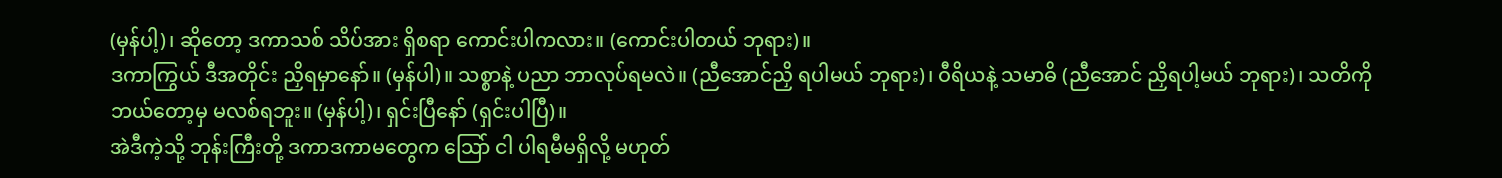(မှန်ပါ့)၊ ဆိုတော့ ဒကာသစ် သိပ်အား ရှိစရာ ကောင်းပါကလား။ (ကောင်းပါတယ် ဘုရား)။
ဒကာကြွယ် ဒီအတိုင်း ညှိရမှာနော်။ (မှန်ပါ)။ သစ္စာနဲ့ ပညာ ဘာလုပ်ရမလဲ။ (ညီအောင်ညှိ ရပါမယ် ဘုရား)၊ ဝီရိယနဲ့ သမာဓိ (ညီအောင် ညှိရပါ့မယ် ဘုရား)၊ သတိကို ဘယ်တော့မှ မလစ်ရဘူး။ (မှန်ပါ့)၊ ရှင်းပြီနော် (ရှင်းပါပြီ)။
အဲဒီကဲ့သို့ ဘုန်းကြီးတို့ ဒကာဒကာမတွေက သြော် ငါ ပါရမီမရှိလို့ မဟုတ်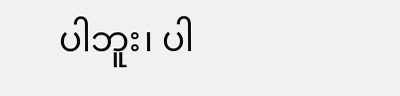ပါဘူး၊ ပါ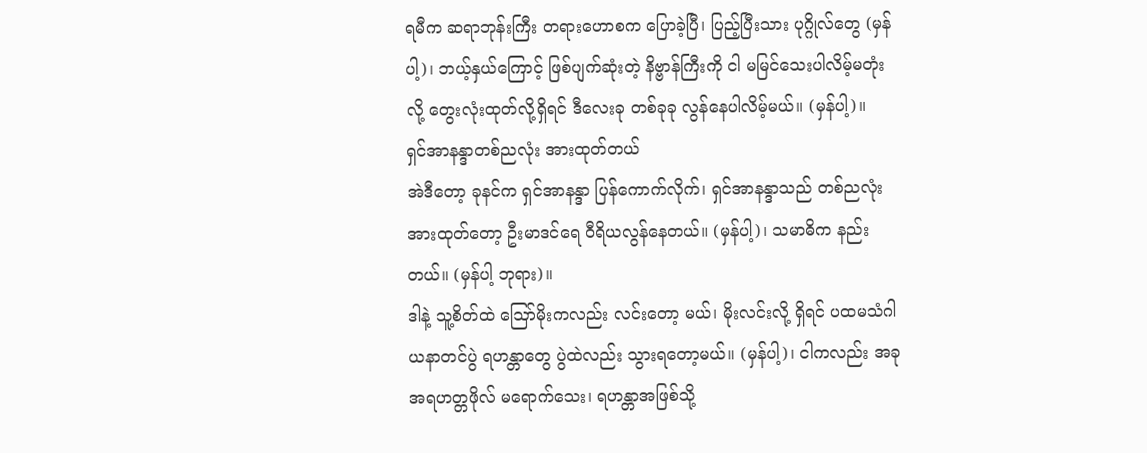ရမီက ဆရာဘုန်းကြီး တရားဟောစက ပြောခဲ့ပြီ၊ ပြည့်ပြီးသား ပုဂ္ဂိုလ်တွေ (မှန်ပါ့)၊ ဘယ့်နှယ်ကြောင့် ဖြစ်ပျက်ဆုံးတဲ့ နိဗ္ဗာန်ကြီးကို ငါ မမြင်သေးပါလိမ့်မတုံးလို့ တွေးလုံးထုတ်လို့ရှိရင် ဒီလေးခု တစ်ခုခု လွန်နေပါလိမ့်မယ်။ (မှန်ပါ့)။
ရှင်အာနန္ဒာတစ်ညလုံး အားထုတ်တယ်
အဲဒီတော့ ခုနင်က ရှင်အာနန္ဒာ ပြန်ကောက်လိုက်၊ ရှင်အာနန္ဒာသည် တစ်ညလုံး အားထုတ်တော့ ဦးမာဒင်ရေ ဝီရိယလွန်နေတယ်။ (မှန်ပါ့)၊ သမာဓိက နည်းတယ်။ (မှန်ပါ့ ဘုရား)။
ဒါနဲ့ သူ့စိတ်ထဲ ဪမိုးကလည်း လင်းတော့ မယ်၊ မိုးလင်းလို့ ရှိရင် ပထမသံဂါယနာတင်ပွဲ ရဟန္တာတွေ ပွဲထဲလည်း သွားရတော့မယ်။ (မှန်ပါ့)၊ ငါကလည်း အခု အရဟတ္တဖိုလ် မရောက်သေး၊ ရဟန္တာအဖြစ်သို့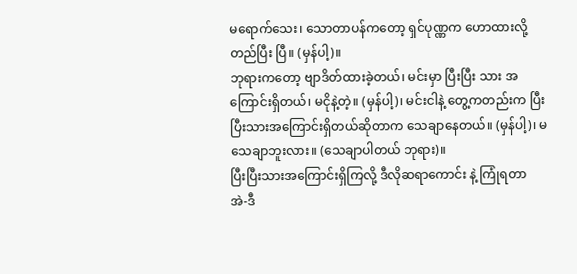မရောက်သေး၊ သောတာပန်ကတော့ ရှင်ပုဏ္ဏက ဟောထားလို့ တည်ပြီး ပြီ။ (မှန်ပါ့)။
ဘုရားကတော့ ဗျာဒိတ်ထားခဲ့တယ်၊ မင်းမှာ ပြီးပြီး သား အကြောင်းရှိတယ်၊ မငိုနဲ့တဲ့။ (မှန်ပါ့)၊ မင်းငါနဲ့ တွေ့ကတည်းက ပြီးပြီးသားအကြောင်းရှိတယ်ဆိုတာက သေချာနေတယ်။ (မှန်ပါ့)၊ မသေချာဘူးလား။ (သေချာပါတယ် ဘုရား)။
ပြီးပြီးသားအကြောင်းရှိကြလို့ ဒီလိုဆရာကောင်း နဲ့ ကြုံရတာ
အဲ-ဒီ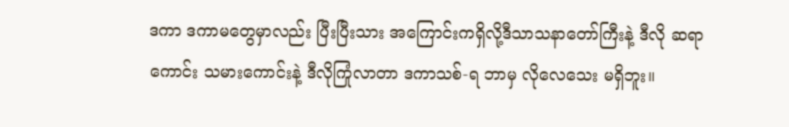ဒကာ ဒကာမတွေမှာလည်း ပြီးပြီးသား အကြောင်းကရှိလို့ဒီသာသနာတော်ကြီးနဲ့ ဒီလို ဆရာကောင်း သမားကောင်းနဲ့ ဒီလိုကြုံလာတာ ဒကာသစ်-ရ ဘာမှ လိုလေသေး မရှိဘူး။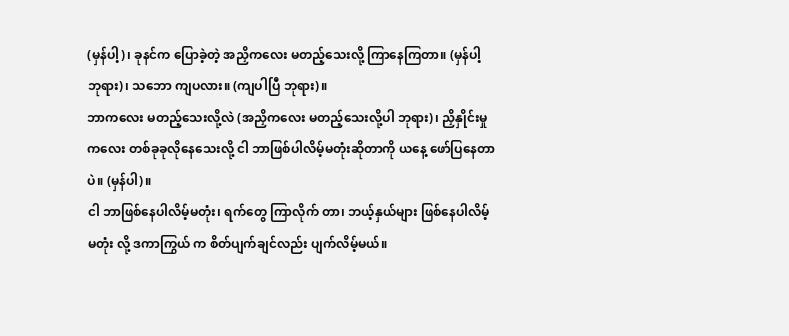(မှန်ပါ့)၊ ခုနင်က ပြောခဲ့တဲ့ အညှိကလေး မတည့်သေးလို့ ကြာနေကြတာ။ (မှန်ပါ့ ဘုရား)၊ သဘော ကျပလား။ (ကျပါပြီ ဘုရား)။
ဘာကလေး မတည့်သေးလို့လဲ (အညှိကလေး မတည့်သေးလို့ပါ ဘုရား)၊ ညှိနှိုင်းမှုကလေး တစ်ခုခုလိုနေသေးလို့ ငါ ဘာဖြစ်ပါလိမ့်မတုံးဆိုတာကို ယနေ့ ဖော်ပြနေတာပဲ။ (မှန်ပါ)။
ငါ ဘာဖြစ်နေပါလိမ့်မတုံး၊ ရက်တွေ ကြာလိုက် တာ၊ ဘယ့်နှယ်များ ဖြစ်နေပါလိမ့်မတုံး လို့ ဒကာကြွယ် က စိတ်ပျက်ချင်လည်း ပျက်လိမ့်မယ်။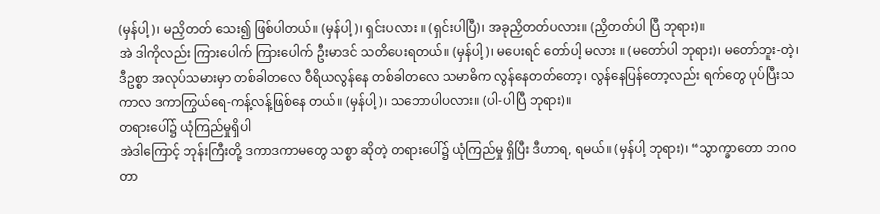(မှန်ပါ့)၊ မညှိတတ် သေး၍ ဖြစ်ပါတယ်။ (မှန်ပါ့)၊ ရှင်းပလား ။ (ရှင်းပါပြီ)၊ အခုညှိတတ်ပလား။ (ညှိတတ်ပါ ပြီ ဘုရား)။
အဲ ဒါကိုလည်း ကြားပေါက် ကြားပေါက် ဦးမာဒင် သတိပေးရတယ်။ (မှန်ပါ့)၊ မပေးရင် တော်ပါ့ မလား ။ (မတော်ပါ ဘုရား)၊ မတော်ဘူး-တဲ့၊ ဒီဥစ္စာ အလုပ်သမားမှာ တစ်ခါတလေ ဝီရိယလွန်နေ တစ်ခါတလေ သမာဓိက လွန်နေတတ်တော့၊ လွန်နေပြန်တော့လည်း ရက်တွေ ပုပ်ပြီးသကာလ ဒကာကြွယ်ရေ-ကန့်လန့်ဖြစ်နေ တယ်။ (မှန်ပါ့)၊ သဘောပါပလား။ (ပါ-ပါပြီ ဘုရား)။
တရားပေါ်၌ ယုံကြည်မှုရှိပါ
အဲဒါကြောင့် ဘုန်းကြီးတို့ ဒကာဒကာမတွေ သစ္စာ ဆိုတဲ့ တရားပေါ်၌ ယုံကြည်မှု ရှိပြီး ဒီဟာရ, ရမယ်။ (မှန်ပါ့ ဘုရား)၊ “သွာက္ခာတော ဘဂဝတာ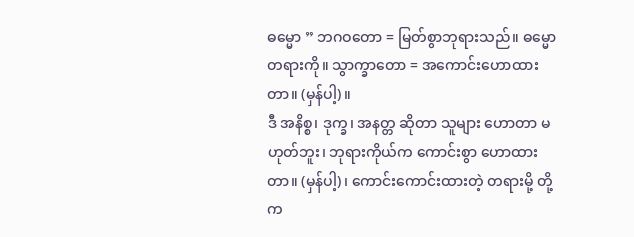ဓမ္မော ” ဘဂဝတော = မြတ်စွာဘုရားသည်။ ဓမ္မော တရားကို။ သွာက္ခာတော = အကောင်းဟောထားတာ။ (မှန်ပါ့)။
ဒီ အနိစ္စ၊ ဒုက္ခ၊ အနတ္တ ဆိုတာ သူများ ဟောတာ မဟုတ်ဘူး၊ ဘုရားကိုယ်က ကောင်းစွာ ဟောထားတာ။ (မှန်ပါ့)၊ ကောင်းကောင်းထားတဲ့ တရားမို့ တို့က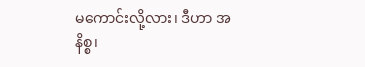မကောင်းလို့လား၊ ဒီဟာ အနိစ္စ၊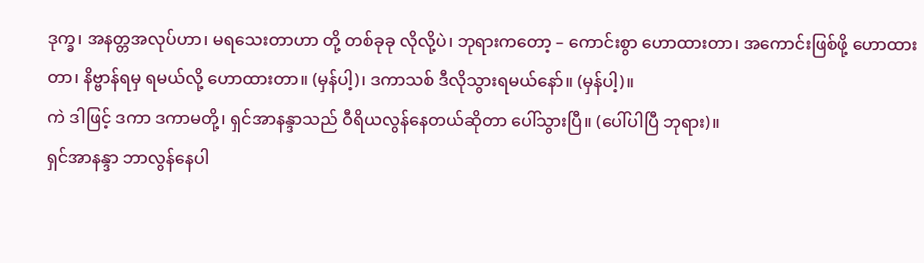ဒုက္ခ၊ အနတ္တအလုပ်ဟာ၊ မရသေးတာဟာ တို့ တစ်ခုခု လိုလို့ပဲ၊ ဘုရားကတော့ – ကောင်းစွာ ဟောထားတာ၊ အကောင်းဖြစ်ဖို့ ဟောထားတာ၊ နိဗ္ဗာန်ရမှ ရမယ်လို့ ဟောထားတာ။ (မှန်ပါ့)၊ ဒကာသစ် ဒီလိုသွားရမယ်နော်။ (မှန်ပါ့)။
ကဲ ဒါဖြင့် ဒကာ ဒကာမတို့၊ ရှင်အာနန္ဒာသည် ဝီရိယလွန်နေတယ်ဆိုတာ ပေါ်သွားပြီ။ (ပေါ်ပါပြီ ဘုရား)။
ရှင်အာနန္ဒာ ဘာလွန်နေပါ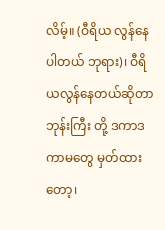လိမ့်။ (ဝီရိယ လွန်နေပါတယ် ဘုရား)၊ ဝီရိယလွန်နေတယ်ဆိုတာ ဘုန်းကြီး တို့ ဒကာဒကာမတွေ မှတ်ထားတော့၊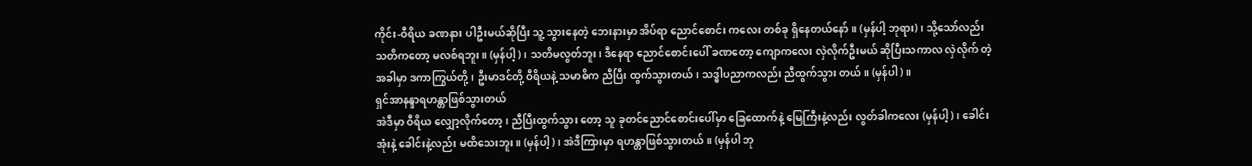ကိုင်း-ဝီရိယ ခဏနား ပါဦးမယ်ဆိုပြီး သူ့ သွားနေတဲ့ ဘေးနားမှာ အိပ်ရာ ညောင်စောင်း ကလေး တစ်ခု ရှိနေတယ်နော်။ (မှန်ပါ့ ဘုရား)၊ သို့သော်လည်း သတိကတော့ မလစ်ရဘူး။ (မှန်ပါ့)၊ သတိမလွတ်ဘူး၊ ဒီနေရာ ညောင်စောင်းပေါ် ခဏတော့ ကျောကလေး လှဲလိုက်ဦးမယ် ဆိုပြီးသကာလ လှဲလိုက် တဲ့အခါမှာ ဒကာကြွယ်တို့၊ ဦးမာဒင်တို့ ဝီရိယနဲ့ သမာဓိက ညီပြီး ထွက်သွားတယ်၊ သဒ္ဓါပညာကလည်း ညီထွက်သွား တယ်။ (မှန်ပါ)။
ရှင်အာနန္ဒာရဟန္တာဖြစ်သွားတယ်
အဲဒီမှာ ဝီရိယ လျှော့လိုက်တော့၊ ညီပြီးထွက်သွား တော့ သူ ခုတင်ညောင်စောင်းပေါ်မှာ ခြေထောက်နဲ့ မြေကြီးနဲ့လည်း လွတ်ခါကလေး (မှန်ပါ့)၊ ခေါင်းအုံးနဲ့ ခေါင်းနဲ့လည်း မထိသေးဘူး။ (မှန်ပါ့)၊ အဲဒီကြားမှာ ရဟန္တာဖြစ်သွားတယ်။ (မှန်ပါ ဘု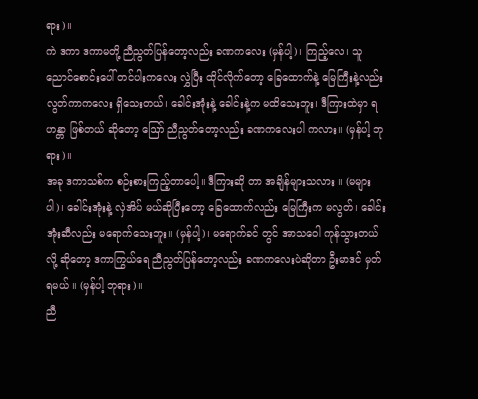ရား)။
ကဲ ဒကာ ဒကာမတို့ ညီညွတ်ပြန်တော့လည်း ခဏကလေး (မှန်ပါ့)၊ ကြည့်လေ၊ သူ ညောင်စောင်းပေါ် တင်ပါးကလေး လွှဲပြီး ထိုင်လိုက်တော့ ခြေထောက်နဲ့ မြေကြီးနဲ့လည်း လွတ်ကာကလေး ရှိသေးတယ်၊ ခေါင်းအုံးနဲ့ ခေါင်းနဲ့က မထိသေးဘူး၊ ဒီကြားထဲမှာ ရဟန္တာ ဖြစ်တယ် ဆိုတော့ ဪ ညီညွတ်တော့လည်း ခဏကလေးပါ ကလား။ (မှန်ပါ့ ဘုရား)။
အခု ဒကာသစ်က စဉ်းစားကြည့်တာပေါ့။ ဒီကြားဆို တာ အချိန်များသလား ။ (မများပါ)၊ ခေါင်းအုံးနဲ့ လှဲအိပ် မယ်ဆိုပြီးတော့ ခြေထောက်လည်း မြေကြီးက မလွတ်၊ ခေါင်းအုံးဆီလည်း မရောက်သေးဘူး။ (မှန်ပါ့)၊ မရောက်ခင် တွင် အာသဝေါ ကုန်သွားတယ်လို့ ဆိုတော့ ဒကာကြွယ်ရေ ညီညွတ်ပြန်တော့လည်း ခဏကလေးပဲဆိုတာ ဦးမာဒင် မှတ်ရမယ် ။ (မှန်ပါ့ ဘုရား)။
ညီ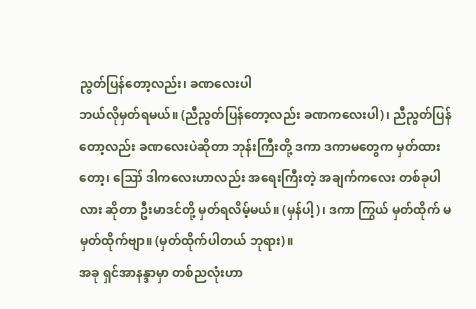ညွတ်ပြန်တော့လည်း၊ ခဏလေးပါ
ဘယ်လိုမှတ်ရမယ်။ (ညီညွတ်ပြန်တော့လည်း ခဏကလေးပါ)၊ ညီညွတ်ပြန်တော့လည်း ခဏလေးပဲဆိုတာ ဘုန်းကြီးတို့ ဒကာ ဒကာမတွေက မှတ်ထားတော့၊ ဪ ဒါကလေးဟာလည်း အရေးကြီးတဲ့ အချက်ကလေး တစ်ခုပါလား ဆိုတာ ဦးမာဒင်တို့ မှတ်ရလိမ့်မယ်။ (မှန်ပါ့)၊ ဒကာ ကြွယ် မှတ်ထိုက် မမှတ်ထိုက်ဗျာ။ (မှတ်ထိုက်ပါတယ် ဘုရား)။
အခု ရှင်အာနန္ဒာမှာ တစ်ညလုံးဟာ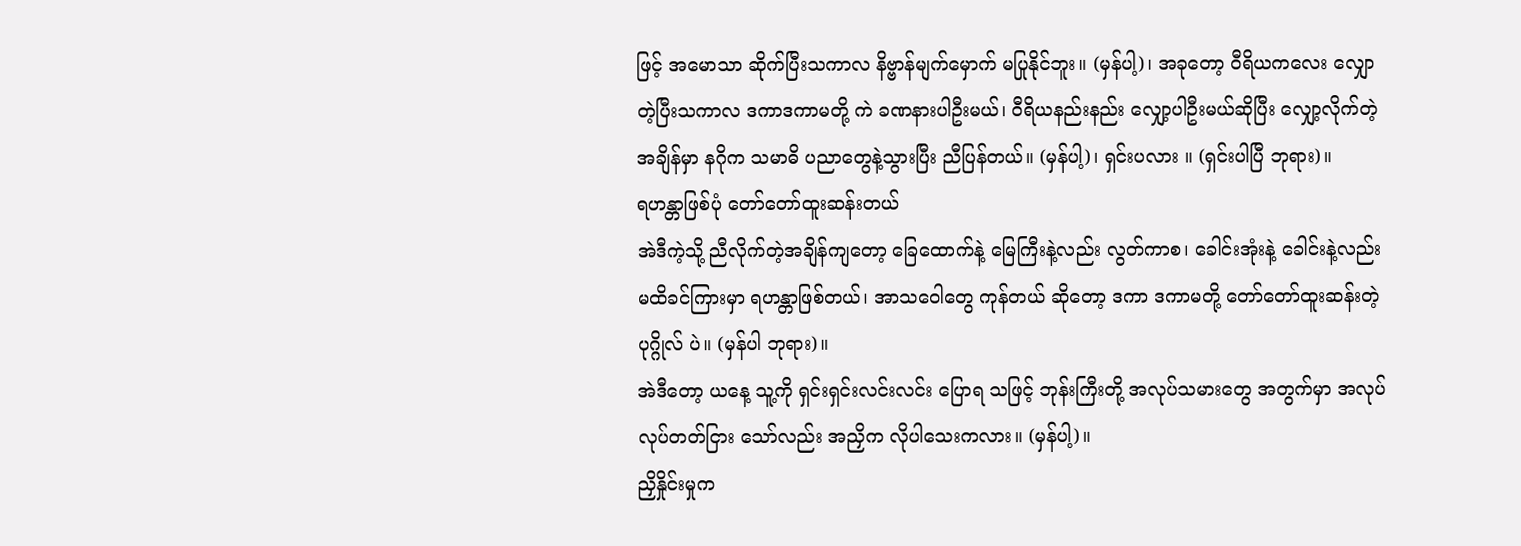ဖြင့် အမောသာ ဆိုက်ပြီးသကာလ နိဗ္ဗာန်မျက်မှောက် မပြုနိုင်ဘူး။ (မှန်ပါ့)၊ အခုတော့ ဝီရိယကလေး လျှောတဲ့ပြီးသကာလ ဒကာဒကာမတို့ ကဲ ခဏနားပါဦးမယ်၊ ဝီရိယနည်းနည်း လျှော့ပါဦးမယ်ဆိုပြီး လျှော့လိုက်တဲ့အချိန်မှာ နဂိုက သမာဓိ ပညာတွေနဲ့သွားပြီး ညီပြန်တယ်။ (မှန်ပါ့)၊ ရှင်းပလား ။ (ရှင်းပါပြီ ဘုရား)။
ရဟန္တာဖြစ်ပုံ တော်တော်ထူးဆန်းတယ်
အဲဒီကဲ့သို့ ညီလိုက်တဲ့အချိန်ကျတော့ ခြေထောက်နဲ့ မြေကြီးနဲ့လည်း လွတ်ကာစ၊ ခေါင်းအုံးနဲ့ ခေါင်းနဲ့လည်း မထိခင်ကြားမှာ ရဟန္တာဖြစ်တယ်၊ အာသဝေါတွေ ကုန်တယ် ဆိုတော့ ဒကာ ဒကာမတို့ တော်တော်ထူးဆန်းတဲ့ ပုဂ္ဂိုလ် ပဲ။ (မှန်ပါ ဘုရား)။
အဲဒီတော့ ယနေ့ သူ့ကို ရှင်းရှင်းလင်းလင်း ပြောရ သဖြင့် ဘုန်းကြီးတို့ အလုပ်သမားတွေ အတွက်မှာ အလုပ်လုပ်တတ်ငြား သော်လည်း အညှိက လိုပါသေးကလား။ (မှန်ပါ့)။
ညှိနှိုင်းမှုက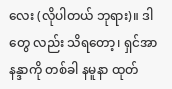လေး (လိုပါတယ် ဘုရား)။ ဒါတွေ လည်း သိရတော့၊ ရှင်အာနန္ဒာကို တစ်ခါ နမူနာ ထုတ်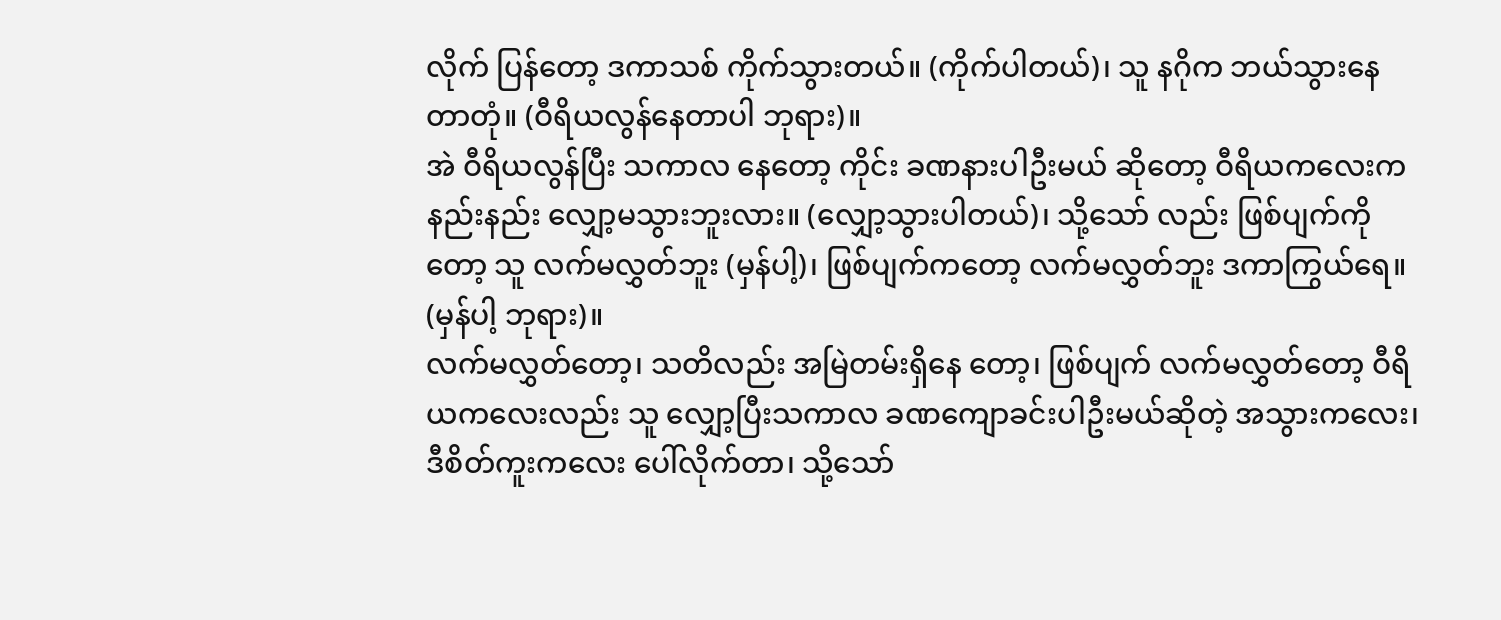လိုက် ပြန်တော့ ဒကာသစ် ကိုက်သွားတယ်။ (ကိုက်ပါတယ်)၊ သူ နဂိုက ဘယ်သွားနေ တာတုံ။ (ဝီရိယလွန်နေတာပါ ဘုရား)။
အဲ ဝီရိယလွန်ပြီး သကာလ နေတော့ ကိုင်း ခဏနားပါဦးမယ် ဆိုတော့ ဝီရိယကလေးက နည်းနည်း လျှော့မသွားဘူးလား။ (လျှော့သွားပါတယ်)၊ သို့သော် လည်း ဖြစ်ပျက်ကိုတော့ သူ လက်မလွှတ်ဘူး (မှန်ပါ့)၊ ဖြစ်ပျက်ကတော့ လက်မလွှတ်ဘူး ဒကာကြွယ်ရေ။ (မှန်ပါ့ ဘုရား)။
လက်မလွှတ်တော့၊ သတိလည်း အမြဲတမ်းရှိနေ တော့၊ ဖြစ်ပျက် လက်မလွှတ်တော့ ဝီရိယကလေးလည်း သူ လျှော့ပြီးသကာလ ခဏကျောခင်းပါဦးမယ်ဆိုတဲ့ အသွားကလေး၊ ဒီစိတ်ကူးကလေး ပေါ်လိုက်တာ၊ သို့သော်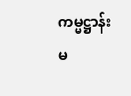ကမ္မဋ္ဌာန်း မ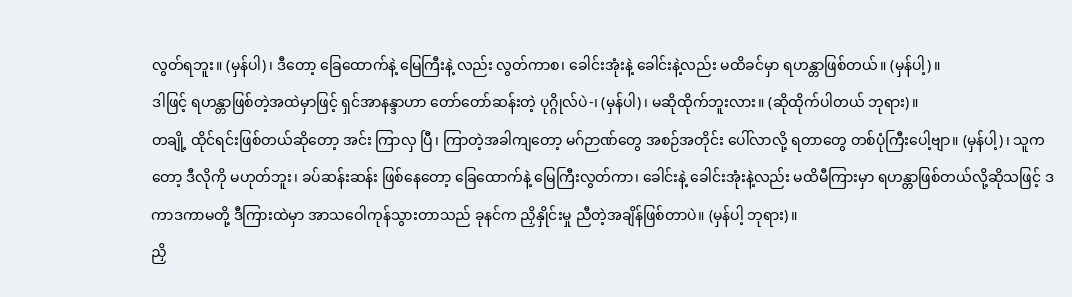လွတ်ရဘူး။ (မှန်ပါ)၊ ဒီတော့ ခြေထောက်နဲ့ မြေကြီးနဲ့ လည်း လွတ်ကာစ၊ ခေါင်းအုံးနဲ့ ခေါင်းနဲ့လည်း မထိခင်မှာ ရဟန္တာဖြစ်တယ်။ (မှန်ပါ့)။
ဒါဖြင့် ရဟန္တာဖြစ်တဲ့အထဲမှာဖြင့် ရှင်အာနန္ဒာဟာ တော်တော်ဆန်းတဲ့ ပုဂ္ဂိုလ်ပဲ-၊ (မှန်ပါ)၊ မဆိုထိုက်ဘူးလား။ (ဆိုထိုက်ပါတယ် ဘုရား)။
တချို့ ထိုင်ရင်းဖြစ်တယ်ဆိုတော့ အင်း ကြာလှ ပြီ၊ ကြာတဲ့အခါကျတော့ မဂ်ဉာဏ်တွေ အစဉ်အတိုင်း ပေါ်လာလို့ ရတာတွေ တစ်ပုံကြီးပေါ့ဗျာ။ (မှန်ပါ့)၊ သူကတော့ ဒီလိုကို မဟုတ်ဘူး၊ ခပ်ဆန်းဆန်း ဖြစ်နေတော့ ခြေထောက်နဲ့ မြေကြီးလွတ်ကာ၊ ခေါင်းနဲ့ ခေါင်းအုံးနဲ့လည်း မထိမီကြားမှာ ရဟန္တာဖြစ်တယ်လို့ဆိုသဖြင့် ဒကာဒကာမတို့ ဒီကြားထဲမှာ အာသဝေါကုန်သွားတာသည် ခုနင်က ညှိနှိုင်းမှု ညီတဲ့အချိန်ဖြစ်တာပဲ။ (မှန်ပါ့ ဘုရား)။
ညှိ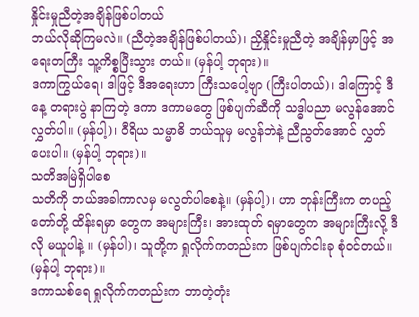နှိုင်းမှုညီတဲ့အချိန်ဖြစ်ပါတယ်
ဘယ်လိုဆိုကြမလဲ။ (ညီတဲ့အချိန်ဖြစ်ပါတယ်)၊ ညှိနှိုင်းမှုညီတဲ့ အချိန်မှာဖြင့် အရေးတကြီး သူ့ကိစ္စပြီးသွား တယ်။ (မှန်ပါ့ ဘုရား)။
ဒကာကြွယ်ရေ၊ ဒါဖြင့် ဒီအရေးဟာ ကြီးသပေါ့ဗျာ (ကြီးပါတယ်)၊ ဒါကြောင့် ဒီနေ့ တရားပွဲ နာကြတဲ့ ဒကာ ဒကာမတွေ ဖြစ်ပျက်ဆီကို သဒ္ဓါပညာ မလွန်အောင် လွှတ်ပါ။ (မှန်ပါ့)၊ ဝီရိယ သမ္မာဓိ ဘယ်သူမှ မလွန်ဘဲနဲ့ ညီညွတ်အောင် လွှတ်ပေးပါ။ (မှန်ပါ့ ဘုရား)။
သတိအမြဲရှိပါစေ
သတိကို ဘယ်အခါကာလမှ မလွတ်ပါစေနဲ့။ (မှန်ပါ့)၊ ဟာ ဘုန်းကြီးက တပည့်တော်တို့ ထိန်းရမှာ တွေက အများကြီး၊ အားထုတ် ရမှာတွေက အများကြီးလို့ ဒီလို မယူပါနဲ့ ။ (မှန်ပါ)၊ သူတို့က ရှုလိုက်ကတည်းက ဖြစ်ပျက်ငါးခု စုံဝင်တယ်။ (မှန်ပါ့ ဘုရား)။
ဒကာသစ်ရေ ရှုလိုက်ကတည်းက ဘာတဲ့တုံး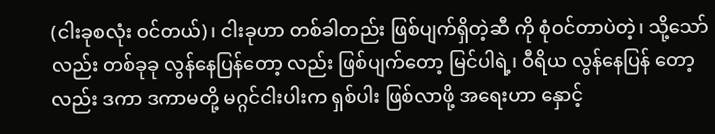(ငါးခုစလုံး ဝင်တယ်)၊ ငါးခုဟာ တစ်ခါတည်း ဖြစ်ပျက်ရှိတဲ့ဆီ ကို စုံဝင်တာပဲတဲ့၊ သို့သော်လည်း တစ်ခုခု လွန်နေပြန်တော့ လည်း ဖြစ်ပျက်တော့ မြင်ပါရဲ့၊ ဝီရိယ လွန်နေပြန် တော့လည်း ဒကာ ဒကာမတို့ မဂ္ဂင်ငါးပါးက ရှစ်ပါး ဖြစ်လာဖို့ အရေးဟာ နှောင့်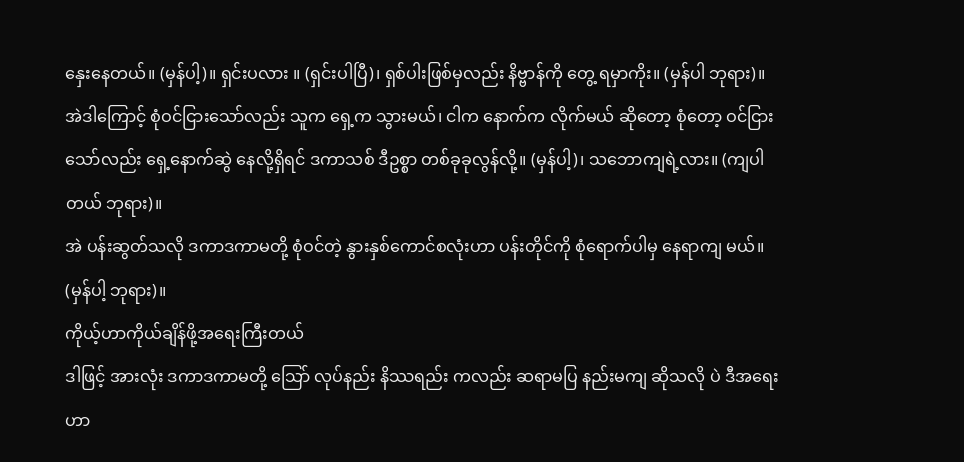နှေးနေတယ်။ (မှန်ပါ့)။ ရှင်းပလား ။ (ရှင်းပါပြီ)၊ ရှစ်ပါးဖြစ်မှလည်း နိဗ္ဗာန်ကို တွေ့ ရမှာကိုး။ (မှန်ပါ ဘုရား)။
အဲဒါကြောင့် စုံဝင်ငြားသော်လည်း သူက ရှေ့က သွားမယ်၊ ငါက နောက်က လိုက်မယ် ဆိုတော့ စုံတော့ ဝင်ငြား သော်လည်း ရှေ့နောက်ဆွဲ နေလို့ရှိရင် ဒကာသစ် ဒီဥစ္စာ တစ်ခုခုလွန်လို့။ (မှန်ပါ့)၊ သဘောကျရဲ့လား။ (ကျပါတယ် ဘုရား)။
အဲ ပန်းဆွတ်သလို ဒကာဒကာမတို့ စုံဝင်တဲ့ နွားနှစ်ကောင်စလုံးဟာ ပန်းတိုင်ကို စုံရောက်ပါမှ နေရာကျ မယ်။ (မှန်ပါ့ ဘုရား)။
ကိုယ့်ဟာကိုယ်ချိန်ဖို့အရေးကြီးတယ်
ဒါဖြင့် အားလုံး ဒကာဒကာမတို့ သြော် လုပ်နည်း နိဿရည်း ကလည်း ဆရာမပြ နည်းမကျ ဆိုသလို ပဲ ဒီအရေးဟာ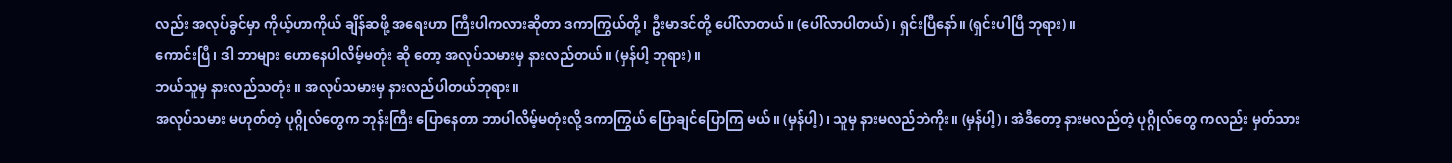လည်း အလုပ်ခွင်မှာ ကိုယ့်ဟာကိုယ် ချိန်ဆဖို့ အရေးဟာ ကြီးပါကလားဆိုတာ ဒကာကြွယ်တို့၊ ဦးမာဒင်တို့ ပေါ်လာတယ်။ (ပေါ်လာပါတယ်)၊ ရှင်းပြီနော်။ (ရှင်းပါပြီ ဘုရား)။
ကောင်းပြီ၊ ဒါ ဘာများ ဟောနေပါလိမ့်မတုံး ဆို တော့ အလုပ်သမားမှ နားလည်တယ်။ (မှန်ပါ့ ဘုရား)။
ဘယ်သူမှ နားလည်သတုံး ။ အလုပ်သမားမှ နားလည်ပါတယ်ဘုရား။
အလုပ်သမား မဟုတ်တဲ့ ပုဂ္ဂိုလ်တွေက ဘုန်းကြီး ပြောနေတာ ဘာပါလိမ့်မတုံးလို့ ဒကာကြွယ် ပြောချင်ပြောကြ မယ်။ (မှန်ပါ့)၊ သူမှ နားမလည်ဘဲကိုး။ (မှန်ပါ့)၊ အဲဒီတော့ နားမလည်တဲ့ ပုဂ္ဂိုလ်တွေ ကလည်း မှတ်သား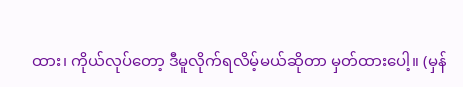ထား၊ ကိုယ်လုပ်တော့ ဒီမူလိုက်ရလိမ့်မယ်ဆိုတာ မှတ်ထားပေါ့။ (မှန်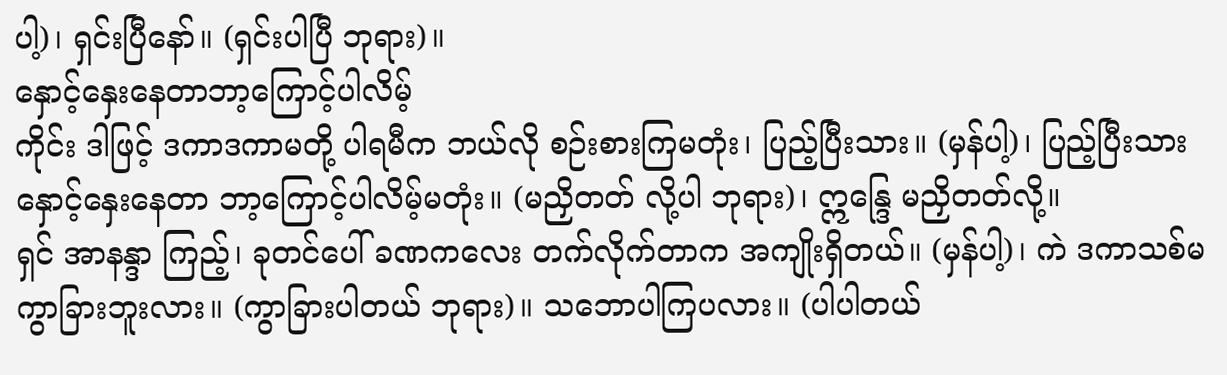ပါ့)၊ ရှင်းပြီနော်။ (ရှင်းပါပြီ ဘုရား)။
နှောင့်နှေးနေတာဘာ့ကြောင့်ပါလိမ့်
ကိုင်း ဒါဖြင့် ဒကာဒကာမတို့ ပါရမီက ဘယ်လို စဉ်းစားကြမတုံး၊ ပြည့်ပြီးသား။ (မှန်ပါ့)၊ ပြည့်ပြီးသား နှောင့်နှေးနေတာ ဘာ့ကြောင့်ပါလိမ့်မတုံး။ (မညှိတတ် လို့ပါ ဘုရား)၊ ဣန္ဒြေ မညှိတတ်လို့။
ရှင် အာနန္ဒာ ကြည့်၊ ခုတင်ပေါ် ခဏကလေး တက်လိုက်တာက အကျိုးရှိတယ်။ (မှန်ပါ့)၊ ကဲ ဒကာသစ်မကွာခြားဘူးလား။ (ကွာခြားပါတယ် ဘုရား)။ သဘောပါကြပလား။ (ပါပါတယ်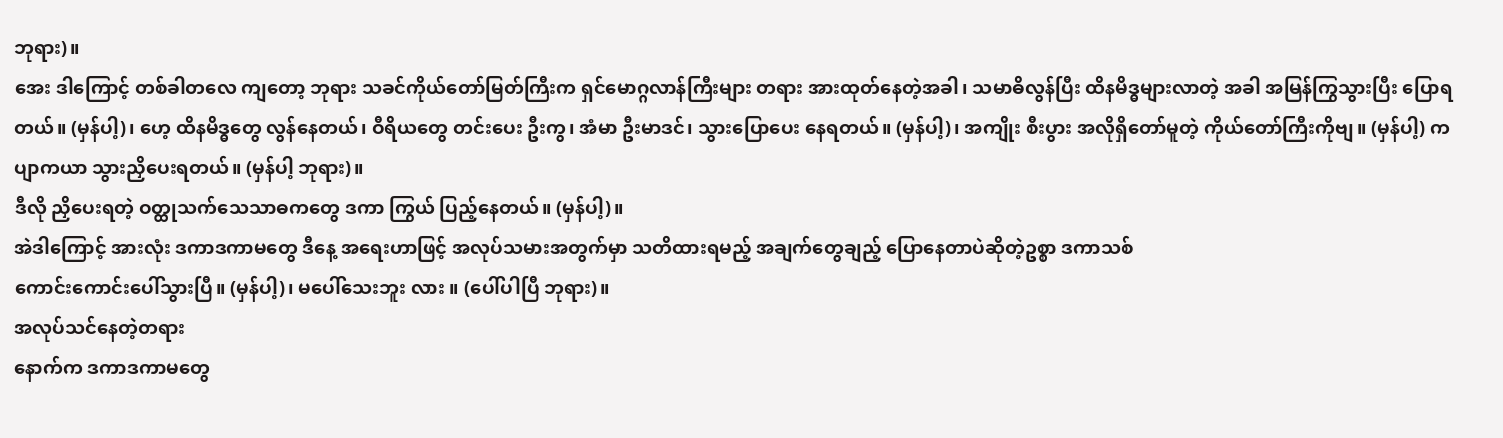ဘုရား)။
အေး ဒါကြောင့် တစ်ခါတလေ ကျတော့ ဘုရား သခင်ကိုယ်တော်မြတ်ကြီးက ရှင်မောဂ္ဂလာန်ကြီးများ တရား အားထုတ်နေတဲ့အခါ၊ သမာဓိလွန်ပြီး ထိနမိဒ္ဓများလာတဲ့ အခါ အမြန်ကြွသွားပြီး ပြောရတယ်။ (မှန်ပါ့)၊ ဟေ့ ထိနမိဒ္ဓတွေ လွန်နေတယ်၊ ဝီရိယတွေ တင်းပေး ဦးကွ၊ အံမာ ဦးမာဒင်၊ သွားပြောပေး နေရတယ်။ (မှန်ပါ့)၊ အကျိုး စီးပွား အလိုရှိတော်မူတဲ့ ကိုယ်တော်ကြီးကိုဗျ။ (မှန်ပါ့) ကပျာကယာ သွားညှိပေးရတယ်။ (မှန်ပါ့ ဘုရား)။
ဒီလို ညှိပေးရတဲ့ ဝတ္ထုသက်သေသာဓကတွေ ဒကာ ကြွယ် ပြည့်နေတယ်။ (မှန်ပါ့)။
အဲဒါကြောင့် အားလုံး ဒကာဒကာမတွေ ဒီနေ့ အရေးဟာဖြင့် အလုပ်သမားအတွက်မှာ သတိထားရမည့် အချက်တွေချည့် ပြောနေတာပဲဆိုတဲ့ဥစ္စာ ဒကာသစ်
ကောင်းကောင်းပေါ်သွားပြီ။ (မှန်ပါ့)၊ မပေါ်သေးဘူး လား ။ (ပေါ်ပါပြီ ဘုရား)။
အလုပ်သင်နေတဲ့တရား
နောက်က ဒကာဒကာမတွေ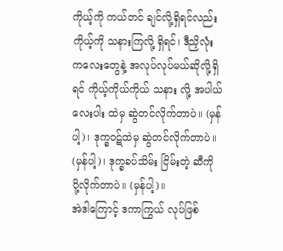ကိုယ့်ကို ကယ်တင် ချင်လို့ရှိရင်လည်း ကိုယ့်ကို သနားကြလို့ ရှိရင်၊ ဒီညှိလုံး ကလေးတွေနဲ့ အလုပ်လုပ်မယ်ဆိုလို့ရှိရင် ကိုယ့်ကိုယ်ကိုယ် သနား လို့ အပါယ်လေးပါး ထဲမှ ဆွဲတင်လိုက်တာပဲ။ (မှန်ပါ့)၊ ဒုက္ခဝဋ်ထဲမှ ဆွဲတင်လိုက်တာပဲ။ (မှန်ပါ့)၊ ဒုက္ခခပ်သိမ်း ငြိမ်းတဲ့ ဆီကို ပို့လိုက်တာပဲ။ (မှန်ပါ့)။
အဲဒါကြောင့် ဒကာကြွယ် လုပ်ဖြစ်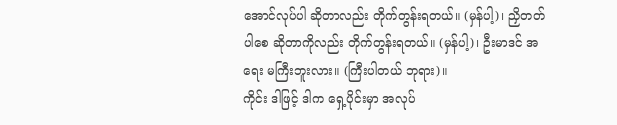အောင်လုပ်ပါ ဆိုတာလည်း တိုက်တွန်းရတယ်။ (မှန်ပါ့)၊ ညှိတတ်ပါစေ ဆိုတာကိုလည်း တိုက်တွန်းရတယ်။ (မှန်ပါ့)၊ ဦးမာဒင် အရေး မကြီးဘူးလား။ (ကြီးပါတယ် ဘုရား)။
ကိုင်း ဒါဖြင့် ဒါက ရှေ့ပိုင်းမှာ အလုပ်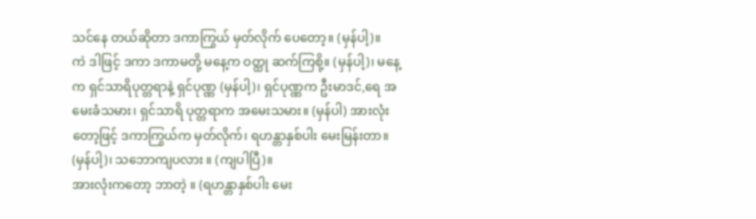သင်နေ တယ်ဆိုတာ ဒကာကြွယ် မှတ်လိုက် ပေတော့။ (မှန်ပါ့)။
ကဲ ဒါဖြင့် ဒကာ ဒကာမတို့ မနေ့က ဝတ္ထု ဆက်ကြစို့။ (မှန်ပါ့)၊ မနေ့က ရှင်သာရိပုတ္တရာနဲ့ ရှင်ပုဏ္ဏ (မှန်ပါ့)၊ ရှင်ပုဏ္ဏက ဦးမာဒင်,ရေ အမေးခံသမား၊ ရှင်သာရိ ပုတ္တရာက အမေးသမား။ (မှန်ပါ) အားလုံးတော့ဖြင့် ဒကာကြွယ်က မှတ်လိုက်၊ ရဟန္တာနှစ်ပါး မေးမြန်းတာ။ (မှန်ပါ့)၊ သဘောကျပလား ။ (ကျပါပြီ)။
အားလုံးကတော့ ဘာတဲ့ ။ (ရဟန္တာနှစ်ပါး မေး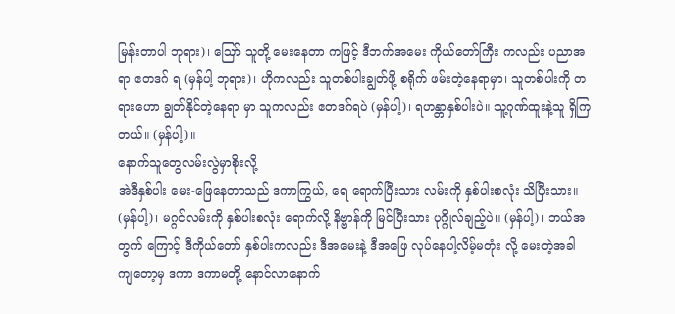မြန်းတာပါ ဘုရား)၊ ဪ သူတို့ မေးနေတာ ကဖြင့် ဒီဘက်အမေး ကိုယ်တော်ကြီး ကလည်း ပညာအရာ ဧတဒဂ် ရ (မှန်ပါ့ ဘုရား)၊ ဟိုကလည်း သူတစ်ပါးချွတ်ဖို့ စရိုက် ဖမ်းတဲ့နေရာမှာ၊ သူတစ်ပါးကို တရားဟော ချွတ်နိုင်တဲ့နေရာ မှာ သူကလည်း ဧတဒဂ်ရပဲ (မှန်ပါ့)၊ ရဟန္တာနှစ်ပါးပဲ။ သူ့ဂုဏ်ထူးနဲ့သူ ရှိကြတယ်။ (မှန်ပါ့)။
နောက်သူတွေလမ်းလွဲမှာစိုးလို့
အဲဒီနှစ်ပါး မေး-ဖြေနေတာသည် ဒကာကြွယ်, ရေ ရောက်ပြီးသား လမ်းကို နှစ်ပါးစလုံး သိပြီးသား။ (မှန်ပါ့)၊ မဂ္ဂင်လမ်းကို နှစ်ပါးစလုံး ရောက်လို့ နိဗ္ဗာန်ကို မြင်ပြီးသား ပုဂ္ဂိုလ်ချည့်ပဲ။ (မှန်ပါ့)၊ ဘယ်အတွက် ကြောင့် ဒီကိုယ်တော် နှစ်ပါးကလည်း ဒီအမေးနဲ့ ဒီအဖြေ လုပ်နေပါ့လိမ့်မတုံး လို့ မေးတဲ့အခါ ကျတော့မှ ဒကာ ဒကာမတို့ နောင်လာနောက်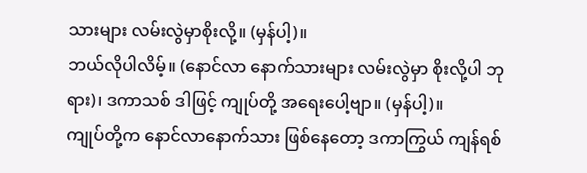သားများ လမ်းလွဲမှာစိုးလို့။ (မှန်ပါ့)။
ဘယ်လိုပါလိမ့်။ (နောင်လာ နောက်သားများ လမ်းလွဲမှာ စိုးလို့ပါ ဘုရား)၊ ဒကာသစ် ဒါဖြင့် ကျုပ်တို့ အရေးပေါ့ဗျာ။ (မှန်ပါ့)။
ကျုပ်တို့က နောင်လာနောက်သား ဖြစ်နေတော့ ဒကာကြွယ် ကျန်ရစ်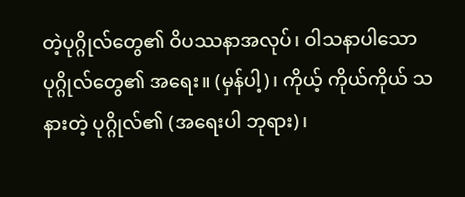တဲ့ပုဂ္ဂိုလ်တွေ၏ ဝိပဿနာအလုပ်၊ ဝါသနာပါသော ပုဂ္ဂိုလ်တွေ၏ အရေး။ (မှန်ပါ့)၊ ကိုယ့် ကိုယ်ကိုယ် သနားတဲ့ ပုဂ္ဂိုလ်၏ (အရေးပါ ဘုရား)၊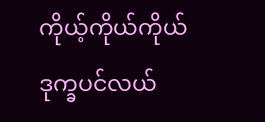ကိုယ့်ကိုယ်ကိုယ် ဒုက္ခပင်လယ်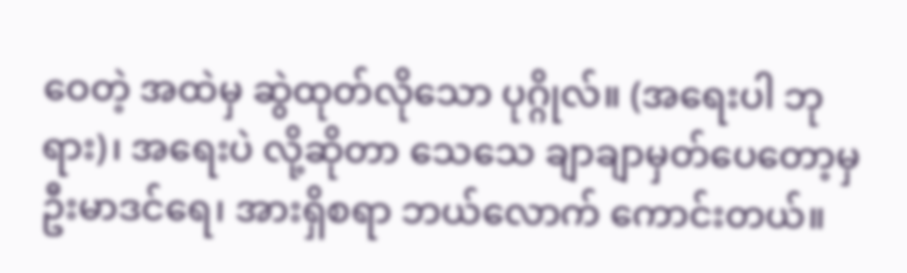ဝေတဲ့ အထဲမှ ဆွဲထုတ်လိုသော ပုဂ္ဂိုလ်။ (အရေးပါ ဘုရား)၊ အရေးပဲ လို့ဆိုတာ သေသေ ချာချာမှတ်ပေတော့မှ ဦးမာဒင်ရေ၊ အားရှိစရာ ဘယ်လောက် ကောင်းတယ်။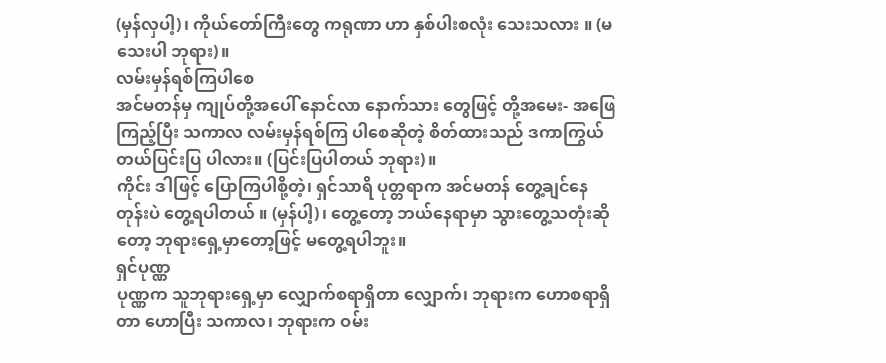(မှန်လှပါ့)၊ ကိုယ်တော်ကြီးတွေ ကရုဏာ ဟာ နှစ်ပါးစလုံး သေးသလား ။ (မသေးပါ ဘုရား)။
လမ်းမှန်ရစ်ကြပါစေ
အင်မတန်မှ ကျုပ်တို့အပေါ် နောင်လာ နောက်သား တွေဖြင့် တို့အမေး- အဖြေကြည့်ပြီး သကာလ လမ်းမှန်ရစ်ကြ ပါစေဆိုတဲ့ စိတ်ထားသည် ဒကာကြွယ် တယ်ပြင်းပြ ပါလား။ (ပြင်းပြပါတယ် ဘုရား)။
ကိုင်း ဒါဖြင့် ပြောကြပါစို့တဲ့၊ ရှင်သာရိ ပုတ္တရာက အင်မတန် တွေ့ချင်နေတုန်းပဲ တွေ့ရပါတယ် ။ (မှန်ပါ့)၊ တွေ့တော့ ဘယ်နေရာမှာ သွားတွေ့သတုံးဆိုတော့ ဘုရားရှေ့မှာတော့ဖြင့် မတွေ့ရပါဘူး။
ရှင်ပုဏ္ဏ
ပုဏ္ဏက သူဘုရားရှေ့မှာ လျှောက်စရာရှိတာ လျှောက်၊ ဘုရားက ဟောစရာရှိတာ ဟောပြီး သကာလ၊ ဘုရားက ဝမ်း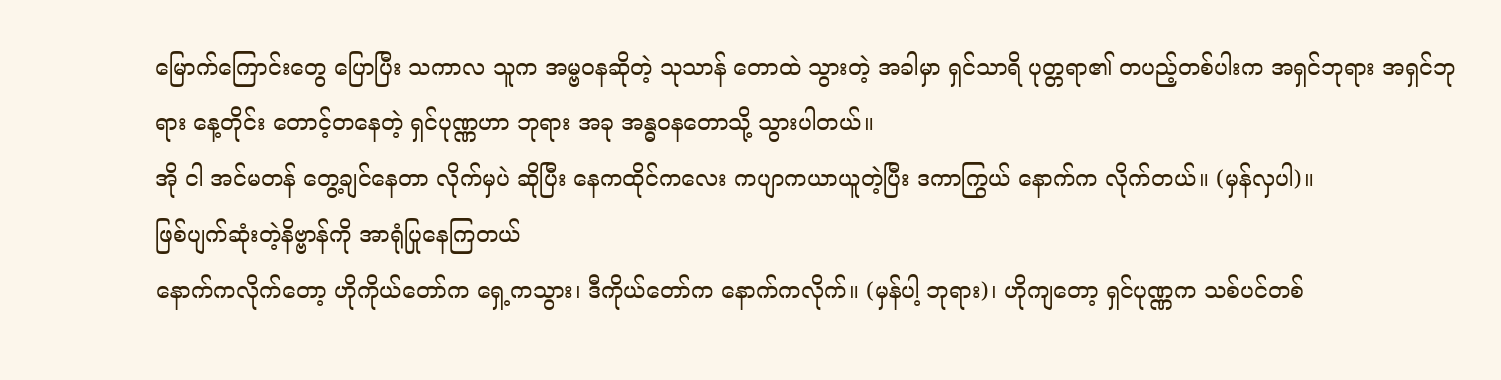မြောက်ကြောင်းတွေ ပြောပြီး သကာလ သူက အမ္ဗဝနဆိုတဲ့ သုသာန် တောထဲ သွားတဲ့ အခါမှာ ရှင်သာရိ ပုတ္တရာ၏ တပည့်တစ်ပါးက အရှင်ဘုရား အရှင်ဘုရား နေ့တိုင်း တောင့်တနေတဲ့ ရှင်ပုဏ္ဏဟာ ဘုရား အခု အန္ဓဝနတောသို့ သွားပါတယ်။
အို ငါ အင်မတန် တွေ့ချင်နေတာ လိုက်မှပဲ ဆိုပြီး နေကထိုင်ကလေး ကပျာကယာယူတဲ့ပြီး ဒကာကြွယ် နောက်က လိုက်တယ်။ (မှန်လှပါ)။
ဖြစ်ပျက်ဆုံးတဲ့နိဗ္ဗာန်ကို အာရုံပြုနေကြတယ်
နောက်ကလိုက်တော့ ဟိုကိုယ်တော်က ရှေ့ကသွား၊ ဒီကိုယ်တော်က နောက်ကလိုက်။ (မှန်ပါ့ ဘုရား)၊ ဟိုကျတော့ ရှင်ပုဏ္ဏက သစ်ပင်တစ်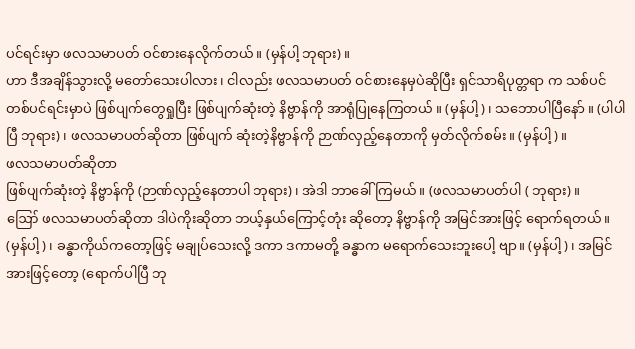ပင်ရင်းမှာ ဖလသမာပတ် ဝင်စားနေလိုက်တယ်။ (မှန်ပါ့ ဘုရား)။
ဟာ ဒီအချိန်သွားလို့ မတော်သေးပါလား၊ ငါလည်း ဖလသမာပတ် ဝင်စားနေမှပဲဆိုပြီး ရှင်သာရိပုတ္တရာ က သစ်ပင် တစ်ပင်ရင်းမှာပဲ ဖြစ်ပျက်တွေရှုပြီး ဖြစ်ပျက်ဆုံးတဲ့ နိဗ္ဗာန်ကို အာရုံပြုနေကြတယ် ။ (မှန်ပါ့)၊ သဘောပါပြီနော် ။ (ပါပါပြီ ဘုရား)၊ ဖလသမာပတ်ဆိုတာ ဖြစ်ပျက် ဆုံးတဲ့နိဗ္ဗာန်ကို ဉာဏ်လှည့်နေတာကို မှတ်လိုက်စမ်း။ (မှန်ပါ့)။
ဖလသမာပတ်ဆိုတာ
ဖြစ်ပျက်ဆုံးတဲ့ နိဗ္ဗာန်ကို (ဉာဏ်လှည့်နေတာပါ ဘုရား)၊ အဲဒါ ဘာခေါ်ကြမယ်။ (ဖလသမာပတ်ပါ ( ဘုရား)။
ဪ ဖလသမာပတ်ဆိုတာ ဒါပဲကိုးဆိုတာ ဘယ့်နှယ်ကြောင့်တုံး ဆိုတော့ နိဗ္ဗာန်ကို အမြင်အားဖြင့် ရောက်ရတယ်။ (မှန်ပါ့)၊ ခန္ဓာကိုယ်ကတော့ဖြင့် မချုပ်သေးလို့ ဒကာ ဒကာမတို့ ခန္ဓာက မရောက်သေးဘူးပေါ့ ဗျာ။ (မှန်ပါ့)၊ အမြင်အားဖြင့်တော့ (ရောက်ပါပြီ ဘု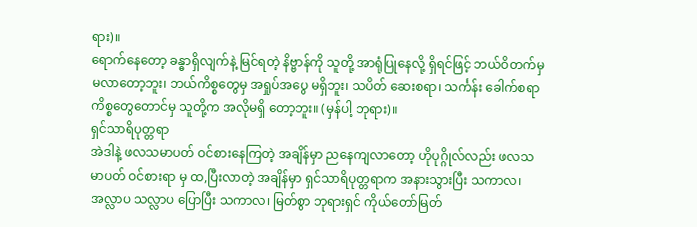ရား)။
ရောက်နေတော့ ခန္ဓာရှိလျက်နဲ့ မြင်ရတဲ့ နိဗ္ဗာန်ကို သူတို့ အာရုံပြုနေလို့ ရှိရင်ဖြင့် ဘယ်ဝိတက်မှ မလာတော့ဘူး၊ ဘယ်ကိစ္စတွေမှ အရှုပ်အပွေ မရှိဘူး၊ သပိတ် ဆေးစရာ၊ သင်္ကန်း ခေါက်စရာ ကိစ္စတွေတောင်မှ သူတို့က အလိုမရှိ တော့ဘူး။ (မှန်ပါ့ ဘုရား)။
ရှင်သာရိပုတ္တရာ
အဲဒါနဲ့ ဖလသမာပတ် ဝင်စားနေကြတဲ့ အချိန်မှာ ညနေကျလာတော့ ဟိုပုဂ္ဂိုလ်လည်း ဖလသမာပတ် ဝင်စားရာ မှ ထ,ပြီးလာတဲ့ အချိန်မှာ ရှင်သာရိပုတ္တရာက အနားသွားပြီး သကာလ၊ အလ္လာပ သလ္လာပ ပြောပြီး သကာလ၊ မြတ်စွာ ဘုရားရှင် ကိုယ်တော်မြတ်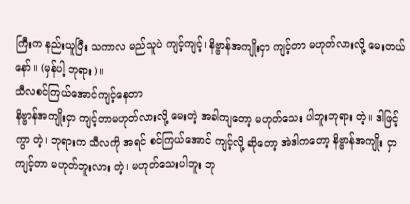ကြီးက နည်းယူပြီး သကာလ မည်သူပဲ ကျင့်ကျင့်၊ နိဗ္ဗာန်အကျိုးငှာ ကျင့်တာ မဟုတ်လားလို့ မေးတယ်နော်။ (မှန်ပါ့ ဘုရား)။
သီလစင်ကြယ်အောင်ကျင့်နေတာ
နိဗ္ဗာန်အကျိုးငှာ ကျင့်တာမဟုတ်လားလို့ မေးတဲ့ အခါကျတော့ မဟုတ်သေး ပါဘူးဘုရား တဲ့။ ဒါဖြင့်ကွာ တဲ့၊ ဘုရားက သီလကို အရင် စင်ကြယ်အောင် ကျင့်လို့ ဆိုတော့ အဲဒါကတော့ နိဗ္ဗာန်အကျိုး ငှာ ကျင့်တာ မဟုတ်ဘူးလား တဲ့၊ မဟုတ်သေးပါဘူး ဘု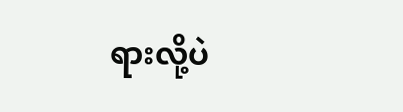ရားလို့ပဲ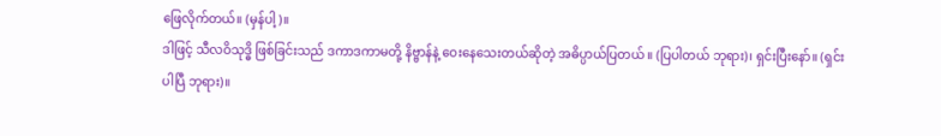ဖြေလိုက်တယ်။ (မှန်ပါ့)။
ဒါဖြင့် သီလဝိသုဒ္ဓိ ဖြစ်ခြင်းသည် ဒကာဒကာမတို့ နိဗ္ဗာန်နဲ့ ဝေးနေသေးတယ်ဆိုတဲ့ အဓိပ္ပာယ်ပြတယ် ။ (ပြပါတယ် ဘုရား)၊ ရှင်းပြီးနော်။ (ရှင်းပါပြီ ဘုရား)။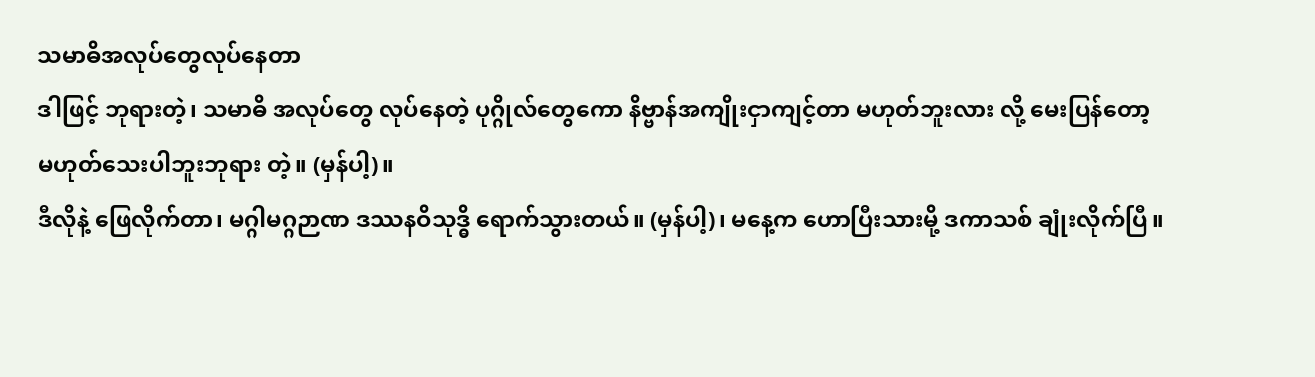သမာဓိအလုပ်တွေလုပ်နေတာ
ဒါဖြင့် ဘုရားတဲ့၊ သမာဓိ အလုပ်တွေ လုပ်နေတဲ့ ပုဂ္ဂိုလ်တွေကော နိဗ္ဗာန်အကျိုးငှာကျင့်တာ မဟုတ်ဘူးလား လို့ မေးပြန်တော့ မဟုတ်သေးပါဘူးဘုရား တဲ့။ (မှန်ပါ့)။
ဒီလိုနဲ့ ဖြေလိုက်တာ၊ မဂ္ဂါမဂ္ဂဉာဏ ဒဿနဝိသုဒ္ဓိ ရောက်သွားတယ်။ (မှန်ပါ့)၊ မနေ့က ဟောပြီးသားမို့ ဒကာသစ် ချုံးလိုက်ပြီ။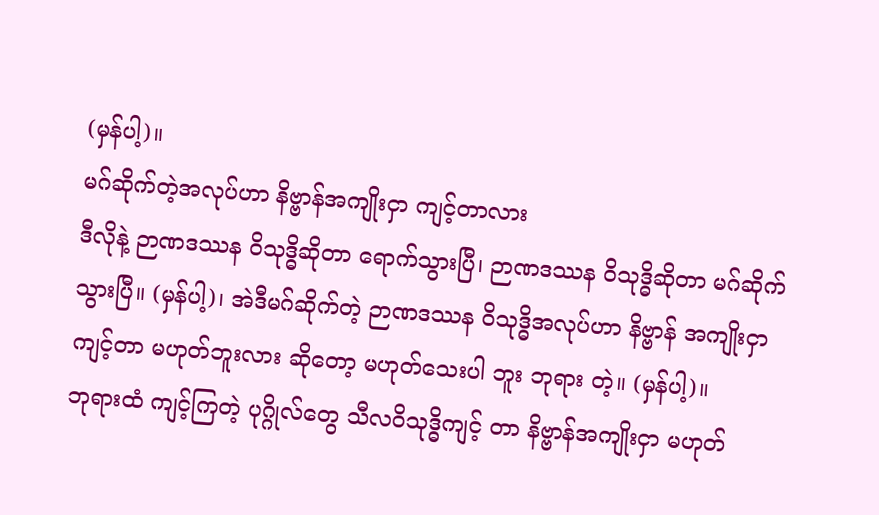(မှန်ပါ့)။
မဂ်ဆိုက်တဲ့အလုပ်ဟာ နိဗ္ဗာန်အကျိုးငှာ ကျင့်တာလား
ဒီလိုနဲ့ ဉာဏဒဿန ဝိသုဒ္ဓိဆိုတာ ရောက်သွားပြီ၊ ဉာဏဒဿန ဝိသုဒ္ဓိဆိုတာ မဂ်ဆိုက်သွားပြီ။ (မှန်ပါ့)၊ အဲဒီမဂ်ဆိုက်တဲ့ ဉာဏဒဿန ဝိသုဒ္ဓိအလုပ်ဟာ နိဗ္ဗာန် အကျိုးငှာ ကျင့်တာ မဟုတ်ဘူးလား ဆိုတော့ မဟုတ်သေးပါ ဘူး ဘုရား တဲ့။ (မှန်ပါ့)။
ဘုရားထံ ကျင့်ကြတဲ့ ပုဂ္ဂိုလ်တွေ သီလဝိသုဒ္ဓိကျင့် တာ နိဗ္ဗာန်အကျိုးငှာ မဟုတ်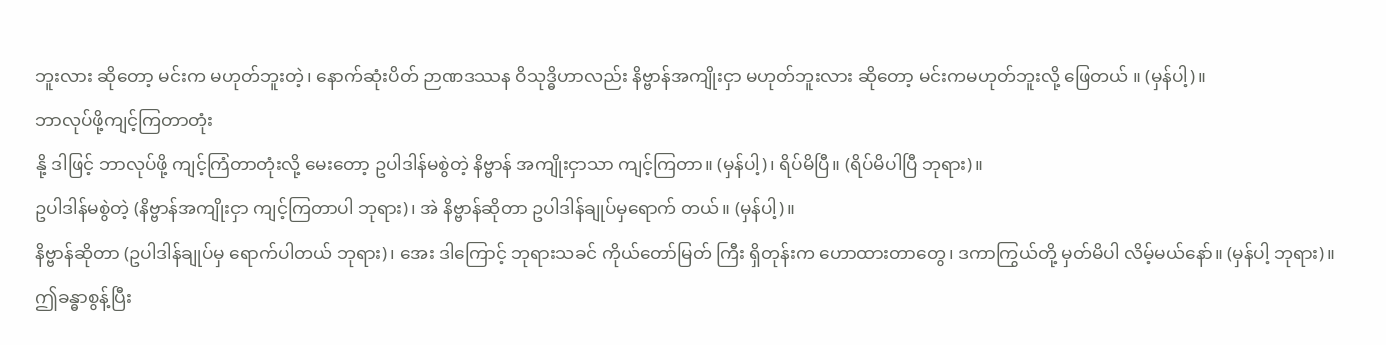ဘူးလား ဆိုတော့ မင်းက မဟုတ်ဘူးတဲ့၊ နောက်ဆုံးပိတ် ဉာဏဒဿန ဝိသုဒ္ဓိဟာလည်း နိဗ္ဗာန်အကျိုးငှာ မဟုတ်ဘူးလား ဆိုတော့ မင်းကမဟုတ်ဘူးလို့ ဖြေတယ် ။ (မှန်ပါ့)။
ဘာလုပ်ဖို့ကျင့်ကြတာတုံး
နို့ ဒါဖြင့် ဘာလုပ်ဖို့ ကျင့်ကြံတာတုံးလို့ မေးတော့ ဥပါဒါန်မစွဲတဲ့ နိဗ္ဗာန် အကျိုးငှာသာ ကျင့်ကြတာ။ (မှန်ပါ့)၊ ရိပ်မိပြီ။ (ရိပ်မိပါပြီ ဘုရား)။
ဥပါဒါန်မစွဲတဲ့ (နိဗ္ဗာန်အကျိုးငှာ ကျင့်ကြတာပါ ဘုရား)၊ အဲ နိဗ္ဗာန်ဆိုတာ ဥပါဒါန်ချုပ်မှရောက် တယ်။ (မှန်ပါ့)။
နိဗ္ဗာန်ဆိုတာ (ဥပါဒါန်ချုပ်မှ ရောက်ပါတယ် ဘုရား)၊ အေး ဒါကြောင့် ဘုရားသခင် ကိုယ်တော်မြတ် ကြီး ရှိတုန်းက ဟောထားတာတွေ၊ ဒကာကြွယ်တို့ မှတ်မိပါ လိမ့်မယ်နော်။ (မှန်ပါ့ ဘုရား)။
ဤခန္ဓာစွန့်ပြီး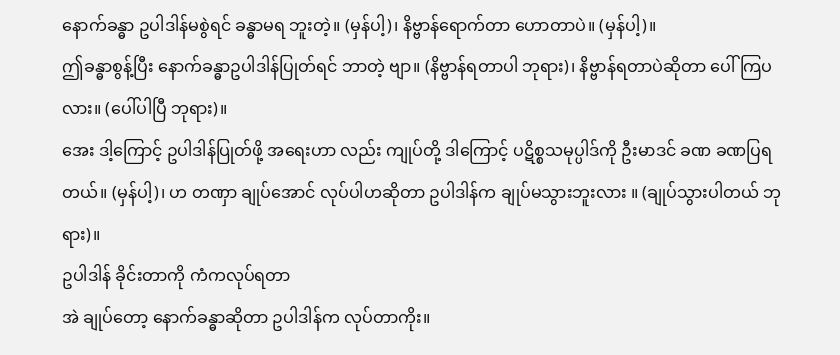နောက်ခန္ဓာ ဥပါဒါန်မစွဲရင် ခန္ဓာမရ ဘူးတဲ့။ (မှန်ပါ့)၊ နိဗ္ဗာန်ရောက်တာ ဟောတာပဲ။ (မှန်ပါ့)။
ဤခန္ဓာစွန့်ပြီး နောက်ခန္ဓာဥပါဒါန်ပြုတ်ရင် ဘာတဲ့ ဗျာ။ (နိဗ္ဗာန်ရတာပါ ဘုရား)၊ နိဗ္ဗာန်ရတာပဲဆိုတာ ပေါ်ကြပလား။ (ပေါ်ပါပြီ ဘုရား)။
အေး ဒါ့ကြောင့် ဥပါဒါန်ပြုတ်ဖို့ အရေးဟာ လည်း ကျုပ်တို့ ဒါကြောင့် ပဋိစ္စသမုပ္ပါဒ်ကို ဦးမာဒင် ခဏ ခဏပြရတယ်။ (မှန်ပါ့)၊ ဟ တဏှာ ချုပ်အောင် လုပ်ပါဟဆိုတာ ဥပါဒါန်က ချုပ်မသွားဘူးလား ။ (ချုပ်သွားပါတယ် ဘုရား)။
ဥပါဒါန် ခိုင်းတာကို ကံကလုပ်ရတာ
အဲ ချုပ်တော့ နောက်ခန္ဓာဆိုတာ ဥပါဒါန်က လုပ်တာကိုး။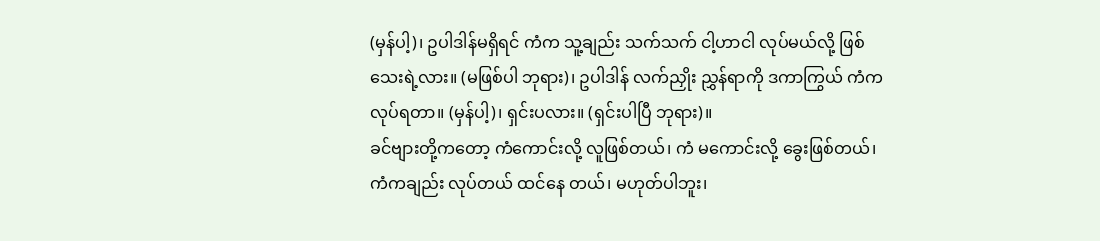(မှန်ပါ့)၊ ဥပါဒါန်မရှိရင် ကံက သူ့ချည်း သက်သက် ငါ့ဟာငါ လုပ်မယ်လို့ ဖြစ်သေးရဲ့လား။ (မဖြစ်ပါ ဘုရား)၊ ဥပါဒါန် လက်ညှိုး ညွှန်ရာကို ဒကာကြွယ် ကံကလုပ်ရတာ။ (မှန်ပါ့)၊ ရှင်းပလား။ (ရှင်းပါပြီ ဘုရား)။
ခင်ဗျားတို့ကတော့ ကံကောင်းလို့ လူဖြစ်တယ်၊ ကံ မကောင်းလို့ ခွေးဖြစ်တယ်၊ ကံကချည်း လုပ်တယ် ထင်နေ တယ်၊ မဟုတ်ပါဘူး၊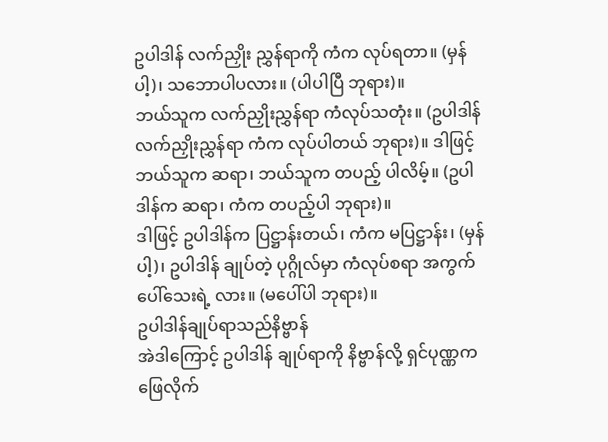ဥပါဒါန် လက်ညှိုး ညွှန်ရာကို ကံက လုပ်ရတာ။ (မှန်ပါ့)၊ သဘောပါပလား။ (ပါပါပြီ ဘုရား)။
ဘယ်သူက လက်ညှိုးညွှန်ရာ ကံလုပ်သတုံး။ (ဥပါဒါန် လက်ညှိုးညွှန်ရာ ကံက လုပ်ပါတယ် ဘုရား)။ ဒါဖြင့် ဘယ်သူက ဆရာ၊ ဘယ်သူက တပည့် ပါလိမ့်။ (ဥပါဒါန်က ဆရာ၊ ကံက တပည့်ပါ ဘုရား)။
ဒါဖြင့် ဥပါဒါန်က ပြဋ္ဌာန်းတယ်၊ ကံက မပြဋ္ဌာန်း၊ (မှန်ပါ့)၊ ဥပါဒါန် ချုပ်တဲ့ ပုဂ္ဂိုလ်မှာ ကံလုပ်စရာ အကွက် ပေါ်သေးရဲ့ လား။ (မပေါ်ပါ ဘုရား)။
ဥပါဒါန်ချုပ်ရာသည်နိဗ္ဗာန်
အဲဒါကြောင့် ဥပါဒါန် ချုပ်ရာကို နိဗ္ဗာန်လို့ ရှင်ပုဏ္ဏက ဖြေလိုက်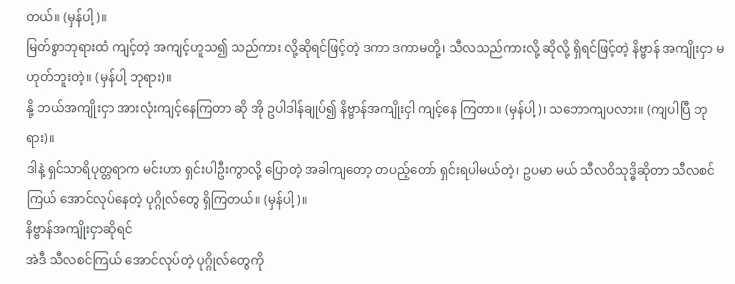တယ်။ (မှန်ပါ့)။
မြတ်စွာဘုရားထံ ကျင့်တဲ့ အကျင့်ဟူသ၍ သည်ကား လို့ဆိုရင်ဖြင့်တဲ့ ဒကာ ဒကာမတို့၊ သီလသည်ကားလို့ ဆိုလို့ ရှိရင်ဖြင့်တဲ့ နိဗ္ဗာန် အကျိုးငှာ မဟုတ်ဘူးတဲ့။ (မှန်ပါ့ ဘုရား)။
နို့ ဘယ်အကျိုးငှာ အားလုံးကျင့်နေကြတာ ဆို အို ဥပါဒါန်ချုပ်၍ နိဗ္ဗာန်အကျိုးငှါ ကျင့်နေ ကြတာ။ (မှန်ပါ့)၊ သဘောကျပလား။ (ကျပါပြီ ဘုရား)။
ဒါနဲ့ ရှင်သာရိပုတ္တရာက မင်းဟာ ရှင်းပါဦးကွာလို့ ပြောတဲ့ အခါကျတော့ တပည့်တော် ရှင်းရပါမယ်တဲ့၊ ဥပမာ မယ် သီလဝိသုဒ္ဓိဆိုတာ သီလစင်ကြယ် အောင်လုပ်နေတဲ့ ပုဂ္ဂိုလ်တွေ ရှိကြတယ်။ (မှန်ပါ့)။
နိဗ္ဗာန်အကျိုးငှာဆိုရင်
အဲဒီ သီလစင်ကြယ် အောင်လုပ်တဲ့ ပုဂ္ဂိုလ်တွေကို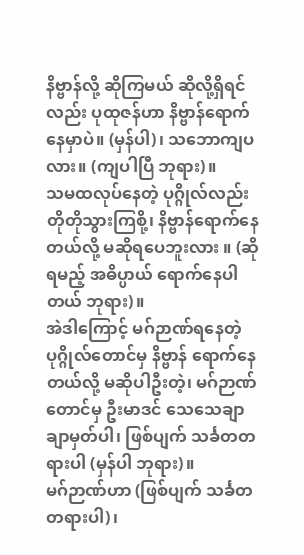နိဗ္ဗာန်လို့ ဆိုကြမယ် ဆိုလို့ရှိရင်လည်း ပုထုဇန်ဟာ နိဗ္ဗာန်ရောက်နေမှာပဲ။ (မှန်ပါ)၊ သဘောကျပလား။ (ကျပါပြီ ဘုရား)။
သမထလုပ်နေတဲ့ ပုဂ္ဂိုလ်လည်း တိုတိုသွားကြစို့၊ နိဗ္ဗာန်ရောက်နေတယ်လို့ မဆိုရပေဘူးလား ။ (ဆိုရမည့် အဓိပ္ပာယ် ရောက်နေပါတယ် ဘုရား)။
အဲဒါကြောင့် မဂ်ဉာဏ်ရနေတဲ့ ပုဂ္ဂိုလ်တောင်မှ နိဗ္ဗာန် ရောက်နေတယ်လို့ မဆိုပါဦးတဲ့၊ မဂ်ဉာဏ်တောင်မှ ဦးမာဒင် သေသေချာချာမှတ်ပါ၊ ဖြစ်ပျက် သင်္ခတတရားပါ (မှန်ပါ ဘုရား)။
မဂ်ဉာဏ်ဟာ (ဖြစ်ပျက် သင်္ခတ တရားပါ)၊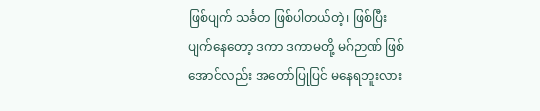ဖြစ်ပျက် သင်္ခတ ဖြစ်ပါတယ်တဲ့၊ ဖြစ်ပြီး ပျက်နေတော့ ဒကာ ဒကာမတို့ မဂ်ဉာဏ် ဖြစ်အောင်လည်း အတော်ပြုပြင် မနေရဘူးလား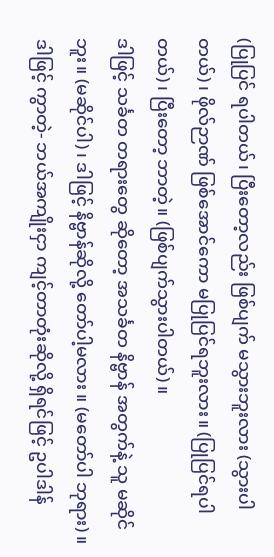(ပြုပြင် ရပါတယ်၊ ပြီးတော့လည်း ဖြစ်ပျက် မသွားဘူးလား (သွားပါတယ်)၊ ဖိုလ်ဉာဏ် ဖြစ်အောင်ကော မပြုပြင်ရဘူးလား။ (ပြုပြင်ရပါတယ်)၊ ပြီးတော့ ဘာတဲ့။ (ဖြစ်ပျက်သွားပါတယ်)။
ဒါဖြင့် သင်္ခတ တရားတွေ ဆိုတော့ အသင်္ခတ နိဗ္ဗာန် အတွက်နဲ့ သူ မဆိုင်ဘူး။ (မဆိုင်ပါ)၊ ဒါဖြင့် နိဗ္ဗာန်ဆိုလို့ တော်ပါ့မလား ။ (မတော်ပါ ဘုရား)။
ဒါဖြင့် ကွာတဲ့- ဘယ်အကျိုးငှာ ကျင့်တာတုံးဆိုလို့ ရှိရင်ဖြင့် ဥပါဒါန်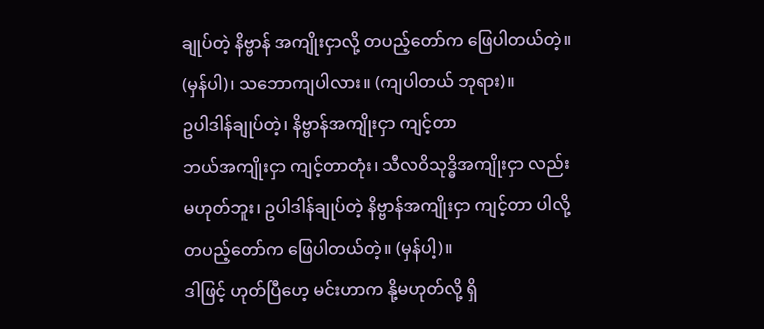ချုပ်တဲ့ နိဗ္ဗာန် အကျိုးငှာလို့ တပည့်တော်က ဖြေပါတယ်တဲ့။ (မှန်ပါ)၊ သဘောကျပါလား။ (ကျပါတယ် ဘုရား)။
ဥပါဒါန်ချုပ်တဲ့၊ နိဗ္ဗာန်အကျိုးငှာ ကျင့်တာ
ဘယ်အကျိုးငှာ ကျင့်တာတုံး၊ သီလဝိသုဒ္ဓိအကျိုးငှာ လည်း မဟုတ်ဘူး၊ ဥပါဒါန်ချုပ်တဲ့ နိဗ္ဗာန်အကျိုးငှာ ကျင့်တာ ပါလို့ တပည့်တော်က ဖြေပါတယ်တဲ့။ (မှန်ပါ့)။
ဒါဖြင့် ဟုတ်ပြီဟေ့ မင်းဟာက နို့မဟုတ်လို့ ရှိ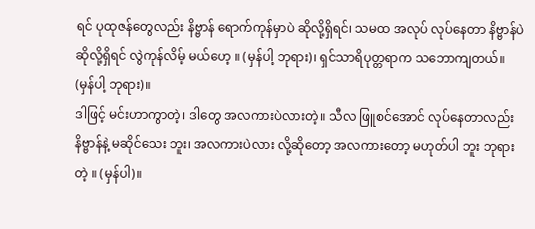ရင် ပုထုဇန်တွေလည်း နိဗ္ဗာန် ရောက်ကုန်မှာပဲ ဆိုလို့ရှိရင်၊ သမထ အလုပ် လုပ်နေတာ နိဗ္ဗာန်ပဲ ဆိုလို့ရှိရင် လွဲကုန်လိမ့် မယ်ဟေ့ ။ (မှန်ပါ့ ဘုရား)၊ ရှင်သာရိပုတ္တရာက သဘောကျတယ်။ (မှန်ပါ့ ဘုရား)။
ဒါဖြင့် မင်းဟာကွာတဲ့၊ ဒါတွေ အလကားပဲလားတဲ့။ သီလ ဖြူစင်အောင် လုပ်နေတာလည်း နိဗ္ဗာန်နဲ့ မဆိုင်သေး ဘူး၊ အလကားပဲလား လို့ဆိုတော့ အလကားတော့ မဟုတ်ပါ ဘူး ဘုရားတဲ့ ။ (မှန်ပါ)။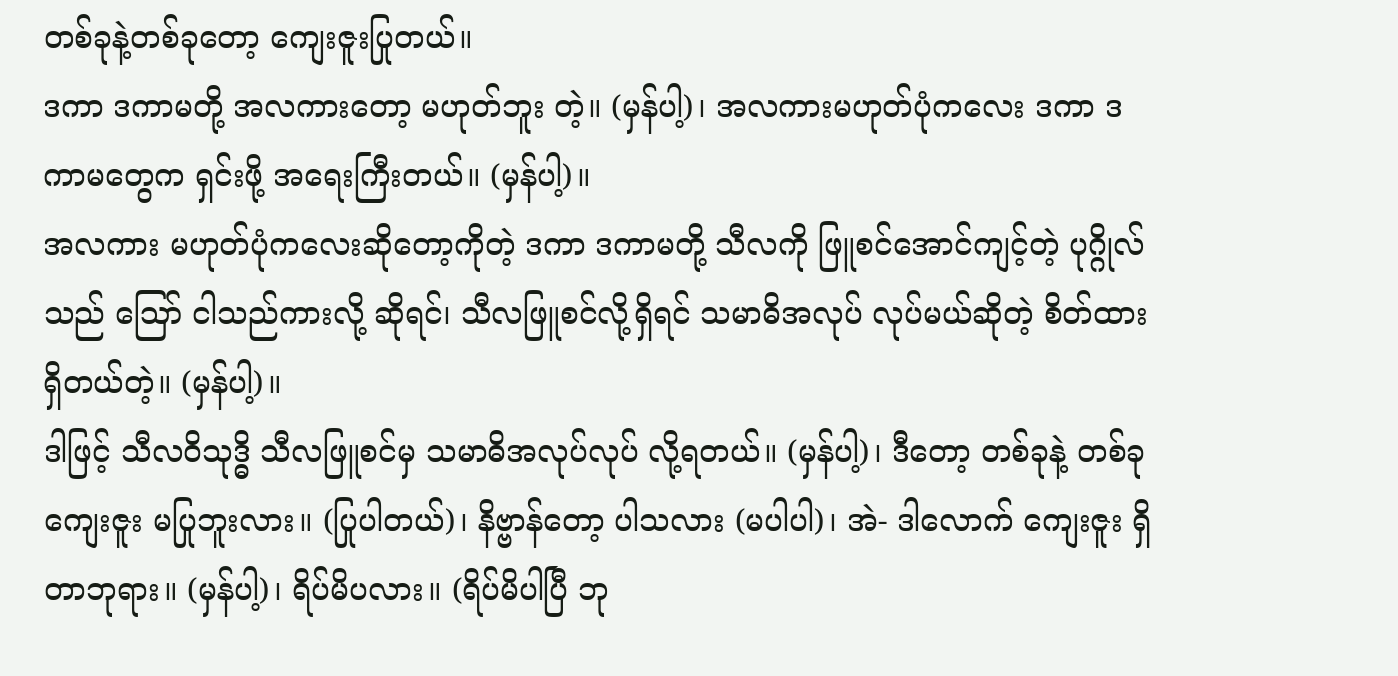တစ်ခုနဲ့တစ်ခုတော့ ကျေးဇူးပြုတယ်။
ဒကာ ဒကာမတို့ အလကားတော့ မဟုတ်ဘူး တဲ့။ (မှန်ပါ့)၊ အလကားမဟုတ်ပုံကလေး ဒကာ ဒကာမတွေက ရှင်းဖို့ အရေးကြီးတယ်။ (မှန်ပါ့)။
အလကား မဟုတ်ပုံကလေးဆိုတော့ကိုတဲ့ ဒကာ ဒကာမတို့ သီလကို ဖြူစင်အောင်ကျင့်တဲ့ ပုဂ္ဂိုလ်သည် ဪ ငါသည်ကားလို့ ဆိုရင်၊ သီလဖြူစင်လို့ရှိရင် သမာဓိအလုပ် လုပ်မယ်ဆိုတဲ့ စိတ်ထား ရှိတယ်တဲ့။ (မှန်ပါ့)။
ဒါဖြင့် သီလဝိသုဒ္ဓိ သီလဖြူစင်မှ သမာဓိအလုပ်လုပ် လို့ရတယ်။ (မှန်ပါ့)၊ ဒီတော့ တစ်ခုနဲ့ တစ်ခု ကျေးဇူး မပြုဘူးလား။ (ပြုပါတယ်)၊ နိဗ္ဗာန်တော့ ပါသလား (မပါပါ)၊ အဲ- ဒါလောက် ကျေးဇူး ရှိတာဘုရား။ (မှန်ပါ့)၊ ရိပ်မိပလား။ (ရိပ်မိပါပြီ ဘု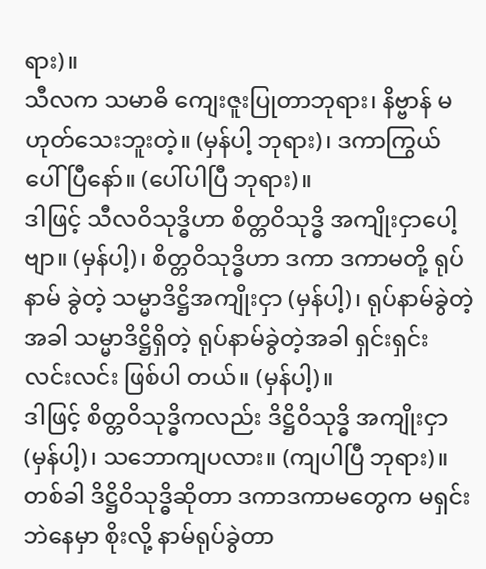ရား)။
သီလက သမာဓိ ကျေးဇူးပြုတာဘုရား၊ နိဗ္ဗာန် မဟုတ်သေးဘူးတဲ့။ (မှန်ပါ့ ဘုရား)၊ ဒကာကြွယ် ပေါ်ပြီနော်။ (ပေါ်ပါပြီ ဘုရား)။
ဒါဖြင့် သီလဝိသုဒ္ဓိဟာ စိတ္တဝိသုဒ္ဓိ အကျိုးငှာပေါ့ ဗျာ။ (မှန်ပါ့)၊ စိတ္တဝိသုဒ္ဓိဟာ ဒကာ ဒကာမတို့ ရုပ်နာမ် ခွဲတဲ့ သမ္မာဒိဋ္ဌိအကျိုးငှာ (မှန်ပါ့)၊ ရုပ်နာမ်ခွဲတဲ့အခါ သမ္မာဒိဋ္ဌိရှိတဲ့ ရုပ်နာမ်ခွဲတဲ့အခါ ရှင်းရှင်း လင်းလင်း ဖြစ်ပါ တယ်။ (မှန်ပါ့)။
ဒါဖြင့် စိတ္တဝိသုဒ္ဓိကလည်း ဒိဋ္ဌိဝိသုဒ္ဓိ အကျိုးငှာ (မှန်ပါ့)၊ သဘောကျပလား။ (ကျပါပြီ ဘုရား)။
တစ်ခါ ဒိဋ္ဌိဝိသုဒ္ဓိဆိုတာ ဒကာဒကာမတွေက မရှင်းဘဲနေမှာ စိုးလို့ နာမ်ရုပ်ခွဲတာ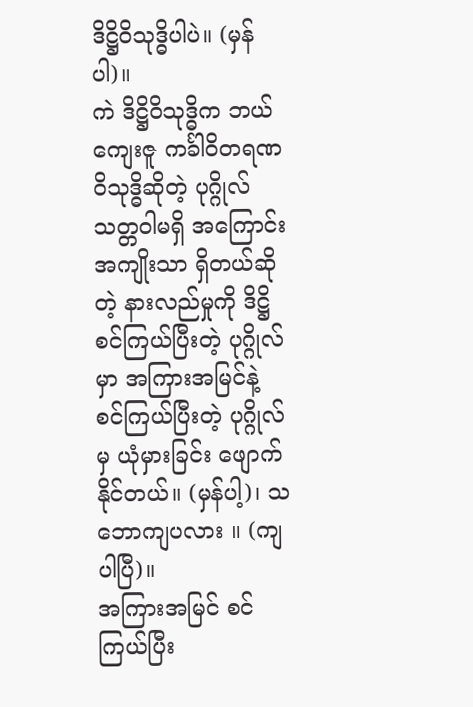ဒိဋ္ဌိဝိသုဒ္ဓိပါပဲ။ (မှန်ပါ)။
ကဲ ဒိဋ္ဌိဝိသုဒ္ဓိက ဘယ်ကျေးဇူ ကင်္ခါဝိတရဏ ဝိသုဒ္ဓိဆိုတဲ့ ပုဂ္ဂိုလ်သတ္တဝါမရှိ အကြောင်း အကျိုးသာ ရှိတယ်ဆိုတဲ့ နားလည်မှုကို ဒိဋ္ဌိ စင်ကြယ်ပြီးတဲ့ ပုဂ္ဂိုလ်မှာ အကြားအမြင်နဲ့ စင်ကြယ်ပြီးတဲ့ ပုဂ္ဂိုလ်မှ ယုံမှားခြင်း ဖျောက်နိုင်တယ်။ (မှန်ပါ့)၊ သဘောကျပလား ။ (ကျပါပြီ)။
အကြားအမြင် စင်ကြယ်ပြီး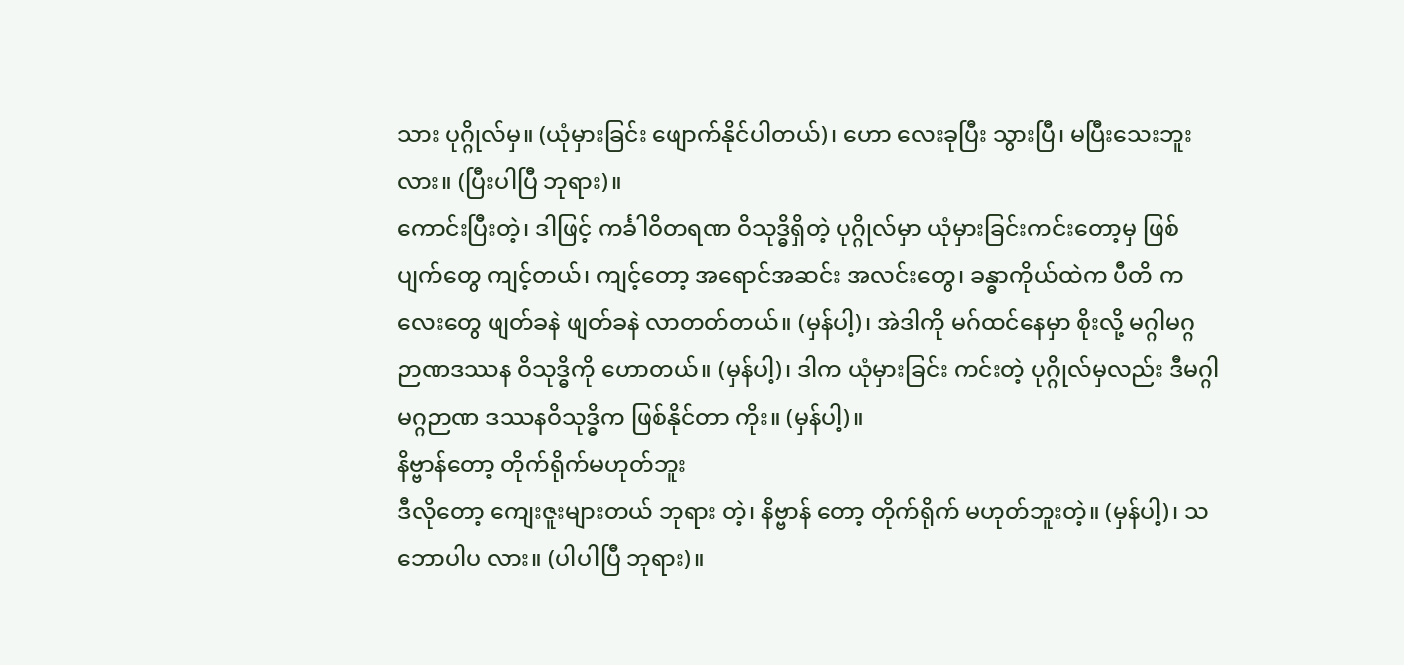သား ပုဂ္ဂိုလ်မှ။ (ယုံမှားခြင်း ဖျောက်နိုင်ပါတယ်)၊ ဟော လေးခုပြီး သွားပြီ၊ မပြီးသေးဘူးလား။ (ပြီးပါပြီ ဘုရား)။
ကောင်းပြီးတဲ့၊ ဒါဖြင့် ကင်္ခါဝိတရဏ ဝိသုဒ္ဓိရှိတဲ့ ပုဂ္ဂိုလ်မှာ ယုံမှားခြင်းကင်းတော့မှ ဖြစ်ပျက်တွေ ကျင့်တယ်၊ ကျင့်တော့ အရောင်အဆင်း အလင်းတွေ၊ ခန္ဓာကိုယ်ထဲက ပီတိ ကလေးတွေ ဖျတ်ခနဲ ဖျတ်ခနဲ လာတတ်တယ်။ (မှန်ပါ့)၊ အဲဒါကို မဂ်ထင်နေမှာ စိုးလို့ မဂ္ဂါမဂ္ဂ ဉာဏဒဿန ဝိသုဒ္ဓိကို ဟောတယ်။ (မှန်ပါ့)၊ ဒါက ယုံမှားခြင်း ကင်းတဲ့ ပုဂ္ဂိုလ်မှလည်း ဒီမဂ္ဂါမဂ္ဂဉာဏ ဒဿနဝိသုဒ္ဓိက ဖြစ်နိုင်တာ ကိုး။ (မှန်ပါ့)။
နိဗ္ဗာန်တော့ တိုက်ရိုက်မဟုတ်ဘူး
ဒီလိုတော့ ကျေးဇူးများတယ် ဘုရား တဲ့၊ နိဗ္ဗာန် တော့ တိုက်ရိုက် မဟုတ်ဘူးတဲ့။ (မှန်ပါ့)၊ သဘောပါပ လား။ (ပါပါပြီ ဘုရား)။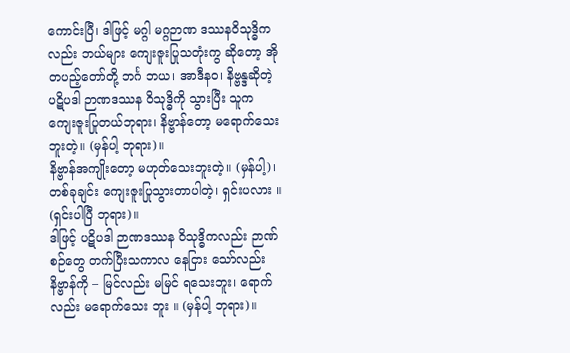ကောင်းပြီ၊ ဒါဖြင့် မဂ္ဂါ မဂ္ဂဉာဏ ဒဿနဝိသုဒ္ဓိက လည်း ဘယ်များ ကျေးဇူးပြုသတုံးကွ ဆိုတော့ အို တပည့်တော်တို့ ဘင်္ဂ ဘယ၊ အာဒီနဝ၊ နိဗ္ဗန္ဒဆိုတဲ့ ပဋိပဒါ ဉာဏဒဿန ဝိသုဒ္ဓိကို သွားပြီး သူက ကျေးဇူးပြုတယ်ဘုရား၊ နိဗ္ဗာန်တော့ မရောက်သေးဘူးတဲ့။ (မှန်ပါ့ ဘုရား)။
နိဗ္ဗာန်အကျိုးတော့ မဟုတ်သေးဘူးတဲ့။ (မှန်ပါ့)၊ တစ်ခုချင်း ကျေးဇူးပြုသွားတာပါတဲ့၊ ရှင်းပလား ။ (ရှင်းပါပြီ ဘုရား)။
ဒါဖြင့် ပဋိပဒါ ဉာဏဒဿန ဝိသုဒ္ဓိကလည်း ဉာဏ် စဉ်တွေ တက်ပြီးသကာလ နေငြား သော်လည်း နိဗ္ဗာန်ကို – မြင်လည်း မမြင် ရသေးဘူး၊ ရောက်လည်း မရောက်သေး ဘူး ။ (မှန်ပါ့ ဘုရား)။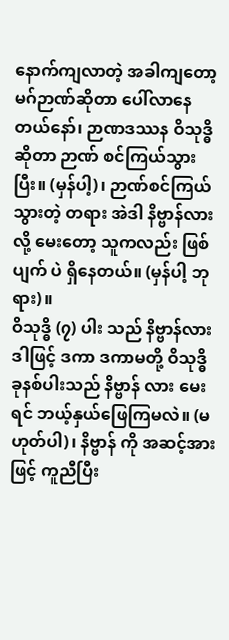နောက်ကျလာတဲ့ အခါကျတော့ မဂ်ဉာဏ်ဆိုတာ ပေါ်လာနေတယ်နော်၊ ဉာဏဒဿန ဝိသုဒ္ဓိဆိုတာ ဉာဏ် စင်ကြယ်သွားပြီး။ (မှန်ပါ့)၊ ဉာဏ်စင်ကြယ် သွားတဲ့ တရား အဲဒါ နိဗ္ဗာန်လားလို့ မေးတော့ သူကလည်း ဖြစ်ပျက် ပဲ ရှိနေတယ်။ (မှန်ပါ့ ဘုရား)။
ဝိသုဒ္ဓိ (၇) ပါး သည် နိဗ္ဗာန်လား
ဒါဖြင့် ဒကာ ဒကာမတို့ ဝိသုဒ္ဓိ ခုနစ်ပါးသည် နိဗ္ဗာန် လား မေးရင် ဘယ့်နှယ်ဖြေကြမလဲ။ (မဟုတ်ပါ)၊ နိဗ္ဗာန် ကို အဆင့်အားဖြင့် ကူညီပြီး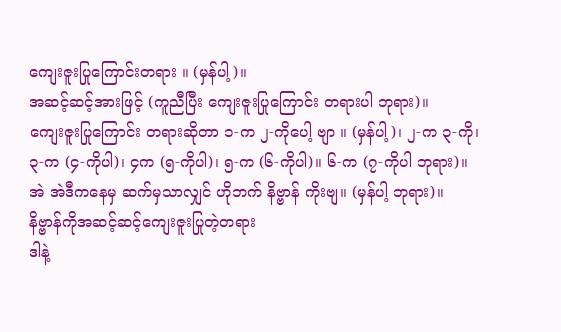ကျေးဇူးပြုကြောင်းတရား ။ (မှန်ပါ့)။
အဆင့်ဆင့်အားဖြင့် (ကူညီပြီး ကျေးဇူးပြုကြောင်း တရားပါ ဘုရား)။
ကျေးဇူးပြုကြောင်း တရားဆိုတာ ၁-က ၂-ကိုပေါ့ ဗျာ ။ (မှန်ပါ့)၊ ၂-က ၃-ကို၊ ၃-က (၄-ကိုပါ)၊ ၄က (၅-ကိုပါ)၊ ၅-က (၆-ကိုပါ)။ ၆-က (၇-ကိုပါ ဘုရား)။
အဲ အဲဒီကနေမှ ဆက်မှသာလျှင် ဟိုဘက် နိဗ္ဗာန် ကိုးဗျ။ (မှန်ပါ့ ဘုရား)။
နိဗ္ဗာန်ကိုအဆင့်ဆင့်ကျေးဇူးပြုတဲ့တရား
ဒါနဲ့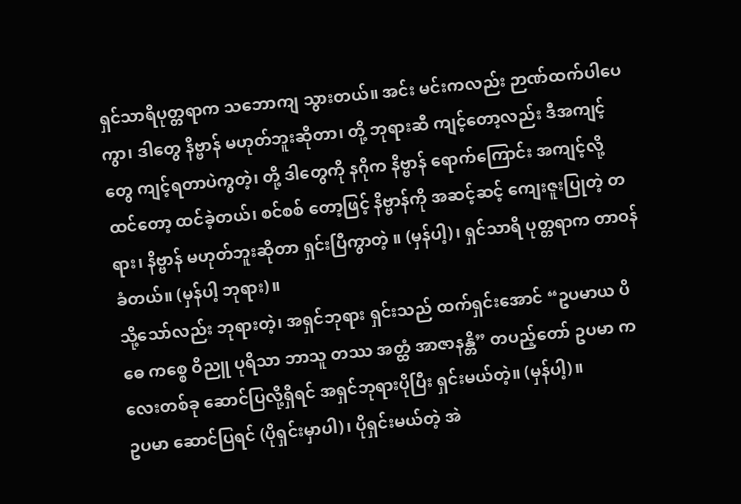ရှင်သာရိပုတ္တရာက သဘောကျ သွားတယ်။ အင်း မင်းကလည်း ဉာဏ်ထက်ပါပေကွာ၊ ဒါတွေ နိဗ္ဗာန် မဟုတ်ဘူးဆိုတာ၊ တို့ ဘုရားဆီ ကျင့်တော့လည်း ဒီအကျင့် တွေ ကျင့်ရတာပဲကွတဲ့၊ တို့ ဒါတွေကို နဂိုက နိဗ္ဗာန် ရောက်ကြောင်း အကျင့်လို့ ထင်တော့ ထင်ခဲ့တယ်၊ စင်စစ် တော့ဖြင့် နိဗ္ဗာန်ကို အဆင့်ဆင့် ကျေးဇူးပြုတဲ့ တရား၊ နိဗ္ဗာန် မဟုတ်ဘူးဆိုတာ ရှင်းပြီကွာတဲ့ ။ (မှန်ပါ့)၊ ရှင်သာရိ ပုတ္တရာက တာဝန်ခံတယ်။ (မှန်ပါ့ ဘုရား)။
သို့သော်လည်း ဘုရားတဲ့၊ အရှင်ဘုရား ရှင်းသည် ထက်ရှင်းအောင် “ဥပမာယ ပိဓေ ကစ္စေ ဝိညူ ပုရိသာ ဘာသူ တဿ အတ္ထံ အာဇာနန္တိ” တပည့်တော် ဥပမာ ကလေးတစ်ခု ဆောင်ပြလို့ရှိရင် အရှင်ဘုရားပိုပြီး ရှင်းမယ်တဲ့။ (မှန်ပါ့)။
ဥပမာ ဆောင်ပြရင် (ပိုရှင်းမှာပါ)၊ ပိုရှင်းမယ်တဲ့ အဲ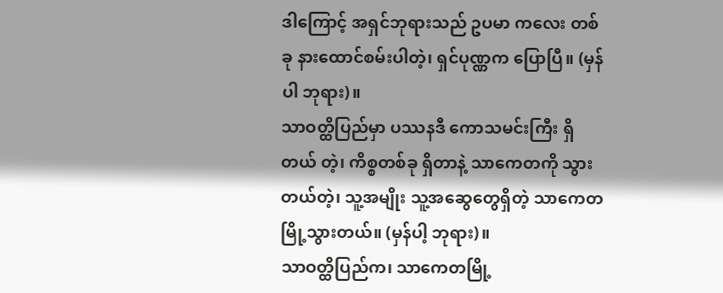ဒါကြောင့် အရှင်ဘုရားသည် ဥပမာ ကလေး တစ်ခု နားထောင်စမ်းပါတဲ့၊ ရှင်ပုဏ္ဏက ပြောပြီ။ (မှန်ပါ ဘုရား)။
သာဝတ္ထိပြည်မှာ ပဿနဒီ ကောသမင်းကြီး ရှိတယ် တဲ့၊ ကိစ္စတစ်ခု ရှိတာနဲ့ သာကေတကို သွားတယ်တဲ့၊ သူ့အမျိုး သူ့အဆွေတွေရှိတဲ့ သာကေတမြို့သွားတယ်။ (မှန်ပါ့ ဘုရား)။
သာဝတ္ထိပြည်က၊ သာကေတမြို့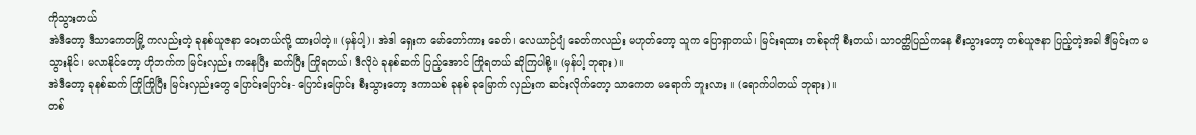ကိုသွားတယ်
အဲဒီတော့ ဒီသာကေတမြို့ ကလည်းတဲ့ ခုနစ်ယူဇနာ ဝေးတယ်လို့ ထားပါတဲ့။ (မှန်ပါ့)၊ အဲဒါ ရှေးက မော်တော်ကား ခေတ်၊ လေယာဉ်ပျံ ခေတ်ကလည်း မဟုတ်တော့ သူက ပြောရှာတယ်၊ မြင်းရထား တစ်ခုကို စီးတယ်၊ သာဝတ္ထိပြည်ကနေ စီးသွားတော့ တစ်ယူဇနာ ပြည့်တဲ့အခါ ဒီမြင်းက မသွားနိုင်၊ မလာနိုင်တော့ ဟိုဘက်က မြင်းလှည်း ကနေပြီး ဆက်ပြီး ကြိုရတယ်၊ ဒီလိုပဲ ခုနစ်ဆက် ပြည့်အောင် ကြိုရတယ် ဆိုကြပါစို့။ (မှန်ပါ့ ဘုရား)။
အဲဒီတော့ ခုနစ်ဆက် ကြိုကြိုပြီး မြင်းလှည်းတွေ ပြောင်းပြောင်း- ပြောင်းပြောင်း စီးသွားတော့ ဒကာသစ် ခုနစ် ခုမြောက် လှည်းက ဆင်းလိုက်တော့ သာကေတ မရောက် ဘူးလား ။ (ရောက်ပါတယ် ဘုရား)။
တစ်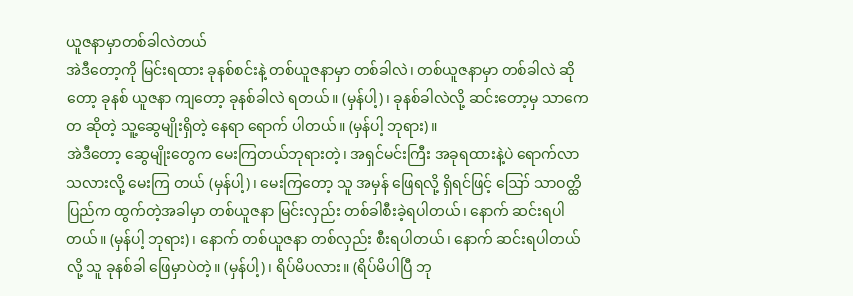ယူဇနာမှာတစ်ခါလဲတယ်
အဲဒီတော့ကို မြင်းရထား ခုနစ်စင်းနဲ့ တစ်ယူဇနာမှာ တစ်ခါလဲ၊ တစ်ယူဇနာမှာ တစ်ခါလဲ ဆိုတော့ ခုနစ် ယူဇနာ ကျတော့ ခုနစ်ခါလဲ ရတယ်။ (မှန်ပါ့)၊ ခုနစ်ခါလဲလို့ ဆင်းတော့မှ သာကေတ ဆိုတဲ့ သူ့ဆွေမျိုးရှိတဲ့ နေရာ ရောက် ပါတယ်။ (မှန်ပါ့ ဘုရား)။
အဲဒီတော့ ဆွေမျိုးတွေက မေးကြတယ်ဘုရားတဲ့၊ အရှင်မင်းကြီး အခုရထားနဲ့ပဲ ရောက်လာ သလားလို့ မေးကြ တယ် (မှန်ပါ့)၊ မေးကြတော့ သူ အမှန် ဖြေရလို့ ရှိရင်ဖြင့် ဪ သာဝတ္ထိပြည်က ထွက်တဲ့အခါမှာ တစ်ယူဇနာ မြင်းလှည်း တစ်ခါစီးခဲ့ရပါတယ်၊ နောက် ဆင်းရပါတယ်။ (မှန်ပါ့ ဘုရား)၊ နောက် တစ်ယူဇနာ တစ်လှည်း စီးရပါတယ်၊ နောက် ဆင်းရပါတယ်လို့ သူ ခုနစ်ခါ ဖြေမှာပဲတဲ့။ (မှန်ပါ့)၊ ရိပ်မိပလား။ (ရိပ်မိပါပြီ ဘု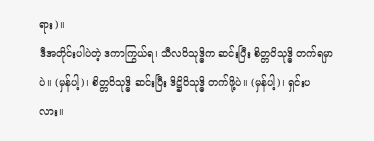ရား)။
ဒီအတိုင်းပါပဲတဲ့ ဒကာကြွယ်ရ၊ သီလဝိသုဒ္ဓိက ဆင်းပြီး စိတ္တဝိသုဒ္ဓိ တက်ရမှာပဲ။ (မှန်ပါ့)၊ စိတ္တဝိသုဒ္ဓိ ဆင်းပြီး ဒိဋ္ဌိဝိသုဒ္ဓိ တက်ဖို့ပဲ။ (မှန်ပါ့)၊ ရှင်းပလား။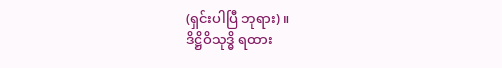(ရှင်းပါပြီ ဘုရား)။
ဒိဋ္ဌိဝိသုဒ္ဓိ ရထား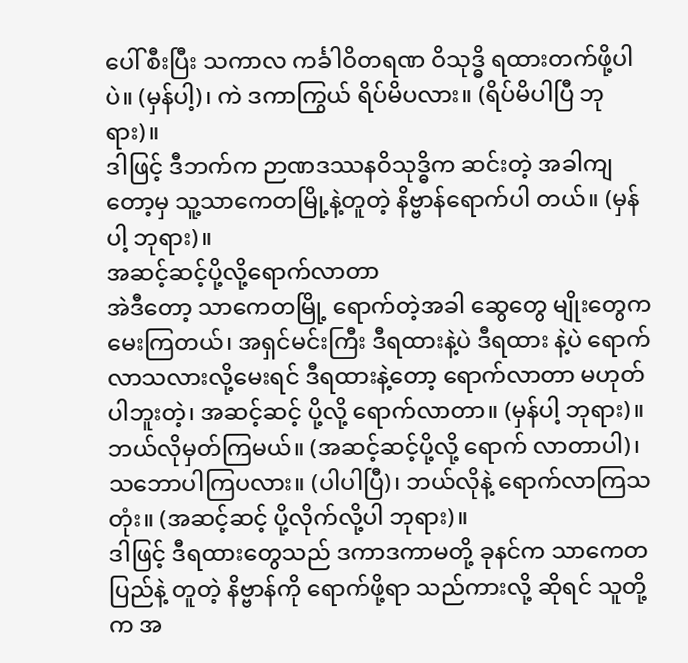ပေါ် စီးပြီး သကာလ ကင်္ခါဝိတရဏ ဝိသုဒ္ဓိ ရထားတက်ဖို့ပါပဲ။ (မှန်ပါ့)၊ ကဲ ဒကာကြွယ် ရိပ်မိပလား။ (ရိပ်မိပါပြီ ဘုရား)။
ဒါဖြင့် ဒီဘက်က ဉာဏဒဿနဝိသုဒ္ဓိက ဆင်းတဲ့ အခါကျတော့မှ သူ့သာကေတမြို့နဲ့တူတဲ့ နိဗ္ဗာန်ရောက်ပါ တယ်။ (မှန်ပါ့ ဘုရား)။
အဆင့်ဆင့်ပို့လို့ရောက်လာတာ
အဲဒီတော့ သာကေတမြို့ ရောက်တဲ့အခါ ဆွေတွေ မျိုးတွေက မေးကြတယ်၊ အရှင်မင်းကြီး ဒီရထားနဲ့ပဲ ဒီရထား နဲ့ပဲ ရောက်လာသလားလို့မေးရင် ဒီရထားနဲ့တော့ ရောက်လာတာ မဟုတ်ပါဘူးတဲ့၊ အဆင့်ဆင့် ပို့လို့ ရောက်လာတာ။ (မှန်ပါ့ ဘုရား)။
ဘယ်လိုမှတ်ကြမယ်။ (အဆင့်ဆင့်ပို့လို့ ရောက် လာတာပါ)၊ သဘောပါကြပလား။ (ပါပါပြီ)၊ ဘယ်လိုနဲ့ ရောက်လာကြသတုံး။ (အဆင့်ဆင့် ပို့လိုက်လို့ပါ ဘုရား)။
ဒါဖြင့် ဒီရထားတွေသည် ဒကာဒကာမတို့ ခုနင်က သာကေတပြည်နဲ့ တူတဲ့ နိဗ္ဗာန်ကို ရောက်ဖို့ရာ သည်ကားလို့ ဆိုရင် သူတို့က အ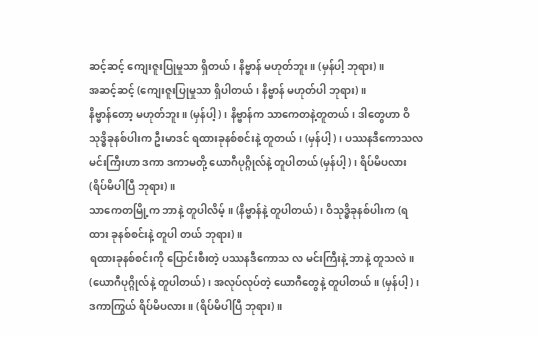ဆင့်ဆင့် ကျေးဇူးပြုမှုသာ ရှိတယ်၊ နိဗ္ဗာန် မဟုတ်ဘူး။ (မှန်ပါ့ ဘုရား)။
အဆင့်ဆင့် (ကျေးဇူးပြုမှုသာ ရှိပါတယ်၊ နိဗ္ဗာန် မဟုတ်ပါ ဘုရား)။
နိဗ္ဗာန်တော့ မဟုတ်ဘူး။ (မှန်ပါ့)၊ နိဗ္ဗာန်က သာကေတနဲ့တူတယ်၊ ဒါတွေဟာ ဝိသုဒ္ဓိခုနစ်ပါးက ဦးမာဒင် ရထားခုနစ်စင်းနဲ့ တူတယ်၊ (မှန်ပါ့)၊ ပဿနဒီကောသလ မင်းကြီးဟာ ဒကာ ဒကာမတို့ ယောဂီပုဂ္ဂိုလ်နဲ့ တူပါတယ် (မှန်ပါ့)၊ ရိပ်မိပလား (ရိပ်မိပါပြီ ဘုရား)။
သာကေတမြို့က ဘာနဲ့ တူပါလိမ့်။ (နိဗ္ဗာန်နဲ့ တူပါတယ်)၊ ဝိသုဒ္ဓိခုနစ်ပါးက (ရထား ခုနစ်စင်းနဲ့ တူပါ တယ် ဘုရား)။
ရထားခုနစ်စင်းကို ပြောင်းစီးတဲ့ ပဿနဒီကောသ လ မင်းကြီးနဲ့ ဘာနဲ့ တူသလဲ။ (ယောဂီပုဂ္ဂိုလ်နဲ့ တူပါတယ်)၊ အလုပ်လုပ်တဲ့ ယောဂီတွေနဲ့ တူပါတယ်။ (မှန်ပါ့)၊ ဒကာကြွယ် ရိပ်မိပလား ။ (ရိပ်မိပါပြီ ဘုရား)။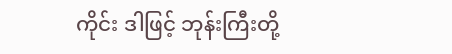ကိုင်း ဒါဖြင့် ဘုန်းကြီးတို့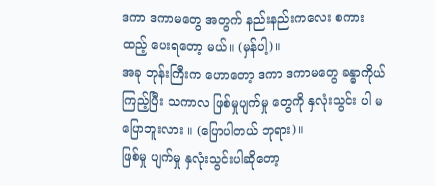ဒကာ ဒကာမတွေ အတွက် နည်းနည်းကလေး စကားထည့် ပေးရတော့ မယ်။ (မှန်ပါ့)။
အခု ဘုန်းကြီးက ဟောတော့ ဒကာ ဒကာမတွေ ခန္ဓာကိုယ်ကြည့်ပြီး သကာလ ဖြစ်မှုပျက်မှု တွေကို နှလုံးသွင်း ပါ မပြောဘူးလား ။ (ပြောပါတယ် ဘုရား)။
ဖြစ်မှု ပျက်မှု နှလုံးသွင်းပါဆိုတော့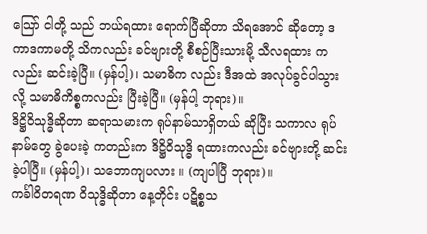သြော် ငါတို့ သည် ဘယ်ရထား ရောက်ပြီဆိုတာ သိရအောင် ဆိုတော့ ဒကာဒကာမတို့ သိကလည်း ခင်ဗျားတို့ စီစဉ်ပြီးသားမို့ သီလရထား ကလည်း ဆင်းခဲ့ပြီ။ (မှန်ပါ့)၊ သမာဓိက လည်း ဒီအထဲ အလုပ်ခွင်ပါသွားလို့ သမာဓိကိစ္စကလည်း ပြီးခဲ့ပြီ။ (မှန်ပါ့ ဘုရား)။
ဒိဋ္ဌိဝိသုဒ္ဓိဆိုတာ ဆရာသမားက ရုပ်နာမ်သာရှိတယ် ဆိုပြီး သကာလ ရုပ်နာမ်တွေ ခွဲပေးခဲ့ ကတည်းက ဒိဋ္ဌိဝိသုဒ္ဓိ ရထားကလည်း ခင်ဗျားတို့ ဆင်းခဲ့ပါပြီ။ (မှန်ပါ့)၊ သဘောကျပလား ။ (ကျပါပြီ ဘုရား)။
ကင်္ခါဝိတရဏ ဝိသုဒ္ဓိဆိုတာ နေ့တိုင်း ပဋိစ္စသ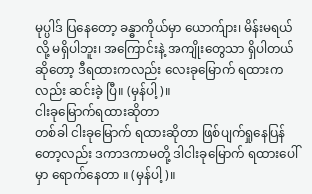မုပ္ပါဒ် ပြနေတော့ ခန္ဓာကိုယ်မှာ ယောက်ျား၊ မိန်းမရယ်လို့ မရှိပါဘူး၊ အကြောင်းနဲ့ အကျိုးတွေသာ ရှိပါတယ်ဆိုတော့ ဒီရထားကလည်း လေးခုမြောက် ရထားကလည်း ဆင်းခဲ့ ပြီ။ (မှန်ပါ့)။
ငါးခုမြောက်ရထားဆိုတာ
တစ်ခါ ငါးခုမြောက် ရထားဆိုတာ ဖြစ်ပျက်ရှုနေပြန် တော့လည်း ဒကာဒကာမတို့ ဒါငါးခုမြောက် ရထားပေါ် မှာ ရောက်နေတာ ။ (မှန်ပါ့)။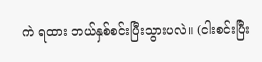ကဲ ရထား ဘယ်နှစ်စင်းပြီးသွားပလဲ။ (ငါးစင်းပြီး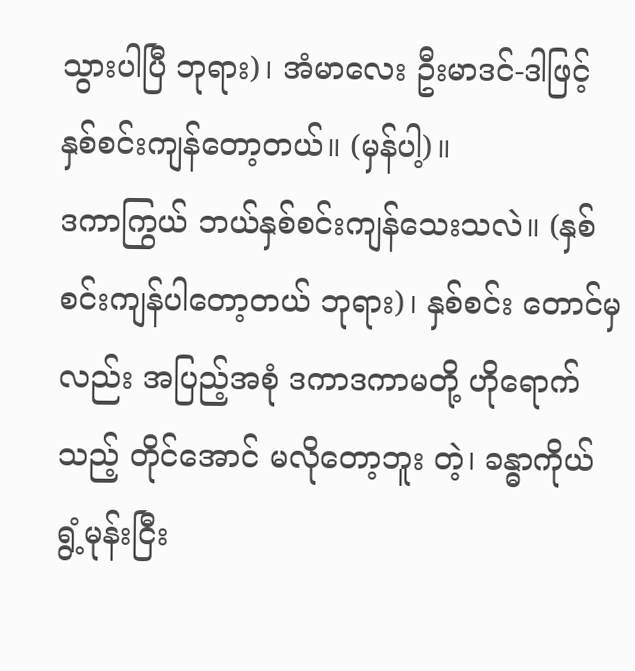သွားပါပြီ ဘုရား)၊ အံမာလေး ဦးမာဒင်-ဒါဖြင့် နှစ်စင်းကျန်တော့တယ်။ (မှန်ပါ့)။
ဒကာကြွယ် ဘယ်နှစ်စင်းကျန်သေးသလဲ။ (နှစ် စင်းကျန်ပါတော့တယ် ဘုရား)၊ နှစ်စင်း တောင်မှလည်း အပြည့်အစုံ ဒကာဒကာမတို့ ဟိုရောက်သည့် တိုင်အောင် မလိုတော့ဘူး တဲ့၊ ခန္ဓာကိုယ် ရွံ့မုန်းငြီး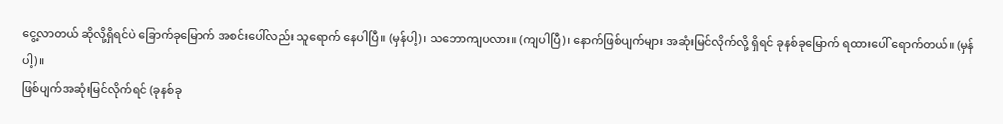ငွေ့လာတယ် ဆိုလို့ရှိရင်ပဲ ခြောက်ခုမြောက် အစင်းပေါ်လည်း သူရောက် နေပါပြီ။ (မှန်ပါ့)၊ သဘောကျပလား။ (ကျပါပြီ)၊ နောက်ဖြစ်ပျက်များ အဆုံးမြင်လိုက်လို့ ရှိရင် ခုနစ်ခုမြောက် ရထားပေါ် ရောက်တယ်။ (မှန်ပါ့)။
ဖြစ်ပျက်အဆုံးမြင်လိုက်ရင် (ခုနစ်ခု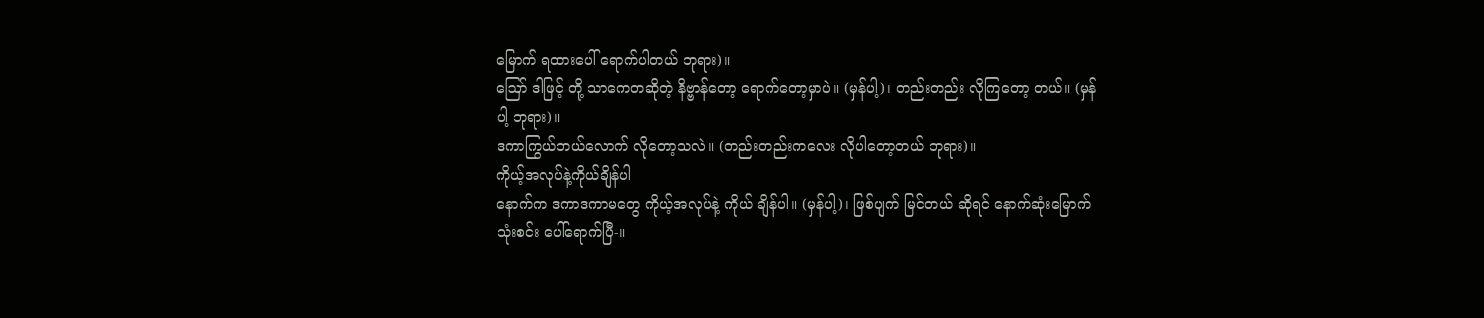မြောက် ရထားပေါ် ရောက်ပါတယ် ဘုရား)။
ဪ ဒါဖြင့် တို့ သာကေတဆိုတဲ့ နိဗ္ဗာန်တော့ ရောက်တော့မှာပဲ။ (မှန်ပါ့)၊ တည်းတည်း လိုကြတော့ တယ်။ (မှန်ပါ့ ဘုရား)။
ဒကာကြွယ်ဘယ်လောက် လိုတော့သလဲ။ (တည်းတည်းကလေး လိုပါတော့တယ် ဘုရား)။
ကိုယ့်အလုပ်နဲ့ကိုယ်ချိန်ပါ
နောက်က ဒကာဒကာမတွေ ကိုယ့်အလုပ်နဲ့ ကိုယ် ချိန်ပါ။ (မှန်ပါ့)၊ ဖြစ်ပျက် မြင်တယ် ဆိုရင် နောက်ဆုံးမြောက် သုံးစင်း ပေါ်ရောက်ပြီ-။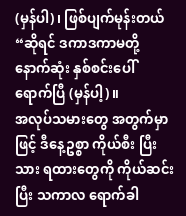(မှန်ပါ)၊ ဖြစ်ပျက်မုန်းတယ် “ဆိုရင် ဒကာဒကာမတို့ နောက်ဆုံး နှစ်စင်းပေါ် ရောက်ပြီ (မှန်ပါ့)။
အလုပ်သမားတွေ အတွက်မှာဖြင့် ဒီနေ့ဥစ္စာ ကိုယ်စီး ပြီးသား ရထားတွေကို ကိုယ်ဆင်းပြီး သကာလ ရောက်ခါ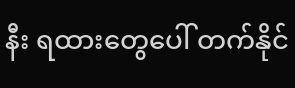နီး ရထားတွေပေါ် တက်နိုင်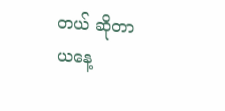တယ် ဆိုတာ ယနေ့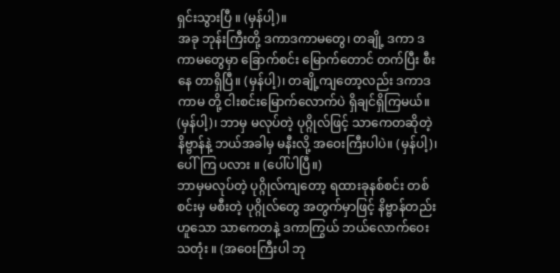ရှင်းသွားပြီ ။ (မှန်ပါ့)။
အခု ဘုန်းကြီးတို့ ဒကာဒကာမတွေ၊ တချို့ ဒကာ ဒကာမတွေမှာ ခြောက်စင်း မြောက်တောင် တက်ပြီး စီးနေ တာရှိပြီ။ (မှန်ပါ့)၊ တချို့ကျတော့လည်း ဒကာဒကာမ တို့ ငါးစင်းမြောက်လောက်ပဲ ရှိချင်ရှိကြမယ်။ (မှန်ပါ့)၊ ဘာမှ မလုပ်တဲ့ ပုဂ္ဂိုလ်ဖြင့် သာကေတဆိုတဲ့ နိဗ္ဗာန်နဲ့ ဘယ်အခါမှ မနီးလို့ အဝေးကြီးပါပဲ။ (မှန်ပါ့)၊ ပေါ်ကြ ပလား ။ (ပေါ်ပါပြီ။)
ဘာမှမလုပ်တဲ့ ပုဂ္ဂိုလ်ကျတော့ ရထားခုနစ်စင်း တစ်စင်းမှ မစီးတဲ့ ပုဂ္ဂိုလ်တွေ အတွက်မှာဖြင့် နိဗ္ဗာန်တည်း ဟူသော သာကေတနဲ့ ဒကာကြွယ် ဘယ်လောက်ဝေး သတုံး ။ (အဝေးကြီးပါ ဘု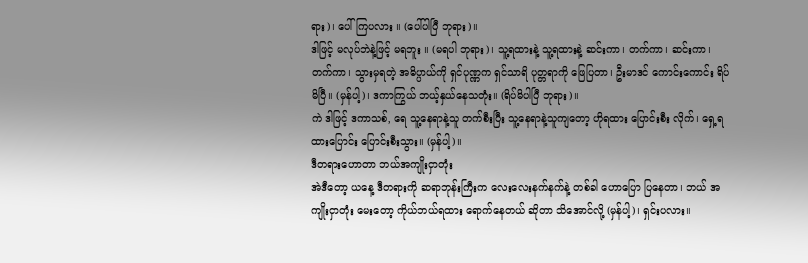ရား)၊ ပေါ်ကြပလား ။ (ပေါ်ပါပြီ ဘုရား)။
ဒါဖြင့် မလုပ်ဘဲနဲ့ဖြင့် မရဘူး ။ (မရပါ ဘုရား)၊ သူ့ရထားနဲ့ သူ့ရထားနဲ့ ဆင်းကာ၊ တက်ကာ၊ ဆင်းကာ၊ တက်ကာ၊ သွားမှရတဲ့ အဓိပ္ပာယ်ကို ရှင်ပုဏ္ဏက ရှင်သာရိ ပုတ္တရာကို ဖြေပြတာ၊ ဦးမာဒင် ကောင်းကောင်း ရိပ်မိပြီ။ (မှန်ပါ့)၊ ဒကာကြွယ် ဘယ့်နှယ်နေသတုံး။ (ရိပ်မိပါပြီ ဘုရား)။
ကဲ ဒါဖြင့် ဒကာသစ်, ရေ သူ့နေရာနဲ့သူ တက်စီးပြီး သူ့နေရာနဲ့သူကျတော့ ဟိုရထား ပြောင်းစီး လိုက်၊ ရှေ့ရထားပြောင်း ပြောင်းစီးသွား။ (မှန်ပါ့)။
ဒီတရားဟောတာ ဘယ်အကျိုးငှာတုံး
အဲဒီတော့ ယနေ့ ဒီတရားကို ဆရာဘုန်းကြီးက လေးလေးနက်နက်နဲ့ တစ်ခါ ဟောပြော ပြနေတာ၊ ဘယ် အကျိုးငှာတုံး မေးတော့ ကိုယ်ဘယ်ရထား ရောက်နေတယ် ဆိုတာ သိအောင်လို့ (မှန်ပါ့)၊ ရှင်းပလား။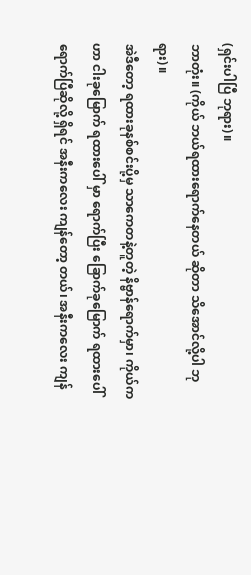(ရှင်းပါပြီ ဘုရား)။
ဘာတုံး။ (ကိုယ် ဘယ်ရထားရောက်နေတယ် ဆိုတာ သိအောင်လို့ပါ ဘုရား)။
အဲဒီတော့ ရထားခုနစ်စင်းပို့မှ သာကေတနဲ့တူတဲ့ နိဗ္ဗာန်ရောက်မှာ၊ ကိုယ်က ဟာ ငါးခုမြောက် ရထားပေါ် မှာ ရောက်ပြီး ခြောက်ခုမြောက် ရထားပေါ်ရောက်ပြီဆိုလို့ ရှိရင် အနီးကလေး ကျန်တော့ တယ်၊ အနီးကလေး ကျန်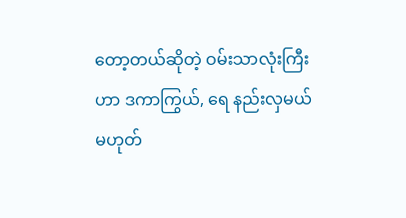တော့တယ်ဆိုတဲ့ ဝမ်းသာလုံးကြီးဟာ ဒကာကြွယ်, ရေ နည်းလှမယ် မဟုတ်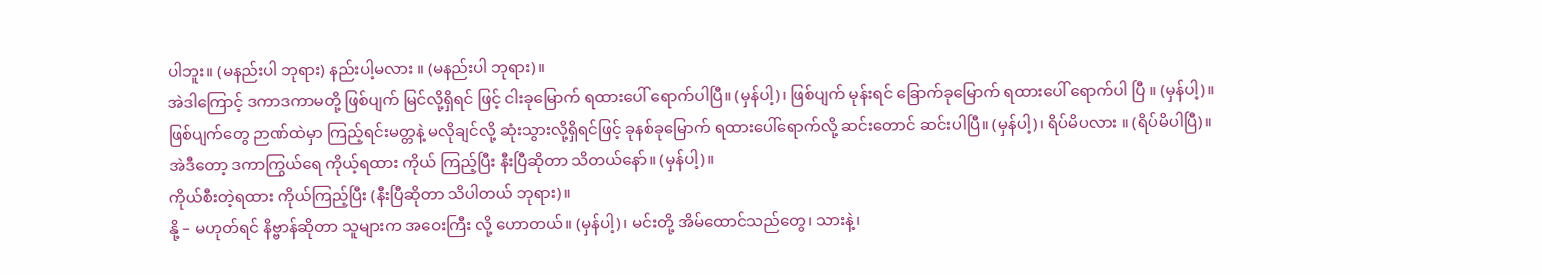ပါဘူး။ (မနည်းပါ ဘုရား) နည်းပါ့မလား ။ (မနည်းပါ ဘုရား)။
အဲဒါကြောင့် ဒကာဒကာမတို့ ဖြစ်ပျက် မြင်လို့ရှိရင် ဖြင့် ငါးခုမြောက် ရထားပေါ် ရောက်ပါပြီ။ (မှန်ပါ့)၊ ဖြစ်ပျက် မုန်းရင် ခြောက်ခုမြောက် ရထားပေါ် ရောက်ပါ ပြီ ။ (မှန်ပါ့)။
ဖြစ်ပျက်တွေ ဉာဏ်ထဲမှာ ကြည့်ရင်းမတ္တနဲ့ မလိုချင်လို့ ဆုံးသွားလို့ရှိရင်ဖြင့် ခုနစ်ခုမြောက် ရထားပေါ်ရောက်လို့ ဆင်းတောင် ဆင်းပါပြီ။ (မှန်ပါ့)၊ ရိပ်မိပလား ။ (ရိပ်မိပါပြီ)။
အဲဒီတော့ ဒကာကြွယ်ရေ ကိုယ့်ရထား ကိုယ် ကြည့်ပြီး နီးပြီဆိုတာ သိတယ်နော်။ (မှန်ပါ့)။
ကိုယ်စီးတဲ့ရထား ကိုယ်ကြည့်ပြီး (နီးပြီဆိုတာ သိပါတယ် ဘုရား)။
နို့ – မဟုတ်ရင် နိဗ္ဗာန်ဆိုတာ သူများက အဝေးကြီး လို့ ဟောတယ်။ (မှန်ပါ့)၊ မင်းတို့ အိမ်ထောင်သည်တွေ၊ သားနဲ့၊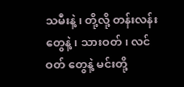သမီးနဲ့၊ တို့လို့ တန်းလန်းတွေနဲ့၊ သားဝတ်၊ လင်ဝတ် တွေနဲ့ မင်းတို့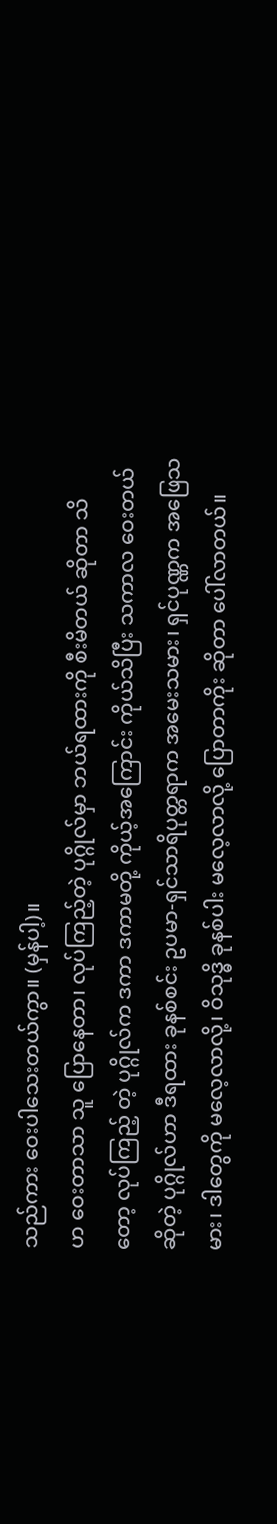သည်ကား ဝေးပါသေးတယ်ကွာ။ (မှန်ပါ့)။
ဟ ဝေးတာသာ သူ ပြောနေတာ၊ လုပ်ကြည့်တဲ့ ပုဂ္ဂိုလ်မှာ ဘယ်ရထားကို စီးမိတယ် ဆိုတာ သိတော့ လုပ်ကြည့် တဲ့ ပုဂ္ဂိုလ်က ဒကာ ဒကာမတို့ ကိုယ့်အကြောင်း ကိုယ်သိပြီး သကာလ ဝေးတယ် ဆိုတဲ့ ပုဂ္ဂိုလ်ဟာ ဒီရထား ခုနစ်စင်း ဥပမာ-ရှင်သာရိပုတ္တရာက အမေးသမား၊ ရှင်ပုဏ္ဏက အဖြေသမား၊ ဒါတွေကို မလေ့လာလို့၊ ဝိသုဒ္ဓိ ခုနစ်ပါး မလေ့လာလို့ ပြောတာကိုး ဆိုတာ ပေါ်လာတယ်။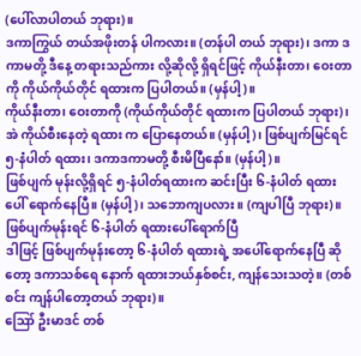(ပေါ်လာပါတယ် ဘုရား)။
ဒကာကြွယ် တယ်အဖိုးတန် ပါကလား။ (တန်ပါ တယ် ဘုရား)၊ ဒကာ ဒကာမတို့ ဒီနေ့ တရားသည်ကား လို့ဆိုလို့ ရှိရင်ဖြင့် ကိုယ်နီးတာ၊ ဝေးတာကို ကိုယ်ကိုယ်တိုင် ရထားက ပြပါတယ်။ (မှန်ပါ့)။
ကိုယ်နီးတာ၊ ဝေးတာကို (ကိုယ်ကိုယ်တိုင် ရထားက ပြပါတယ် ဘုရား)၊ အဲ ကိုယ်စီးနေတဲ့ ရထား က ပြောနေတယ်။ (မှန်ပါ့)၊ ဖြစ်ပျက်မြင်ရင် ၅-နံပါတ် ရထား၊ ဒကာဒကာမတို့ စီးမိပြီနော်။ (မှန်ပါ့)။
ဖြစ်ပျက် မုန်းလို့ရှိရင် ၅-နံပါတ်ရထားက ဆင်းပြီး ၆-နံပါတ် ရထားပေါ် ရောက်နေပြီ။ (မှန်ပါ့)၊ သဘောကျပလား ။ (ကျပါပြီ ဘုရား)။
ဖြစ်ပျက်မုန်းရင် ၆-နံပါတ် ရထားပေါ်ရောက်ပြီ
ဒါဖြင့် ဖြစ်ပျက်မုန်းတော့ ၆-နံပါတ် ရထားရဲ့ အပေါ်ရောက်နေပြီ ဆိုတော့ ဒကာသစ်ရေ နောက် ရထားဘယ်နှစ်စင်း, ကျန်သေးသတဲ့။ (တစ်စင်း ကျန်ပါတော့တယ် ဘုရား)။
ဪ ဦးမာဒင် တစ်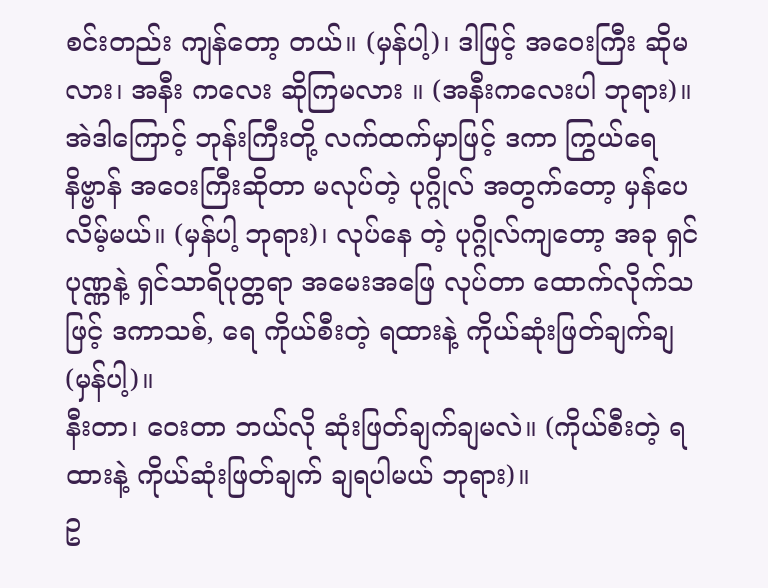စင်းတည်း ကျန်တော့ တယ်။ (မှန်ပါ့)၊ ဒါဖြင့် အဝေးကြီး ဆိုမလား၊ အနီး ကလေး ဆိုကြမလား ။ (အနီးကလေးပါ ဘုရား)။
အဲဒါကြောင့် ဘုန်းကြီးတို့ လက်ထက်မှာဖြင့် ဒကာ ကြွယ်ရေ နိဗ္ဗာန် အဝေးကြီးဆိုတာ မလုပ်တဲ့ ပုဂ္ဂိုလ် အတွက်တော့ မှန်ပေလိမ့်မယ်။ (မှန်ပါ့ ဘုရား)၊ လုပ်နေ တဲ့ ပုဂ္ဂိုလ်ကျတော့ အခု ရှင်ပုဏ္ဏနဲ့ ရှင်သာရိပုတ္တရာ အမေးအဖြေ လုပ်တာ ထောက်လိုက်သဖြင့် ဒကာသစ်, ရေ ကိုယ်စီးတဲ့ ရထားနဲ့ ကိုယ်ဆုံးဖြတ်ချက်ချ (မှန်ပါ့)။
နီးတာ၊ ဝေးတာ ဘယ်လို ဆုံးဖြတ်ချက်ချမလဲ။ (ကိုယ်စီးတဲ့ ရထားနဲ့ ကိုယ်ဆုံးဖြတ်ချက် ချရပါမယ် ဘုရား)။
ဥ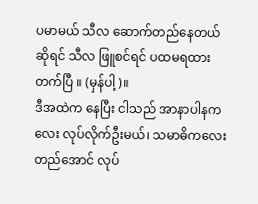ပမာမယ် သီလ ဆောက်တည်နေတယ် ဆိုရင် သီလ ဖြူစင်ရင် ပထမရထားတက်ပြီ ။ (မှန်ပါ့)။
ဒီအထဲက နေပြီး ငါသည် အာနာပါနကလေး လုပ်လိုက်ဦးမယ်၊ သမာဓိကလေးတည်အောင် လုပ်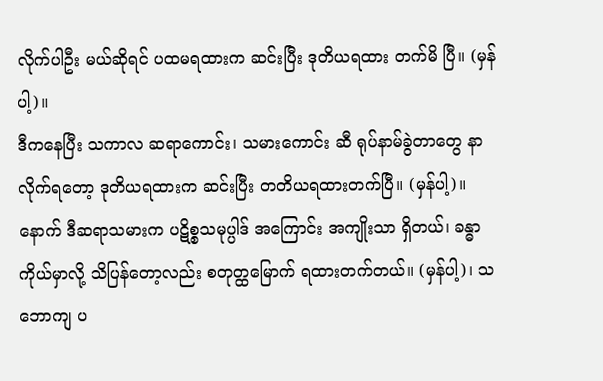လိုက်ပါဦး မယ်ဆိုရင် ပထမရထားက ဆင်းပြီး ဒုတိယရထား တက်မိ ပြီ။ (မှန်ပါ့)။
ဒီကနေပြီး သကာလ ဆရာကောင်း၊ သမားကောင်း ဆီ ရုပ်နာမ်ခွဲတာတွေ နာလိုက်ရတော့ ဒုတိယရထားက ဆင်းပြီး တတိယရထားတက်ပြီ။ (မှန်ပါ့)။
နောက် ဒီဆရာသမားက ပဋိစ္စသမုပ္ပါဒ် အကြောင်း အကျိုးသာ ရှိတယ်၊ ခန္ဓာကိုယ်မှာလို့ သိပြန်တော့လည်း စတုတ္ထမြောက် ရထားတက်တယ်။ (မှန်ပါ့)၊ သဘောကျ ပ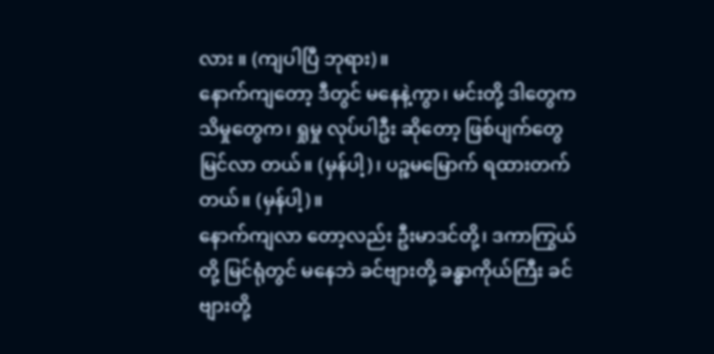လား ။ (ကျပါပြီ ဘုရား)။
နောက်ကျတော့ ဒီတွင် မနေနဲ့ကွာ၊ မင်းတို့ ဒါတွေက သိမှုတွေက၊ ရှုမှု လုပ်ပါဦး ဆိုတော့ ဖြစ်ပျက်တွေ မြင်လာ တယ်။ (မှန်ပါ့)၊ ပဉ္စမမြောက် ရထားတက်တယ်။ (မှန်ပါ့)။
နောက်ကျလာ တော့လည်း ဦးမာဒင်တို့၊ ဒကာကြွယ် တို့ မြင်ရုံတွင် မနေဘဲ ခင်ဗျားတို့ ခန္ဓာကိုယ်ကြီး ခင်ဗျားတို့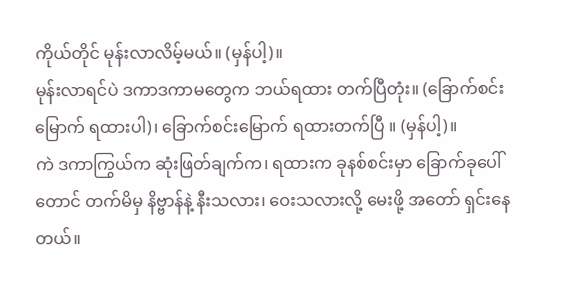ကိုယ်တိုင် မုန်းလာလိမ့်မယ်။ (မှန်ပါ့)။
မုန်းလာရင်ပဲ ဒကာဒကာမတွေက ဘယ်ရထား တက်ပြီတုံး။ (ခြောက်စင်းမြောက် ရထားပါ)၊ ခြောက်စင်းမြောက် ရထားတက်ပြီ ။ (မှန်ပါ့)။
ကဲ ဒကာကြွယ်က ဆုံးဖြတ်ချက်က၊ ရထားက ခုနစ်စင်းမှာ ခြောက်ခုပေါ်တောင် တက်မိမှ နိဗ္ဗာန်နဲ့ နီးသလား၊ ဝေးသလားလို့ မေးဖို့ အတော် ရှင်းနေတယ်။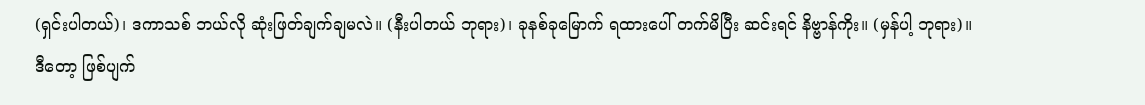(ရှင်းပါတယ်)၊ ဒကာသစ် ဘယ်လို ဆုံးဖြတ်ချက်ချမလဲ။ (နီးပါတယ် ဘုရား)၊ ခုနစ်ခုမြောက် ရထားပေါ် တက်မိပြီး ဆင်းရင် နိဗ္ဗာန်ကိုး။ (မှန်ပါ့ ဘုရား)။
ဒီတော့ ဖြစ်ပျက်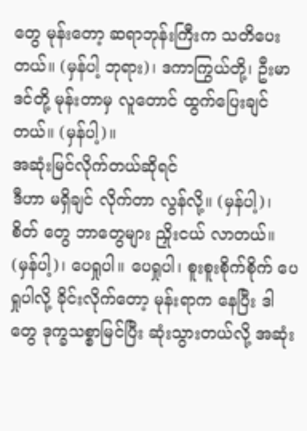တွေ မုန်းတော့ ဆရာဘုန်းကြီးက သတိပေးတယ်။ (မှန်ပါ့ ဘုရား)၊ ဒကာကြွယ်တို့၊ ဦးမာဒင်တို့ မုန်းတာမှ လူတောင် ထွက်ပြေးချင်တယ်။ (မှန်ပါ့)။
အဆုံးမြင်လိုက်တယ်ဆိုရင်
ဒီဟာ မရှိချင် လိုက်တာ လွန်လို့။ (မှန်ပါ့)၊ စိတ် တွေ ဘာတွေများ ညှိုးငယ် လာတယ်။ (မှန်ပါ့)၊ ပေရှုပါ။ ပေရှုပါ၊ စူးစူးစိုက်စိုက် ပေရှုပါလို့ ခိုင်းလိုက်တော့ မုန်းရာက နေပြီး ဒါတွေ ဒုက္ခသစ္စာမြင်ပြီး ဆုံးသွားတယ်လို့ အဆုံး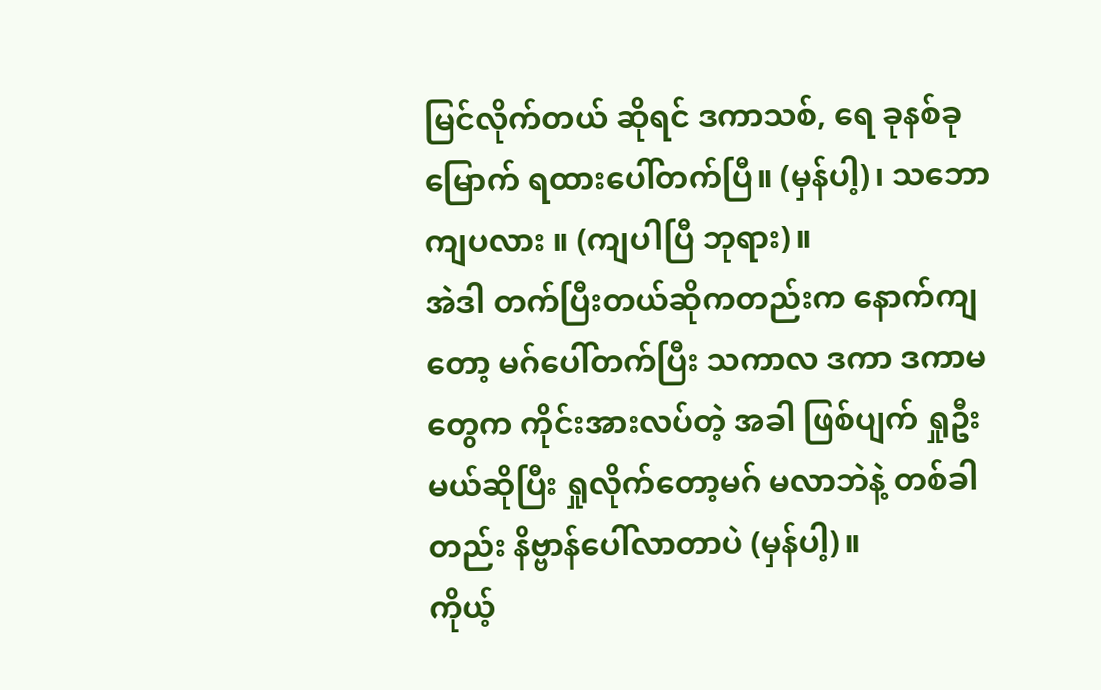မြင်လိုက်တယ် ဆိုရင် ဒကာသစ်, ရေ ခုနစ်ခုမြောက် ရထားပေါ်တက်ပြီ။ (မှန်ပါ့)၊ သဘောကျပလား ။ (ကျပါပြီ ဘုရား)။
အဲဒါ တက်ပြီးတယ်ဆိုကတည်းက နောက်ကျတော့ မဂ်ပေါ်တက်ပြီး သကာလ ဒကာ ဒကာမတွေက ကိုင်းအားလပ်တဲ့ အခါ ဖြစ်ပျက် ရှုဦးမယ်ဆိုပြီး ရှုလိုက်တော့မဂ် မလာဘဲနဲ့ တစ်ခါတည်း နိဗ္ဗာန်ပေါ်လာတာပဲ (မှန်ပါ့)။
ကိုယ့်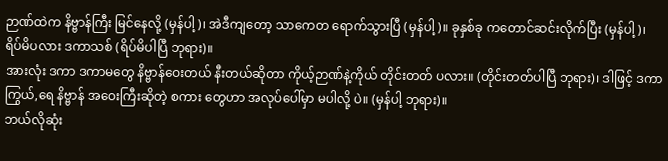ဉာဏ်ထဲက နိဗ္ဗာန်ကြီး မြင်နေလို့ (မှန်ပါ့)၊ အဲဒီကျတော့ သာကေတ ရောက်သွားပြီ (မှန်ပါ့)။ ခုနှစ်ခု ကတောင်ဆင်းလိုက်ပြီး (မှန်ပါ့)၊ ရိပ်မိပလား ဒကာသစ် (ရိပ်မိပါပြီ ဘုရား)။
အားလုံး ဒကာ ဒကာမတွေ နိဗ္ဗာန်ဝေးတယ် နီးတယ်ဆိုတာ ကိုယ့်ဉာဏ်နဲ့ကိုယ် တိုင်းတတ် ပလား။ (တိုင်းတတ်ပါပြီ ဘုရား)၊ ဒါဖြင့် ဒကာကြွယ်,ရေ နိဗ္ဗာန် အဝေးကြီးဆိုတဲ့ စကား တွေဟာ အလုပ်ပေါ်မှာ မပါလို့ ပဲ။ (မှန်ပါ့ ဘုရား)။
ဘယ်လိုဆုံး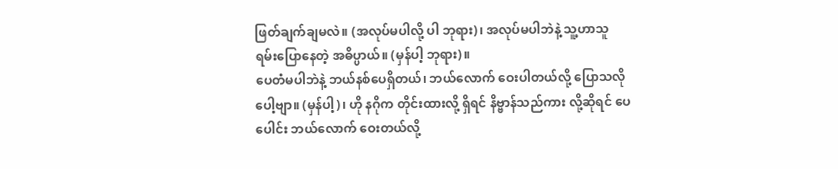ဖြတ်ချက်ချမလဲ။ (အလုပ်မပါလို့ ပါ ဘုရား)၊ အလုပ်မပါဘဲနဲ့ သူ့ဟာသူ ရမ်းပြောနေတဲ့ အဓိပ္ပာယ်။ (မှန်ပါ့ ဘုရား)။
ပေတံမပါဘဲနဲ့ ဘယ်နစ်ပေရှိတယ်၊ ဘယ်လောက် ဝေးပါတယ်လို့ ပြောသလိုပေါ့ဗျာ။ (မှန်ပါ့)၊ ဟို နဂိုက တိုင်းထားလို့ ရှိရင် နိဗ္ဗာန်သည်ကား လို့ဆိုရင် ပေပေါင်း ဘယ်လောက် ဝေးတယ်လို့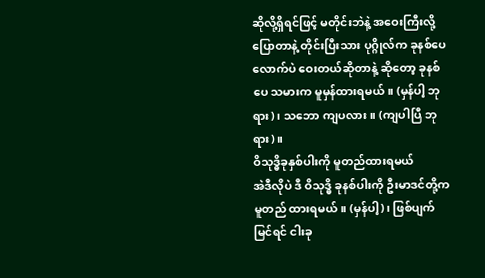ဆိုလို့ရှိရင်ဖြင့် မတိုင်းဘဲနဲ့ အဝေးကြီးလို့ ပြောတာနဲ့ တိုင်းပြီးသား ပုဂ္ဂိုလ်က ခုနစ်ပေလောက်ပဲ ဝေးတယ်ဆိုတာနဲ့ ဆိုတော့ ခုနစ်ပေ သမားက မူမှန်ထားရမယ်။ (မှန်ပါ့ ဘုရား)၊ သဘော ကျပလား။ (ကျပါပြီ ဘုရား)။
ဝိသုဒ္ဓိခုနှစ်ပါးကို မူတည်ထားရမယ်
အဲဒီလိုပဲ ဒီ ဝိသုဒ္ဓိ ခုနစ်ပါးကို ဦးမာဒင်တို့က မူတည် ထားရမယ်။ (မှန်ပါ့)၊ ဖြစ်ပျက်မြင်ရင် ငါးခု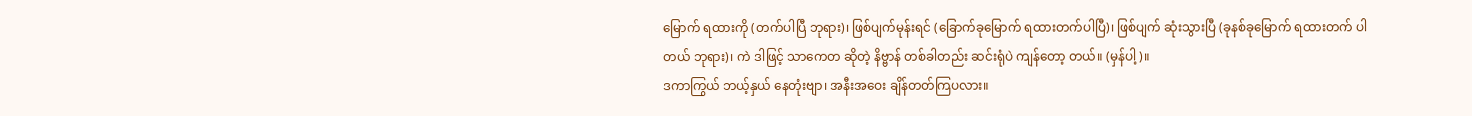မြောက် ရထားကို (တက်ပါပြီ ဘုရား)၊ ဖြစ်ပျက်မုန်းရင် (ခြောက်ခုမြောက် ရထားတက်ပါပြီ)၊ ဖြစ်ပျက် ဆုံးသွားပြီ (ခုနစ်ခုမြောက် ရထားတက် ပါတယ် ဘုရား)၊ ကဲ ဒါဖြင့် သာကေတ ဆိုတဲ့ နိဗ္ဗာန် တစ်ခါတည်း ဆင်းရုံပဲ ကျန်တော့ တယ်။ (မှန်ပါ့)။
ဒကာကြွယ် ဘယ့်နှယ် နေတုံးဗျာ၊ အနီးအဝေး ချိန်တတ်ကြပလား။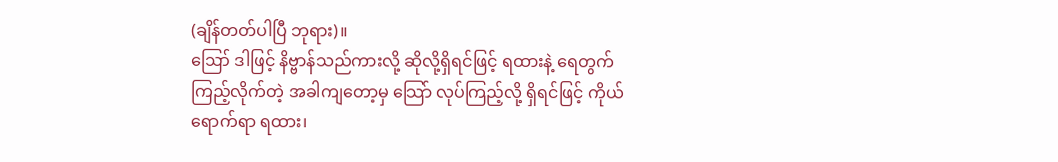(ချိန်တတ်ပါပြီ ဘုရား)။
ဪ ဒါဖြင့် နိဗ္ဗာန်သည်ကားလို့ ဆိုလို့ရှိရင်ဖြင့် ရထားနဲ့ ရေတွက်ကြည့်လိုက်တဲ့ အခါကျတော့မှ သြော် လုပ်ကြည့်လို့ ရှိရင်ဖြင့် ကိုယ်ရောက်ရာ ရထား၊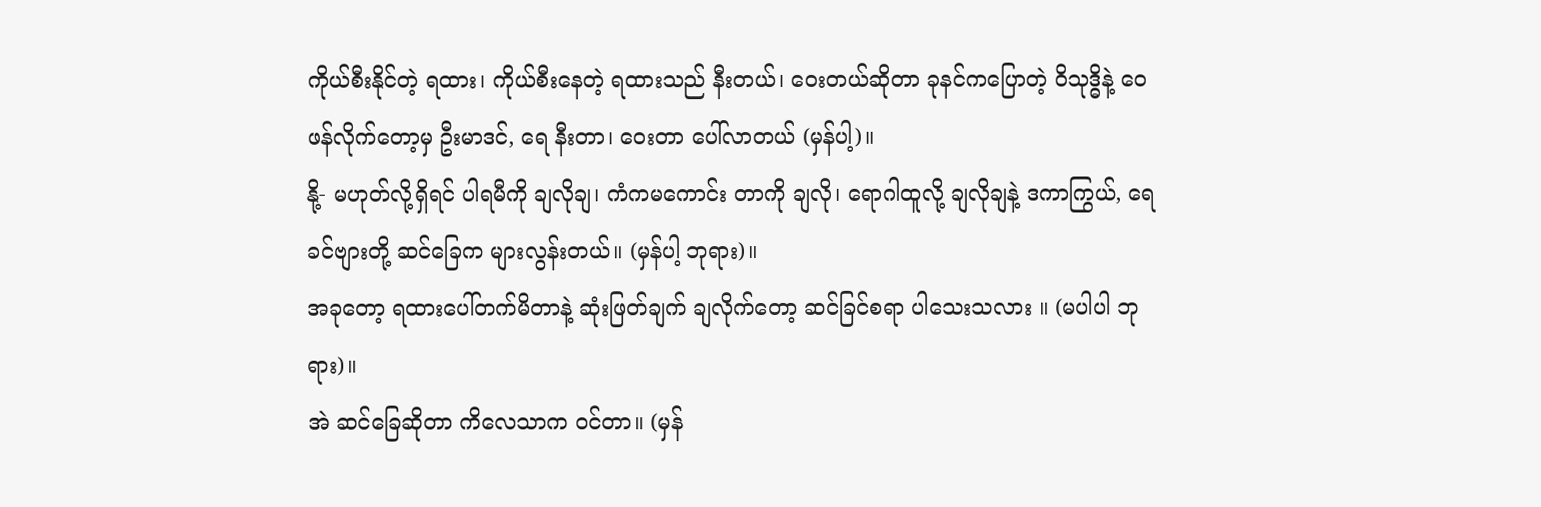ကိုယ်စီးနိုင်တဲ့ ရထား၊ ကိုယ်စီးနေတဲ့ ရထားသည် နီးတယ်၊ ဝေးတယ်ဆိုတာ ခုနင်ကပြောတဲ့ ဝိသုဒ္ဓိနဲ့ ဝေဖန်လိုက်တော့မှ ဦးမာဒင်, ရေ နီးတာ၊ ဝေးတာ ပေါ်လာတယ် (မှန်ပါ့)။
နို့- မဟုတ်လို့ရှိရင် ပါရမီကို ချလိုချ၊ ကံကမကောင်း တာကို ချလို၊ ရောဂါထူလို့ ချလိုချနဲ့ ဒကာကြွယ်, ရေ ခင်ဗျားတို့ ဆင်ခြေက များလွန်းတယ်။ (မှန်ပါ့ ဘုရား)။
အခုတော့ ရထားပေါ်တက်မိတာနဲ့ ဆုံးဖြတ်ချက် ချလိုက်တော့ ဆင်ခြင်စရာ ပါသေးသလား ။ (မပါပါ ဘုရား)။
အဲ ဆင်ခြေဆိုတာ ကိလေသာက ဝင်တာ။ (မှန်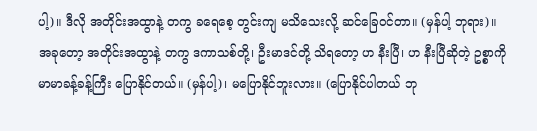ပါ့)။ ဒီလို အတိုင်းအထွာနဲ့ တကွ ခရေစေ့ တွင်းကျ မသိသေးလို့ ဆင်ခြေဝင်တာ။ (မှန်ပါ့ ဘုရား)။
အခုတော့ အတိုင်းအထွာနဲ့ တကွ ဒကာသစ်တို့၊ ဦးမာဒင်တို့ သိရတော့ ဟ နီးပြီ၊ ဟ နီးပြီဆိုတဲ့ ဥစ္စာကို မာမာခန့်ခန့်ကြီး ပြောနိုင်တယ်။ (မှန်ပါ့)၊ မပြောနိုင်ဘူးလား။ (ပြောနိုင်ပါတယ် ဘု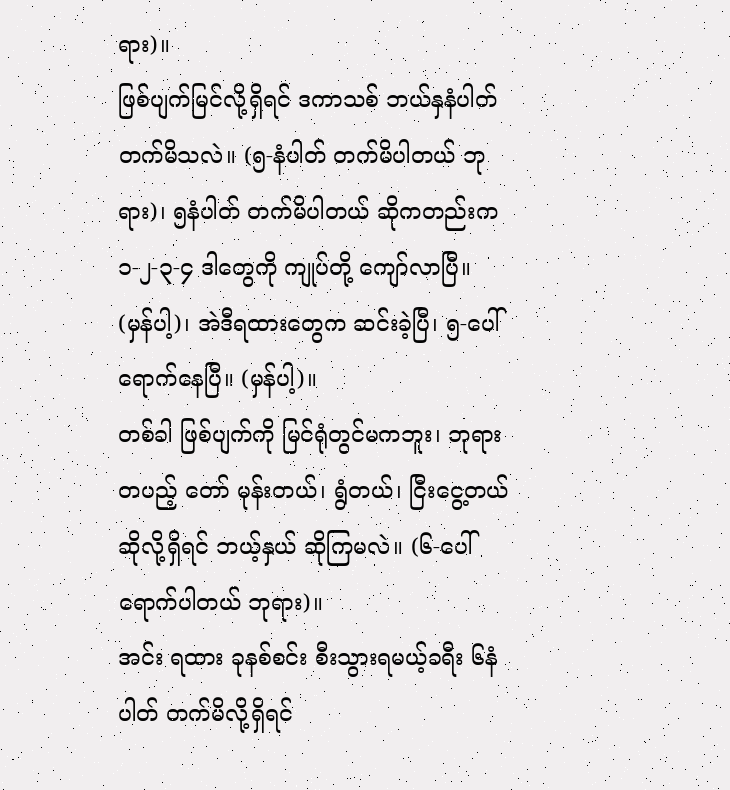ရား)။
ဖြစ်ပျက်မြင်လို့ရှိရင် ဒကာသစ် ဘယ်နှနံပါတ် တက်မိသလဲ။ (၅-နံပါတ် တက်မိပါတယ် ဘုရား)၊ ၅နံပါတ် တက်မိပါတယ် ဆိုကတည်းက ၁-၂-၃-၄ ဒါတွေကို ကျုပ်တို့ ကျော်လာပြီ။ (မှန်ပါ့)၊ အဲဒီရထားတွေက ဆင်းခဲ့ပြီ၊ ၅-ပေါ် ရောက်နေပြီ။ (မှန်ပါ့)။
တစ်ခါ ဖြစ်ပျက်ကို မြင်ရုံတွင်မကဘူး၊ ဘုရား တပည့် တော် မုန်းတယ်၊ ရွံတယ်၊ ငြီးငွေ့တယ် ဆိုလို့ရှိရင် ဘယ့်နှယ် ဆိုကြမလဲ။ (၆-ပေါ်ရောက်ပါတယ် ဘုရား)။
အင်း ရထား ခုနစ်စင်း စီးသွားရမယ့်ခရီး ၆နံပါတ် တက်မိလို့ရှိရင်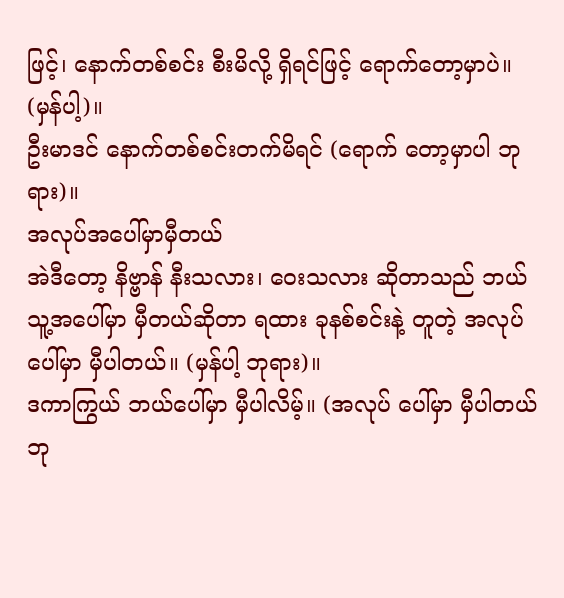ဖြင့်၊ နောက်တစ်စင်း စီးမိလို့ ရှိရင်ဖြင့် ရောက်တော့မှာပဲ။ (မှန်ပါ့)။
ဦးမာဒင် နောက်တစ်စင်းတက်မိရင် (ရောက် တော့မှာပါ ဘုရား)။
အလုပ်အပေါ်မှာမှီတယ်
အဲဒီတော့ နိဗ္ဗာန် နီးသလား၊ ဝေးသလား ဆိုတာသည် ဘယ်သူ့အပေါ်မှာ မှီတယ်ဆိုတာ ရထား ခုနစ်စင်းနဲ့ တူတဲ့ အလုပ်ပေါ်မှာ မှီပါတယ်။ (မှန်ပါ့ ဘုရား)။
ဒကာကြွယ် ဘယ်ပေါ်မှာ မှီပါလိမ့်။ (အလုပ် ပေါ်မှာ မှီပါတယ် ဘု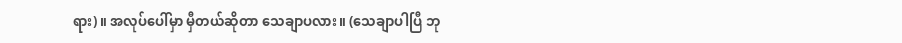ရား)။ အလုပ်ပေါ်မှာ မှီတယ်ဆိုတာ သေချာပလား။ (သေချာပါပြီ ဘု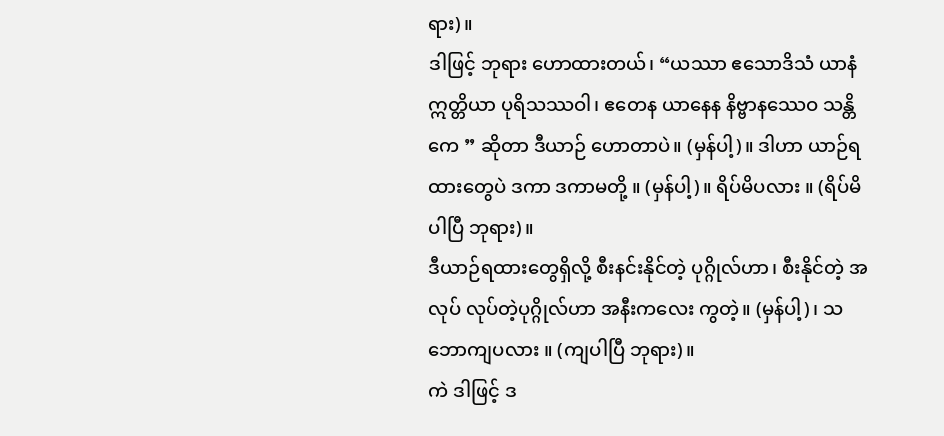ရား)။
ဒါဖြင့် ဘုရား ဟောထားတယ်၊ “ယဿာ ဧသောဒိသံ ယာနံ ဣတ္တိယာ ပုရိသဿဝါ၊ ဧတေန ယာနေန နိဗ္ဗာနဿေဝ သန္တိကေ ” ဆိုတာ ဒီယာဉ် ဟောတာပဲ။ (မှန်ပါ့)။ ဒါဟာ ယာဉ်ရထားတွေပဲ ဒကာ ဒကာမတို့ ။ (မှန်ပါ့)။ ရိပ်မိပလား ။ (ရိပ်မိပါပြီ ဘုရား)။
ဒီယာဉ်ရထားတွေရှိလို့ စီးနင်းနိုင်တဲ့ ပုဂ္ဂိုလ်ဟာ၊ စီးနိုင်တဲ့ အလုပ် လုပ်တဲ့ပုဂ္ဂိုလ်ဟာ အနီးကလေး ကွတဲ့။ (မှန်ပါ့)၊ သဘောကျပလား ။ (ကျပါပြီ ဘုရား)။
ကဲ ဒါဖြင့် ဒ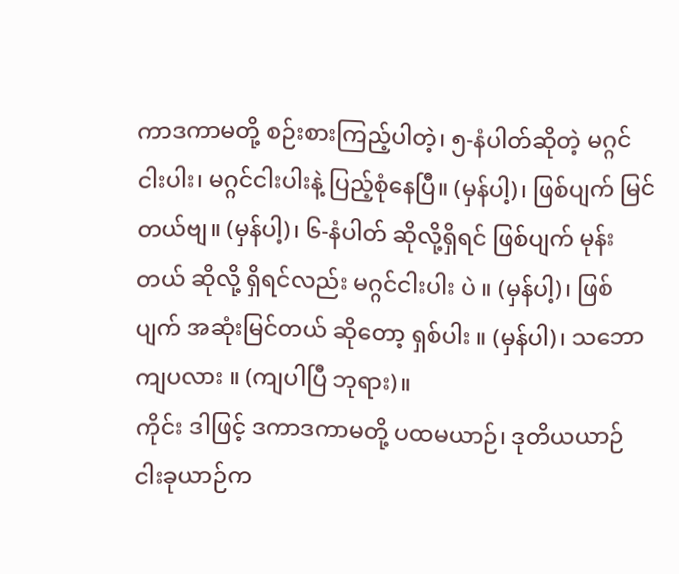ကာဒကာမတို့ စဉ်းစားကြည့်ပါတဲ့၊ ၅-နံပါတ်ဆိုတဲ့ မဂ္ဂင်ငါးပါး၊ မဂ္ဂင်ငါးပါးနဲ့ ပြည့်စုံနေပြီ။ (မှန်ပါ့)၊ ဖြစ်ပျက် မြင်တယ်ဗျ။ (မှန်ပါ့)၊ ၆-နံပါတ် ဆိုလို့ရှိရင် ဖြစ်ပျက် မုန်းတယ် ဆိုလို့ ရှိရင်လည်း မဂ္ဂင်ငါးပါး ပဲ ။ (မှန်ပါ့)၊ ဖြစ်ပျက် အဆုံးမြင်တယ် ဆိုတော့ ရှစ်ပါး ။ (မှန်ပါ)၊ သဘောကျပလား ။ (ကျပါပြီ ဘုရား)။
ကိုင်း ဒါဖြင့် ဒကာဒကာမတို့ ပထမယာဉ်၊ ဒုတိယယာဉ် ငါးခုယာဉ်က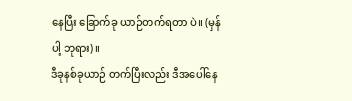နေပြီး ခြောက်ခု ယာဉ်တက်ရတာ ပဲ။ (မှန်ပါ့ ဘုရား)။
ဒီခုနစ်ခုယာဉ် တက်ပြီးလည်း ဒီအပေါ်နေ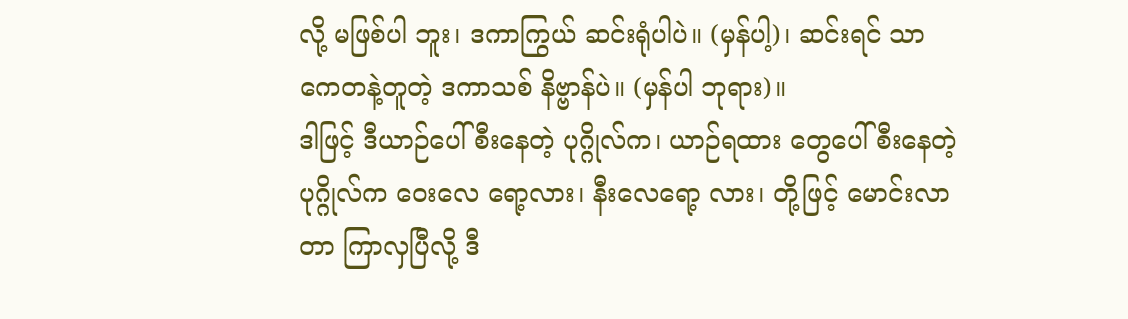လို့ မဖြစ်ပါ ဘူး၊ ဒကာကြွယ် ဆင်းရုံပါပဲ။ (မှန်ပါ့)၊ ဆင်းရင် သာကေတနဲ့တူတဲ့ ဒကာသစ် နိဗ္ဗာန်ပဲ။ (မှန်ပါ ဘုရား)။
ဒါဖြင့် ဒီယာဉ်ပေါ် စီးနေတဲ့ ပုဂ္ဂိုလ်က၊ ယာဉ်ရထား တွေပေါ် စီးနေတဲ့ ပုဂ္ဂိုလ်က ဝေးလေ ရော့လား၊ နီးလေရော့ လား၊ တို့ဖြင့် မောင်းလာတာ ကြာလှပြီလို့ ဒီ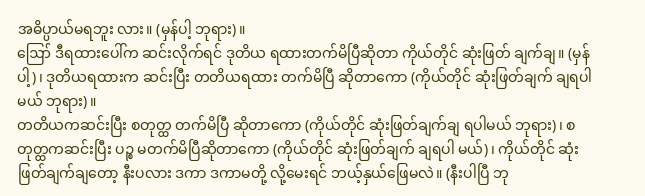အဓိပ္ပာယ်မရဘူး လား။ (မှန်ပါ့ ဘုရား)။
ဪ ဒီရထားပေါ်က ဆင်းလိုက်ရင် ဒုတိယ ရထားတက်မိပြီဆိုတာ ကိုယ်တိုင် ဆုံးဖြတ် ချက်ချ။ (မှန်ပါ့)၊ ဒုတိယရထားက ဆင်းပြီး တတိယရထား တက်မိပြီ ဆိုတာကော (ကိုယ်တိုင် ဆုံးဖြတ်ချက် ချရပါမယ် ဘုရား)။
တတိယကဆင်းပြီး စတုတ္ထ တက်မိပြီ ဆိုတာကော (ကိုယ်တိုင် ဆုံးဖြတ်ချက်ချ ရပါမယ် ဘုရား)၊ စတုတ္ထကဆင်းပြီး ပဉ္စ မတက်မိပြီဆိုတာကော (ကိုယ်တိုင် ဆုံးဖြတ်ချက် ချရပါ မယ်)၊ ကိုယ်တိုင် ဆုံးဖြတ်ချက်ချတော့ နီးပလား ဒကာ ဒကာမတို့ လို့မေးရင် ဘယ့်နှယ်ဖြေမလဲ။ (နီးပါပြီ ဘု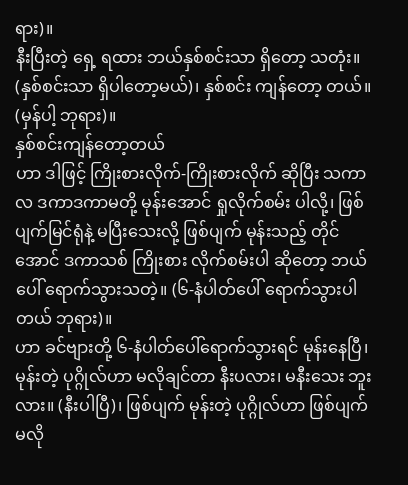ရား)။
နီးပြီးတဲ့ ရှေ့ ရထား ဘယ်နှစ်စင်းသာ ရှိတော့ သတုံး။ (နှစ်စင်းသာ ရှိပါတော့မယ်)၊ နှစ်စင်း ကျန်တော့ တယ်။ (မှန်ပါ့ ဘုရား)။
နှစ်စင်းကျန်တော့တယ်
ဟာ ဒါဖြင့် ကြိုးစားလိုက်-ကြိုးစားလိုက် ဆိုပြီး သကာလ ဒကာဒကာမတို့ မုန်းအောင် ရှုလိုက်စမ်း ပါလို့၊ ဖြစ်ပျက်မြင်ရုံနဲ့ မပြီးသေးလို့ ဖြစ်ပျက် မုန်းသည့် တိုင်အောင် ဒကာသစ် ကြိုးစား လိုက်စမ်းပါ ဆိုတော့ ဘယ်ပေါ် ရောက်သွားသတဲ့။ (၆-နံပါတ်ပေါ် ရောက်သွားပါတယ် ဘုရား)။
ဟာ ခင်ဗျားတို့ ၆-နံပါတ်ပေါ်ရောက်သွားရင် မုန်းနေပြီ၊ မုန်းတဲ့ ပုဂ္ဂိုလ်ဟာ မလိုချင်တာ နီးပလား၊ မနီးသေး ဘူးလား။ (နီးပါပြီ)၊ ဖြစ်ပျက် မုန်းတဲ့ ပုဂ္ဂိုလ်ဟာ ဖြစ်ပျက် မလို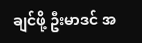ချင်ဖို့ ဦးမာဒင် အ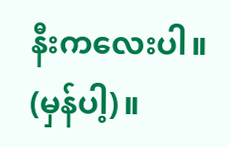နီးကလေးပါ။ (မှန်ပါ့)။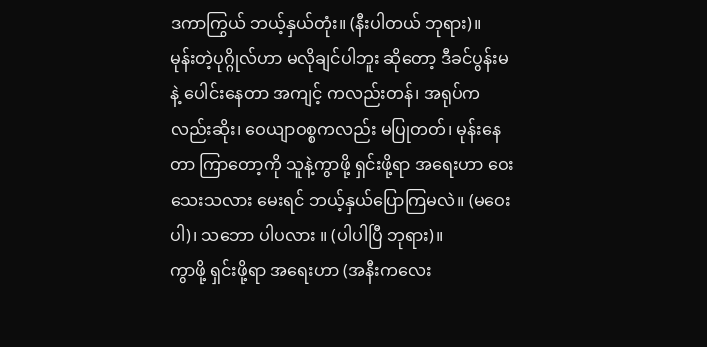ဒကာကြွယ် ဘယ့်နှယ်တုံး။ (နီးပါတယ် ဘုရား)။
မုန်းတဲ့ပုဂ္ဂိုလ်ဟာ မလိုချင်ပါဘူး ဆိုတော့ ဒီခင်ပွန်းမနဲ့ ပေါင်းနေတာ အကျင့် ကလည်းတန်၊ အရုပ်က လည်းဆိုး၊ ဝေယျာဝစ္စကလည်း မပြုတတ်၊ မုန်းနေတာ ကြာတော့ကို သူနဲ့ကွာဖို့ ရှင်းဖို့ရာ အရေးဟာ ဝေးသေးသလား မေးရင် ဘယ့်နှယ်ပြောကြမလဲ။ (မဝေးပါ)၊ သဘော ပါပလား ။ (ပါပါပြီ ဘုရား)။
ကွာဖို့ ရှင်းဖို့ရာ အရေးဟာ (အနီးကလေး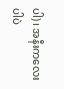ပါ)၊ အနီးကလေးပါပဲ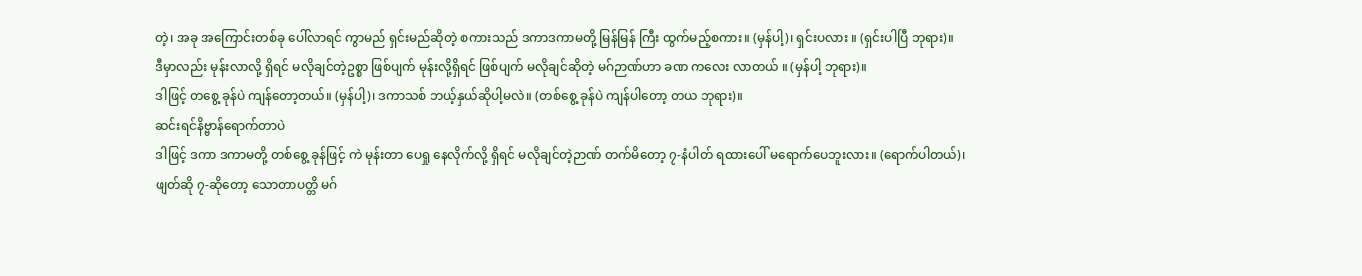တဲ့၊ အခု အကြောင်းတစ်ခု ပေါ်လာရင် ကွာမည် ရှင်းမည်ဆိုတဲ့ စကားသည် ဒကာဒကာမတို့ မြန်မြန် ကြီး ထွက်မည့်စကား။ (မှန်ပါ့)၊ ရှင်းပလား ။ (ရှင်းပါပြီ ဘုရား)။
ဒီမှာလည်း မုန်းလာလို့ ရှိရင် မလိုချင်တဲ့ဥစ္စာ ဖြစ်ပျက် မုန်းလို့ရှိရင် ဖြစ်ပျက် မလိုချင်ဆိုတဲ့ မဂ်ဉာဏ်ဟာ ခဏ ကလေး လာတယ် ။ (မှန်ပါ့ ဘုရား)။
ဒါဖြင့် တစွေ့ ခုန်ပဲ ကျန်တော့တယ်။ (မှန်ပါ့)၊ ဒကာသစ် ဘယ့်နှယ်ဆိုပါ့မလဲ။ (တစ်စွေ့ ခုန်ပဲ ကျန်ပါတော့ တယ ဘုရား)။
ဆင်းရင်နိဗ္ဗာန်ရောက်တာပဲ
ဒါဖြင့် ဒကာ ဒကာမတို့ တစ်စွေ့ ခုန်ဖြင့် ကဲ မုန်းတာ ပေရှု နေလိုက်လို့ ရှိရင် မလိုချင်တဲ့ဉာဏ် တက်မိတော့ ၇-နံပါတ် ရထားပေါ် မရောက်ပေဘူးလား။ (ရောက်ပါတယ်)၊ ဖျတ်ဆို ၇-ဆိုတော့ သောတာပတ္တိ မဂ်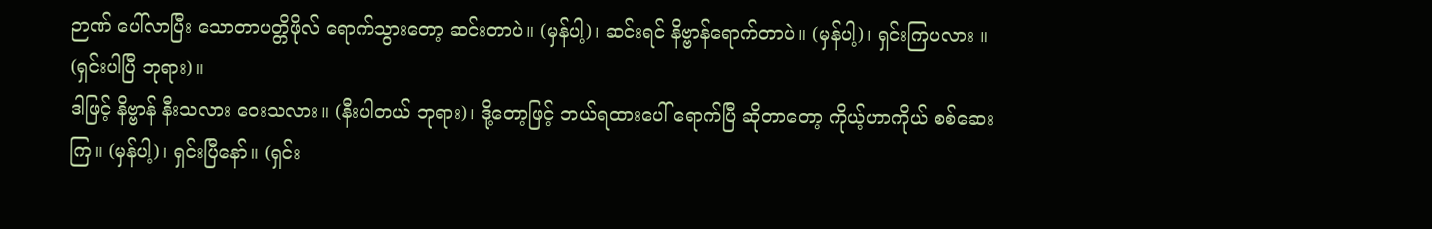ဉာဏ် ပေါ်လာပြီး သောတာပတ္တိဖိုလ် ရောက်သွားတော့ ဆင်းတာပဲ။ (မှန်ပါ့)၊ ဆင်းရင် နိဗ္ဗာန်ရောက်တာပဲ။ (မှန်ပါ့)၊ ရှင်းကြပလား ။ (ရှင်းပါပြီ ဘုရား)။
ဒါဖြင့် နိဗ္ဗာန် နီးသလား ဝေးသလား။ (နီးပါတယ် ဘုရား)၊ ဒို့တော့ဖြင့် ဘယ်ရထားပေါ် ရောက်ပြီ ဆိုတာတော့ ကိုယ့်ဟာကိုယ် စစ်ဆေးကြ။ (မှန်ပါ့)၊ ရှင်းပြီနော်။ (ရှင်း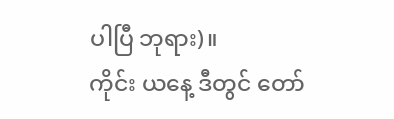ပါပြီ ဘုရား)။
ကိုင်း ယနေ့ ဒီတွင် တော်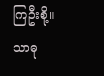ကြဦးစို့။
သာဓု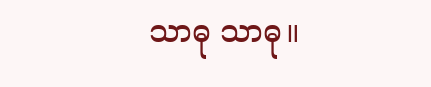သာဓု သာဓု။